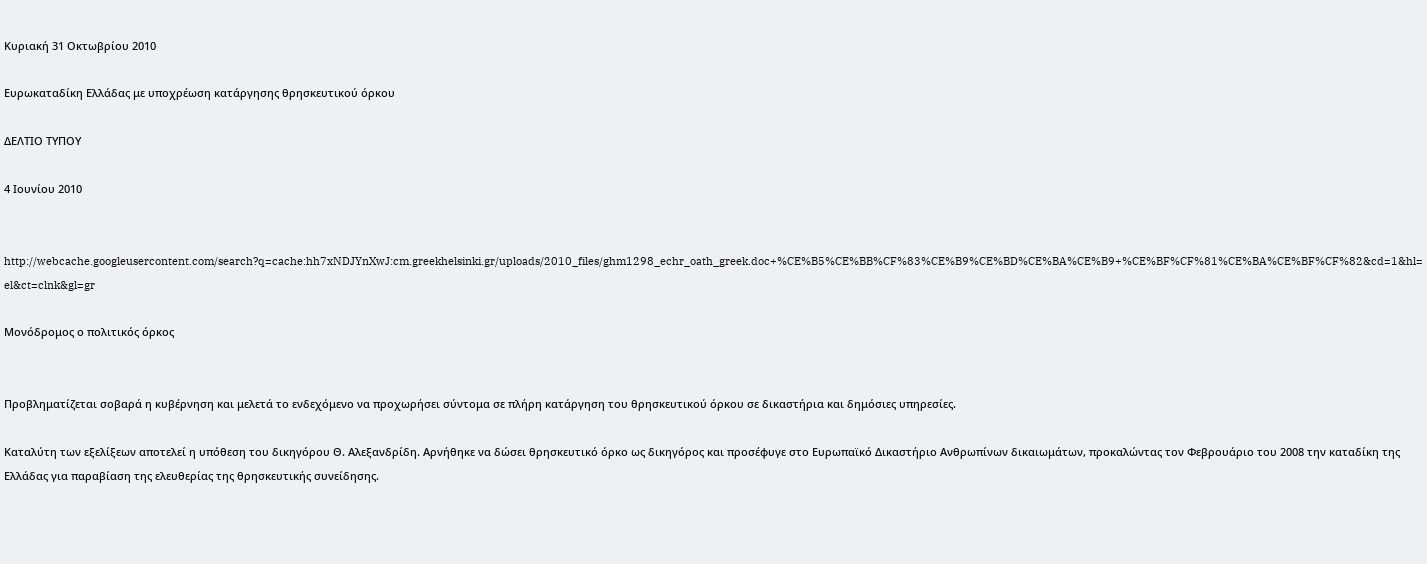Κυριακή 31 Οκτωβρίου 2010

Ευρωκαταδίκη Ελλάδας με υποχρέωση κατάργησης θρησκευτικού όρκου

ΔΕΛΤΙΟ ΤΥΠΟΥ

4 Ιουνίου 2010


http://webcache.googleusercontent.com/search?q=cache:hh7xNDJYnXwJ:cm.greekhelsinki.gr/uploads/2010_files/ghm1298_echr_oath_greek.doc+%CE%B5%CE%BB%CF%83%CE%B9%CE%BD%CE%BA%CE%B9+%CE%BF%CF%81%CE%BA%CE%BF%CF%82&cd=1&hl=el&ct=clnk&gl=gr

Μονόδρομος ο πολιτικός όρκος


Προβληματίζεται σοβαρά η κυβέρνηση και μελετά το ενδεχόμενο να προχωρήσει σύντομα σε πλήρη κατάργηση του θρησκευτικού όρκου σε δικαστήρια και δημόσιες υπηρεσίες.

Καταλύτη των εξελίξεων αποτελεί η υπόθεση του δικηγόρου Θ. Αλεξανδρίδη. Αρνήθηκε να δώσει θρησκευτικό όρκο ως δικηγόρος και προσέφυγε στο Ευρωπαϊκό Δικαστήριο Ανθρωπίνων δικαιωμάτων, προκαλώντας τον Φεβρουάριο του 2008 την καταδίκη της Ελλάδας για παραβίαση της ελευθερίας της θρησκευτικής συνείδησης.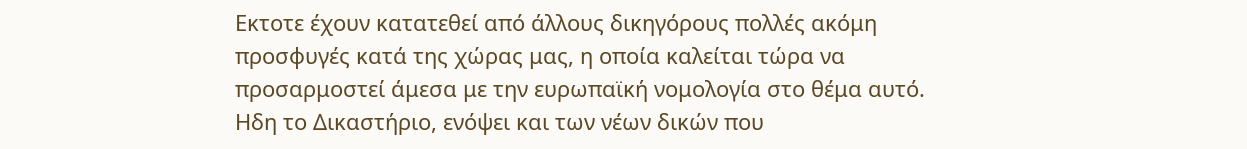Εκτοτε έχουν κατατεθεί από άλλους δικηγόρους πολλές ακόμη προσφυγές κατά της χώρας μας, η οποία καλείται τώρα να προσαρμοστεί άμεσα με την ευρωπαϊκή νομολογία στο θέμα αυτό. Ηδη το Δικαστήριο, ενόψει και των νέων δικών που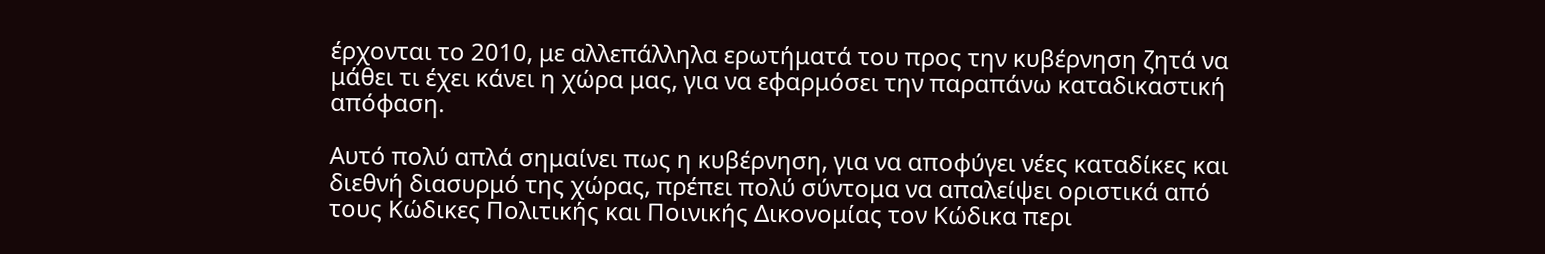έρχονται το 2010, με αλλεπάλληλα ερωτήματά του προς την κυβέρνηση ζητά να μάθει τι έχει κάνει η χώρα μας, για να εφαρμόσει την παραπάνω καταδικαστική απόφαση.

Αυτό πολύ απλά σημαίνει πως η κυβέρνηση, για να αποφύγει νέες καταδίκες και διεθνή διασυρμό της χώρας, πρέπει πολύ σύντομα να απαλείψει οριστικά από τους Κώδικες Πολιτικής και Ποινικής Δικονομίας τον Κώδικα περι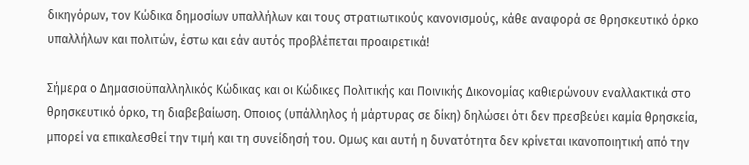δικηγόρων, τον Κώδικα δημοσίων υπαλλήλων και τους στρατιωτικούς κανονισμούς, κάθε αναφορά σε θρησκευτικό όρκο υπαλλήλων και πολιτών, έστω και εάν αυτός προβλέπεται προαιρετικά!

Σήμερα ο Δημασιοϋπαλληλικός Κώδικας και οι Κώδικες Πολιτικής και Ποινικής Δικονομίας καθιερώνουν εναλλακτικά στο θρησκευτικό όρκο, τη διαβεβαίωση. Οποιος (υπάλληλος ή μάρτυρας σε δίκη) δηλώσει ότι δεν πρεσβεύει καμία θρησκεία, μπορεί να επικαλεσθεί την τιμή και τη συνείδησή του. Ομως και αυτή η δυνατότητα δεν κρίνεται ικανοποιητική από την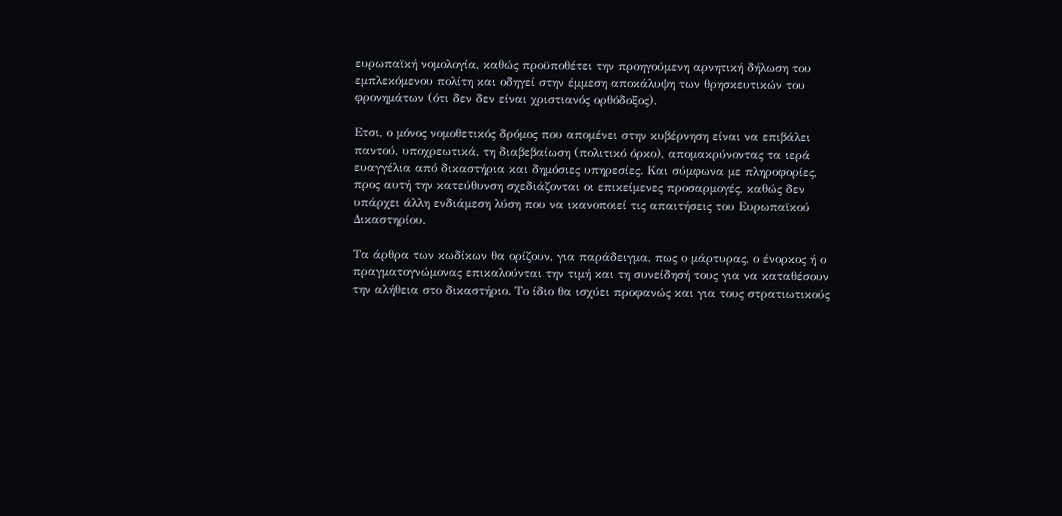ευρωπαϊκή νομολογία, καθώς προϋποθέτει την προηγούμενη αρνητική δήλωση του εμπλεκόμενου πολίτη και οδηγεί στην έμμεση αποκάλυψη των θρησκευτικών του φρονημάτων (ότι δεν δεν είναι χριστιανός ορθόδοξος).

Ετσι, ο μόνος νομοθετικός δρόμος που απομένει στην κυβέρνηση είναι να επιβάλει παντού, υποχρεωτικά, τη διαβεβαίωση (πολιτικό όρκο), απομακρύνοντας τα ιερά ευαγγέλια από δικαστήρια και δημόσιες υπηρεσίες. Και σύμφωνα με πληροφορίες, προς αυτή την κατεύθυνση σχεδιάζονται οι επικείμενες προσαρμογές, καθώς δεν υπάρχει άλλη ενδιάμεση λύση που να ικανοποιεί τις απαιτήσεις του Ευρωπαϊκού Δικαστηρίου.

Τα άρθρα των κωδίκων θα ορίζουν, για παράδειγμα, πως ο μάρτυρας, ο ένορκος ή ο πραγματογνώμονας επικαλούνται την τιμή και τη συνείδησή τους για να καταθέσουν την αλήθεια στο δικαστήριο. Το ίδιο θα ισχύει προφανώς και για τους στρατιωτικούς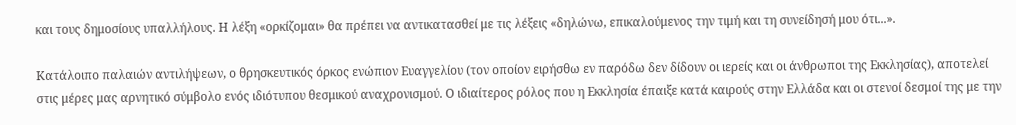και τους δημοσίους υπαλλήλους. Η λέξη «ορκίζομαι» θα πρέπει να αντικατασθεί με τις λέξεις «δηλώνω, επικαλούμενος την τιμή και τη συνείδησή μου ότι...».

Κατάλοιπο παλαιών αντιλήψεων, ο θρησκευτικός όρκος ενώπιον Ευαγγελίου (τον οποίον ειρήσθω εν παρόδω δεν δίδουν οι ιερείς και οι άνθρωποι της Εκκλησίας), αποτελεί στις μέρες μας αρνητικό σύμβολο ενός ιδιότυπου θεσμικού αναχρονισμού. Ο ιδιαίτερος ρόλος που η Εκκλησία έπαιξε κατά καιρούς στην Ελλάδα και οι στενοί δεσμοί της με την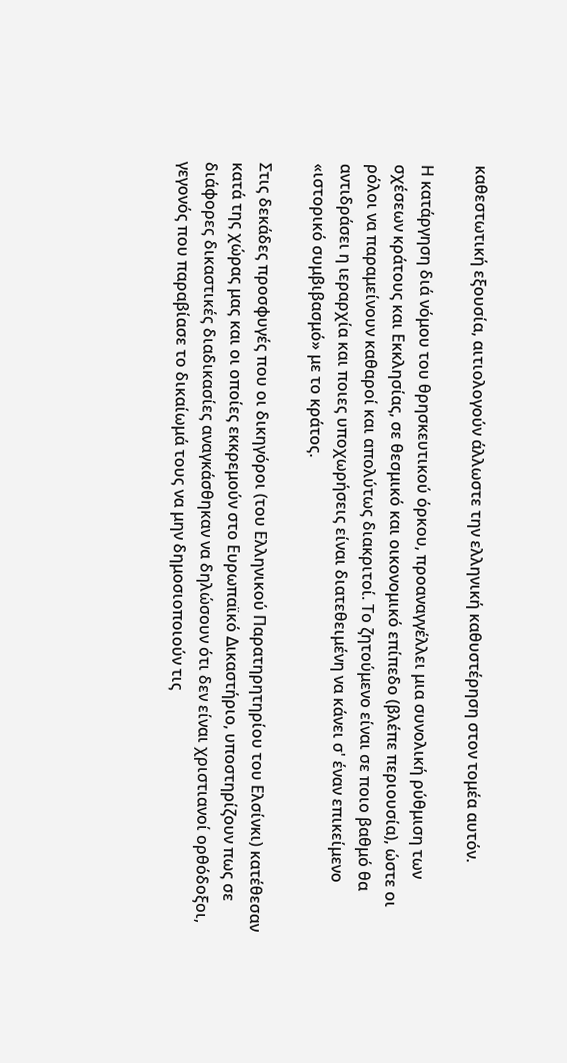καθεστωτική εξουσία, αιτιολογούν άλλωστε την ελληνική καθυστέρηση στον τομέα αυτόν.

Η κατάργηση διά νόμου του θρησκευτικού όρκου, προαναγγέλλει μια συνολική ρύθμιση των σχέσεων κράτους και Εκκλησίας, σε θεσμικό και οικονομικό επίπεδο (βλέπε περιουσία), ώστε οι ρόλοι να παραμείνουν καθαροί και απολύτως διακριτοί. Το ζητούμενο είναι σε ποιο βαθμό θα αντιδράσει η ιεραρχία και ποιες υποχωρήσεις είναι διατεθειμένη να κάνει σ' έναν επικείμενο «ιστορικό συμβιβασμό» με το κράτος.

Στις δεκάδες προσφυγές που οι δικηγόροι (του Ελληνικού Παρατηρητηρίου του Ελσίνκι) κατέθεσαν κατά της χώρας μας και οι οποίες εκκρεμούν στο Ευρωπαϊκό Δικαστήριο, υποστηρίζουν πως σε διάφορες δικαστικές διαδικασίες αναγκάσθηκαν να δηλώσουν ότι δεν είναι χριστιανοί ορθόδοξοι, γεγονός που παραβίασε το δικαίωμά τους να μην δημοσιοποιούν τις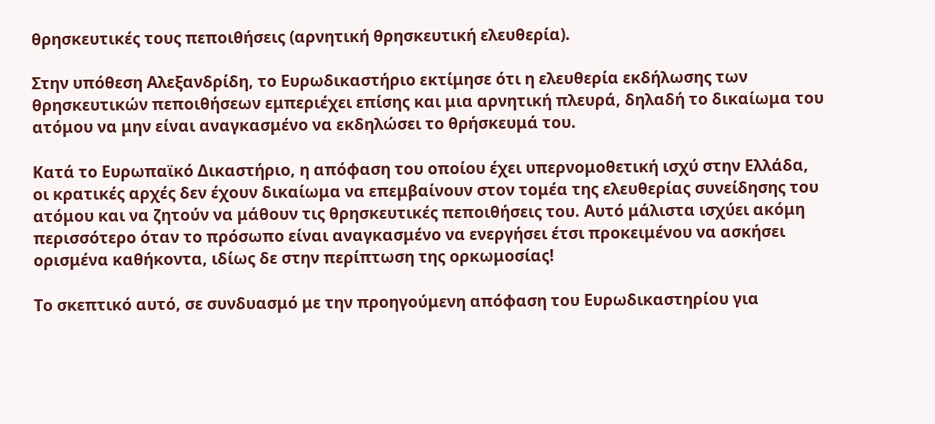θρησκευτικές τους πεποιθήσεις (αρνητική θρησκευτική ελευθερία).

Στην υπόθεση Αλεξανδρίδη, το Ευρωδικαστήριο εκτίμησε ότι η ελευθερία εκδήλωσης των θρησκευτικών πεποιθήσεων εμπεριέχει επίσης και μια αρνητική πλευρά, δηλαδή το δικαίωμα του ατόμου να μην είναι αναγκασμένο να εκδηλώσει το θρήσκευμά του.

Κατά το Ευρωπαϊκό Δικαστήριο, η απόφαση του οποίου έχει υπερνομοθετική ισχύ στην Ελλάδα, οι κρατικές αρχές δεν έχουν δικαίωμα να επεμβαίνουν στον τομέα της ελευθερίας συνείδησης του ατόμου και να ζητούν να μάθουν τις θρησκευτικές πεποιθήσεις του. Αυτό μάλιστα ισχύει ακόμη περισσότερο όταν το πρόσωπο είναι αναγκασμένο να ενεργήσει έτσι προκειμένου να ασκήσει ορισμένα καθήκοντα, ιδίως δε στην περίπτωση της ορκωμοσίας!

Το σκεπτικό αυτό, σε συνδυασμό με την προηγούμενη απόφαση του Ευρωδικαστηρίου για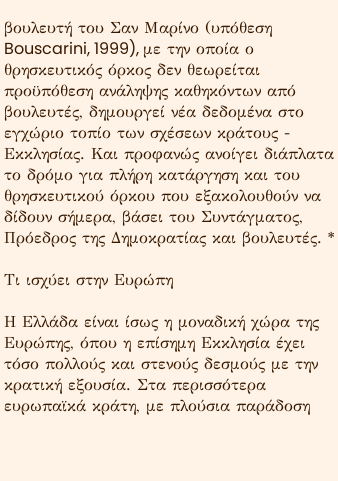βουλευτή του Σαν Μαρίνο (υπόθεση Bouscarini, 1999), με την οποία ο θρησκευτικός όρκος δεν θεωρείται προϋπόθεση ανάληψης καθηκόντων από βουλευτές, δημουργεί νέα δεδομένα στο εγχώριο τοπίο των σχέσεων κράτους - Εκκλησίας. Και προφανώς ανοίγει διάπλατα το δρόμο για πλήρη κατάργηση και του θρησκευτικού όρκου που εξακολουθούν να δίδουν σήμερα, βάσει του Συντάγματος, Πρόεδρος της Δημοκρατίας και βουλευτές. *

Τι ισχύει στην Ευρώπη

Η Ελλάδα είναι ίσως η μοναδική χώρα της Ευρώπης, όπου η επίσημη Εκκλησία έχει τόσο πολλούς και στενούς δεσμούς με την κρατική εξουσία. Στα περισσότερα ευρωπαϊκά κράτη, με πλούσια παράδοση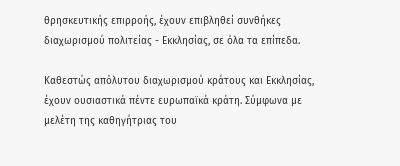θρησκευτικής επιρροής, έχουν επιβληθεί συνθήκες διαχωρισμού πολιτείας - Εκκλησίας, σε όλα τα επίπεδα.

Καθεστώς απόλυτου διαχωρισμού κράτους και Εκκλησίας, έχουν ουσιαστικά πέντε ευρωπαϊκά κράτη. Σύμφωνα με μελέτη της καθηγήτριας του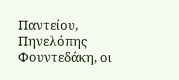Παντείου, Πηνελόπης Φουντεδάκη, οι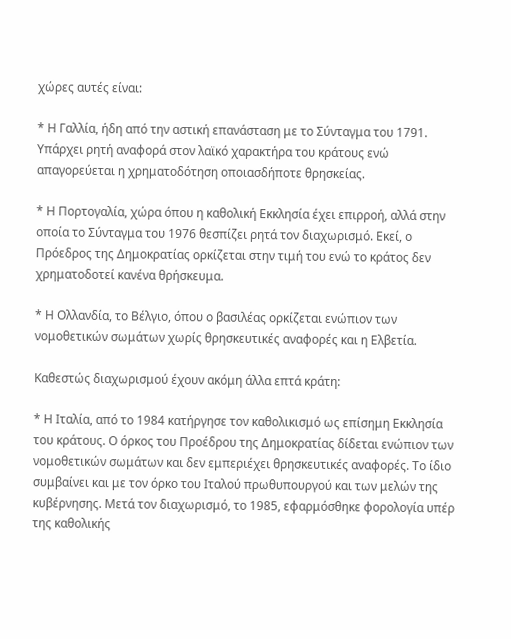χώρες αυτές είναι:

* Η Γαλλία, ήδη από την αστική επανάσταση με το Σύνταγμα του 1791. Υπάρχει ρητή αναφορά στον λαϊκό χαρακτήρα του κράτους ενώ απαγορεύεται η χρηματοδότηση οποιασδήποτε θρησκείας.

* Η Πορτογαλία, χώρα όπου η καθολική Εκκλησία έχει επιρροή, αλλά στην οποία το Σύνταγμα του 1976 θεσπίζει ρητά τον διαχωρισμό. Εκεί, ο Πρόεδρος της Δημοκρατίας ορκίζεται στην τιμή του ενώ το κράτος δεν χρηματοδοτεί κανένα θρήσκευμα.

* Η Ολλανδία, το Βέλγιο, όπου ο βασιλέας ορκίζεται ενώπιον των νομοθετικών σωμάτων χωρίς θρησκευτικές αναφορές και η Ελβετία.

Καθεστώς διαχωρισμού έχουν ακόμη άλλα επτά κράτη:

* Η Ιταλία, από το 1984 κατήργησε τον καθολικισμό ως επίσημη Εκκλησία του κράτους. Ο όρκος του Προέδρου της Δημοκρατίας δίδεται ενώπιον των νομοθετικών σωμάτων και δεν εμπεριέχει θρησκευτικές αναφορές. Το ίδιο συμβαίνει και με τον όρκο του Ιταλού πρωθυπουργού και των μελών της κυβέρνησης. Μετά τον διαχωρισμό, το 1985, εφαρμόσθηκε φορολογία υπέρ της καθολικής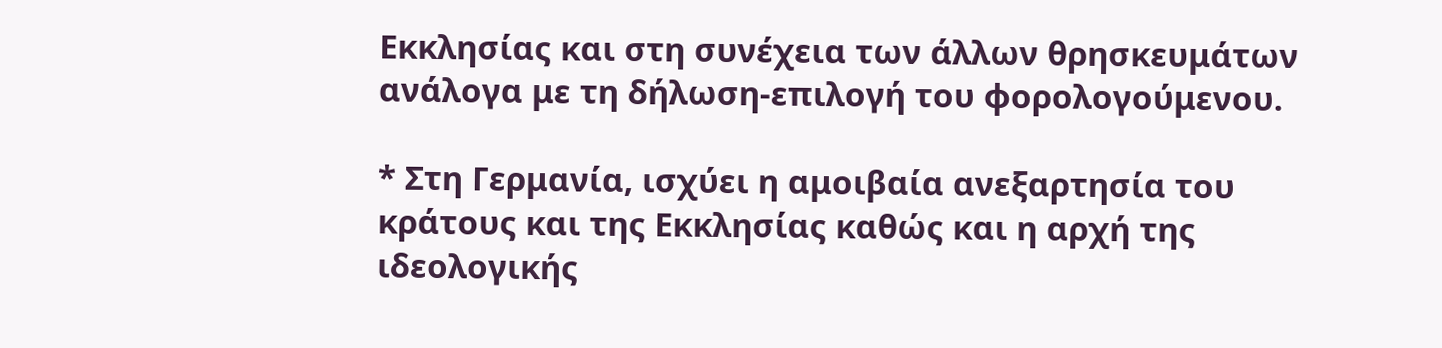Εκκλησίας και στη συνέχεια των άλλων θρησκευμάτων ανάλογα με τη δήλωση-επιλογή του φορολογούμενου.

* Στη Γερμανία, ισχύει η αμοιβαία ανεξαρτησία του κράτους και της Εκκλησίας καθώς και η αρχή της ιδεολογικής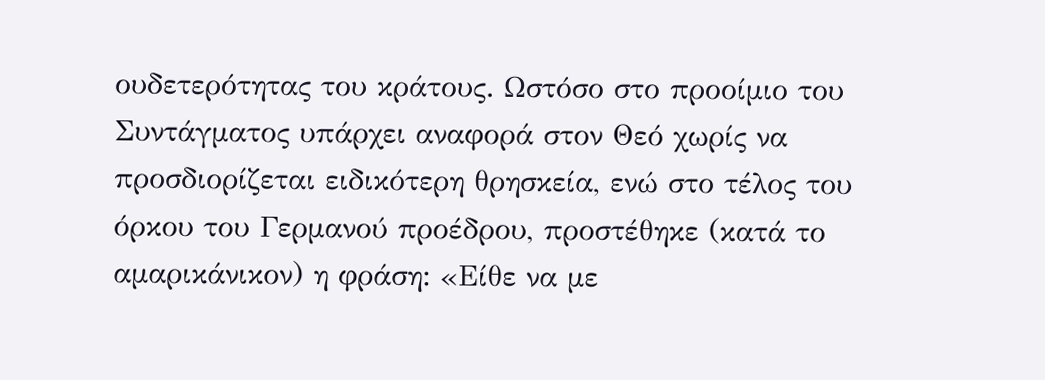ουδετερότητας του κράτους. Ωστόσο στο προοίμιο του Συντάγματος υπάρχει αναφορά στον Θεό χωρίς να προσδιορίζεται ειδικότερη θρησκεία, ενώ στο τέλος του όρκου του Γερμανού προέδρου, προστέθηκε (κατά το αμαρικάνικον) η φράση: «Είθε να με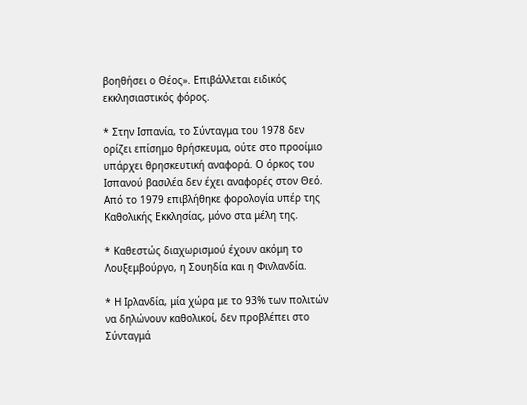βοηθήσει ο Θέος». Επιβάλλεται ειδικός εκκλησιαστικός φόρος.

* Στην Ισπανία, το Σύνταγμα του 1978 δεν ορίζει επίσημο θρήσκευμα, ούτε στο προοίμιο υπάρχει θρησκευτική αναφορά. Ο όρκος του Ισπανού βασιλέα δεν έχει αναφορές στον Θεό. Από το 1979 επιβλήθηκε φορολογία υπέρ της Καθολικής Εκκλησίας, μόνο στα μέλη της.

* Καθεστώς διαχωρισμού έχουν ακόμη το Λουξεμβούργο, η Σουηδία και η Φινλανδία.

* Η Ιρλανδία, μία χώρα με το 93% των πολιτών να δηλώνουν καθολικοί, δεν προβλέπει στο Σύνταγμά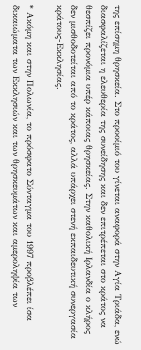της επίσημη θρησκεία. Στο προοίμιό του γίνεται αναφορά στην Αγία Τριάδα, ενώ διασφαλίζεται η ελευθερία της συνείδησης και δεν επιτρέπεται στο κράτος να θεσπίζει προνόμια υπέρ κάποιας θρησκείας. Στην καθολική Ιρλανδία ο κλήρος δεν μισθοδοτείται από το κράτος, αλλά υπάρχει στενή εκπαιδευτική συνεργασία κράτους-Εκκλησίας.

* Ακόμη και στην Πολωνία, το πρόσφατο Σύνταγμα του 1997 προβλέπει ίσα δικαιώματα των Εκκλησιών και των θρησκευμάτων και αμεροληψία των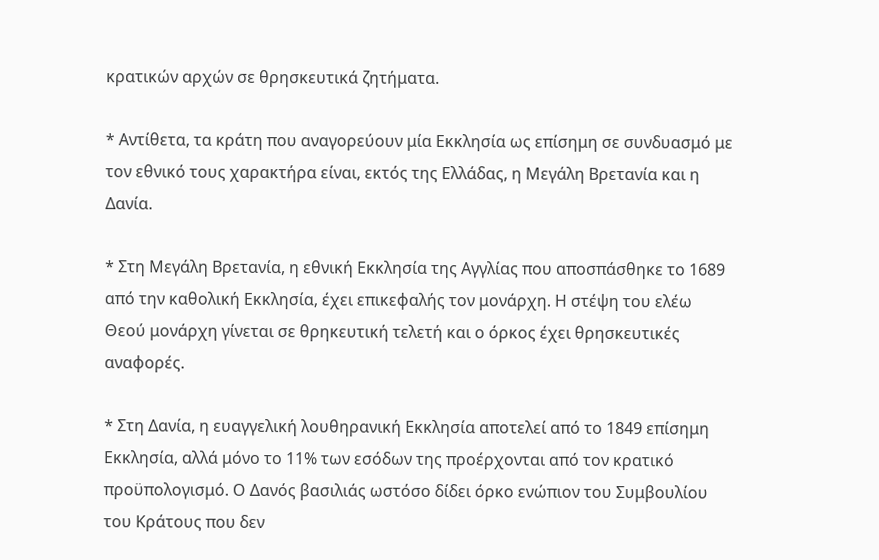κρατικών αρχών σε θρησκευτικά ζητήματα.

* Αντίθετα, τα κράτη που αναγορεύουν μία Εκκλησία ως επίσημη σε συνδυασμό με τον εθνικό τους χαρακτήρα είναι, εκτός της Ελλάδας, η Μεγάλη Βρετανία και η Δανία.

* Στη Μεγάλη Βρετανία, η εθνική Εκκλησία της Αγγλίας που αποσπάσθηκε το 1689 από την καθολική Εκκλησία, έχει επικεφαλής τον μονάρχη. Η στέψη του ελέω Θεού μονάρχη γίνεται σε θρηκευτική τελετή και ο όρκος έχει θρησκευτικές αναφορές.

* Στη Δανία, η ευαγγελική λουθηρανική Εκκλησία αποτελεί από το 1849 επίσημη Εκκλησία, αλλά μόνο το 11% των εσόδων της προέρχονται από τον κρατικό προϋπολογισμό. Ο Δανός βασιλιάς ωστόσο δίδει όρκο ενώπιον του Συμβουλίου του Κράτους που δεν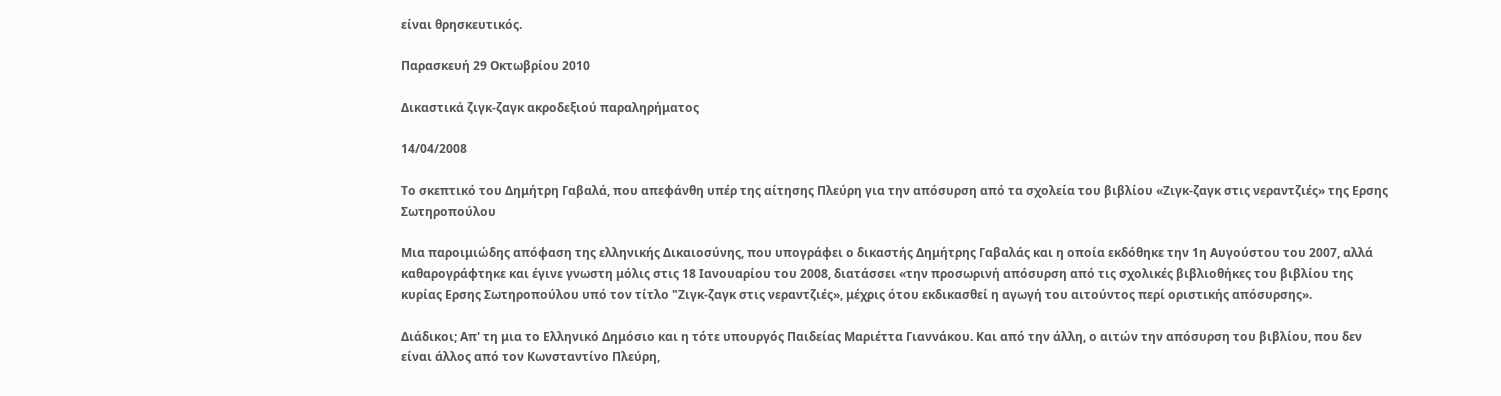είναι θρησκευτικός.

Παρασκευή 29 Οκτωβρίου 2010

Δικαστικά ζιγκ-ζαγκ ακροδεξιού παραληρήματος

14/04/2008

Το σκεπτικό του Δημήτρη Γαβαλά, που απεφάνθη υπέρ της αίτησης Πλεύρη για την απόσυρση από τα σχολεία του βιβλίου «Ζιγκ-ζαγκ στις νεραντζιές» της Ερσης Σωτηροπούλου

Μια παροιμιώδης απόφαση της ελληνικής Δικαιοσύνης, που υπογράφει ο δικαστής Δημήτρης Γαβαλάς και η οποία εκδόθηκε την 1η Αυγούστου του 2007, αλλά καθαρογράφτηκε και έγινε γνωστη μόλις στις 18 Ιανουαρίου του 2008, διατάσσει «την προσωρινή απόσυρση από τις σχολικές βιβλιοθήκες του βιβλίου της κυρίας Ερσης Σωτηροπούλου υπό τον τίτλο "Ζιγκ-ζαγκ στις νεραντζιές», μέχρις ότου εκδικασθεί η αγωγή του αιτούντος περί οριστικής απόσυρσης».

Διάδικοι; Απ' τη μια το Ελληνικό Δημόσιο και η τότε υπουργός Παιδείας Μαριέττα Γιαννάκου. Και από την άλλη, ο αιτών την απόσυρση του βιβλίου, που δεν είναι άλλος από τον Κωνσταντίνο Πλεύρη,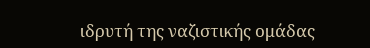ιδρυτή της ναζιστικής ομάδας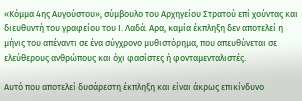«Κόμμα 4ης Αυγούστου», σύμβουλο του Αρχηγείου Στρατού επί χούντας και διευθυντή του γραφείου του Ι. Λαδά. Αρα, καμία έκπληξη δεν αποτελεί η μήνις του απέναντι σε ένα σύγχρονο μυθιστόρημα, που απευθύνεται σε ελεύθερους ανθρώπους και όχι φασίστες ή φονταμενταλιστές.

Αυτό που αποτελεί δυσάρεστη έκπληξη και είναι άκρως επικίνδυνο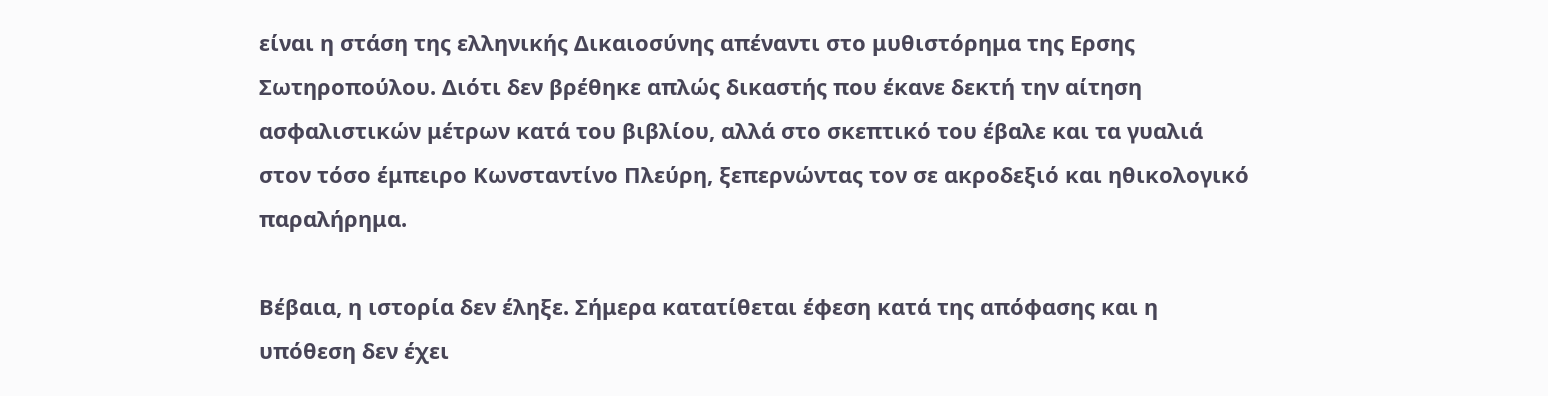είναι η στάση της ελληνικής Δικαιοσύνης απέναντι στο μυθιστόρημα της Ερσης Σωτηροπούλου. Διότι δεν βρέθηκε απλώς δικαστής που έκανε δεκτή την αίτηση ασφαλιστικών μέτρων κατά του βιβλίου, αλλά στο σκεπτικό του έβαλε και τα γυαλιά στον τόσο έμπειρο Κωνσταντίνο Πλεύρη, ξεπερνώντας τον σε ακροδεξιό και ηθικολογικό παραλήρημα.

Βέβαια, η ιστορία δεν έληξε. Σήμερα κατατίθεται έφεση κατά της απόφασης και η υπόθεση δεν έχει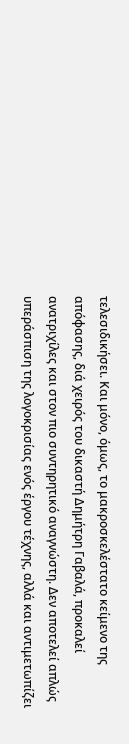τελεσιδικήσει. Και μόνο, όμως, το μακροσκελέστατο κείμενο της απόφασης, διά χειρός του δικαστή Δημήτρη Γαβαλά, προκαλεί ανατριχίλες και στον πιο συντηρητικό αναγνώστη. Δεν αποτελεί απλώς υπεράσπιση της λογοκρισίας ενός έργου τέχνης, αλλά και αντιμετωπίζει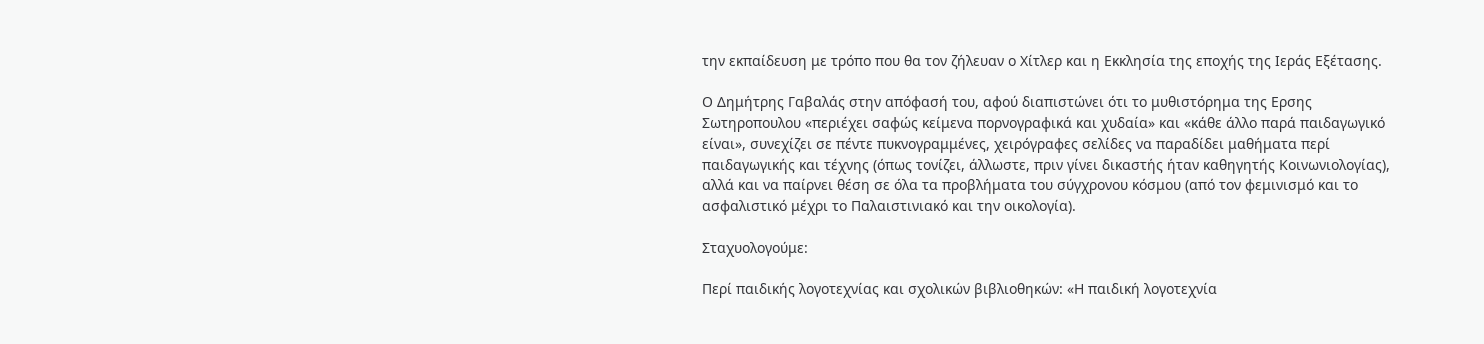την εκπαίδευση με τρόπο που θα τον ζήλευαν ο Χίτλερ και η Εκκλησία της εποχής της Ιεράς Εξέτασης.

Ο Δημήτρης Γαβαλάς στην απόφασή του, αφού διαπιστώνει ότι το μυθιστόρημα της Ερσης Σωτηροπουλου «περιέχει σαφώς κείμενα πορνογραφικά και χυδαία» και «κάθε άλλο παρά παιδαγωγικό είναι», συνεχίζει σε πέντε πυκνογραμμένες, χειρόγραφες σελίδες να παραδίδει μαθήματα περί παιδαγωγικής και τέχνης (όπως τονίζει, άλλωστε, πριν γίνει δικαστής ήταν καθηγητής Κοινωνιολογίας), αλλά και να παίρνει θέση σε όλα τα προβλήματα του σύγχρονου κόσμου (από τον φεμινισμό και το ασφαλιστικό μέχρι το Παλαιστινιακό και την οικολογία).

Σταχυολογούμε:

Περί παιδικής λογοτεχνίας και σχολικών βιβλιοθηκών: «Η παιδική λογοτεχνία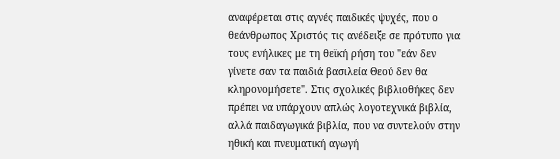αναφέρεται στις αγνές παιδικές ψυχές, που ο θεάνθρωπος Χριστός τις ανέδειξε σε πρότυπο για τους ενήλικες με τη θεϊκή ρήση του "εάν δεν γίνετε σαν τα παιδιά βασιλεία Θεού δεν θα κληρονομήσετε". Στις σχολικές βιβλιοθήκες δεν πρέπει να υπάρχουν απλώς λογοτεχνικά βιβλία, αλλά παιδαγωγικά βιβλία, που να συντελούν στην ηθική και πνευματική αγωγή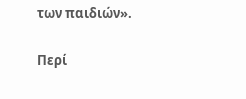των παιδιών».

Περί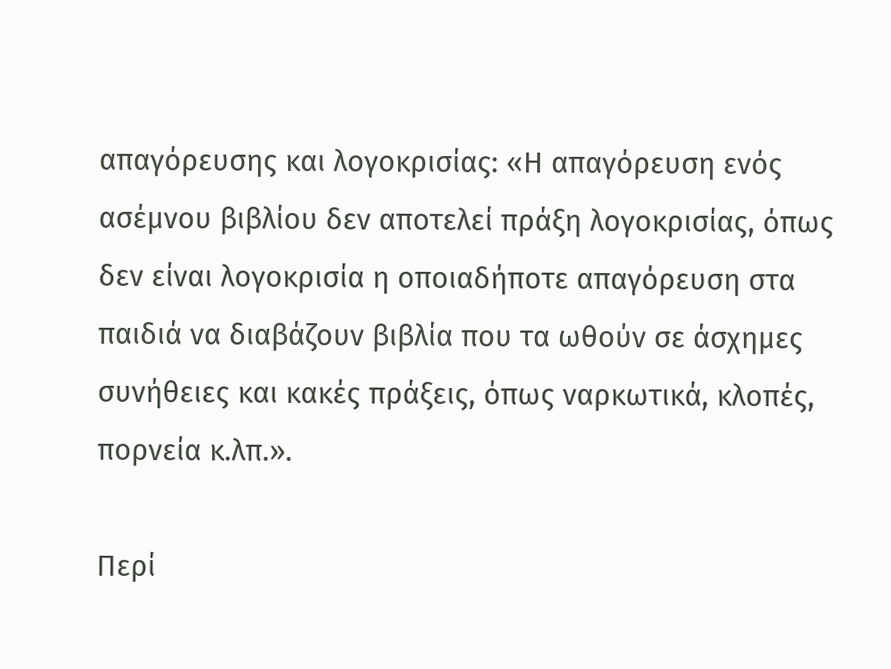απαγόρευσης και λογοκρισίας: «Η απαγόρευση ενός ασέμνου βιβλίου δεν αποτελεί πράξη λογοκρισίας, όπως δεν είναι λογοκρισία η οποιαδήποτε απαγόρευση στα παιδιά να διαβάζουν βιβλία που τα ωθούν σε άσχημες συνήθειες και κακές πράξεις, όπως ναρκωτικά, κλοπές, πορνεία κ.λπ.».

Περί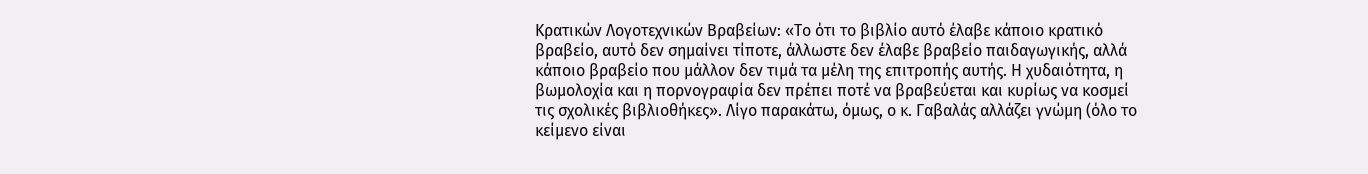Κρατικών Λογοτεχνικών Βραβείων: «Το ότι το βιβλίο αυτό έλαβε κάποιο κρατικό βραβείο, αυτό δεν σημαίνει τίποτε, άλλωστε δεν έλαβε βραβείο παιδαγωγικής, αλλά κάποιο βραβείο που μάλλον δεν τιμά τα μέλη της επιτροπής αυτής. Η χυδαιότητα, η βωμολοχία και η πορνογραφία δεν πρέπει ποτέ να βραβεύεται και κυρίως να κοσμεί τις σχολικές βιβλιοθήκες». Λίγο παρακάτω, όμως, ο κ. Γαβαλάς αλλάζει γνώμη (όλο το κείμενο είναι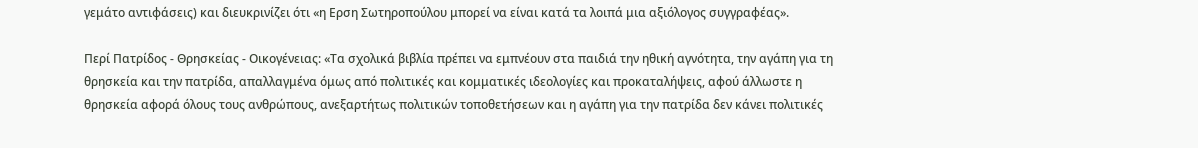γεμάτο αντιφάσεις) και διευκρινίζει ότι «η Ερση Σωτηροπούλου μπορεί να είναι κατά τα λοιπά μια αξιόλογος συγγραφέας».

Περί Πατρίδος - Θρησκείας - Οικογένειας: «Τα σχολικά βιβλία πρέπει να εμπνέουν στα παιδιά την ηθική αγνότητα, την αγάπη για τη θρησκεία και την πατρίδα, απαλλαγμένα όμως από πολιτικές και κομματικές ιδεολογίες και προκαταλήψεις, αφού άλλωστε η θρησκεία αφορά όλους τους ανθρώπους, ανεξαρτήτως πολιτικών τοποθετήσεων και η αγάπη για την πατρίδα δεν κάνει πολιτικές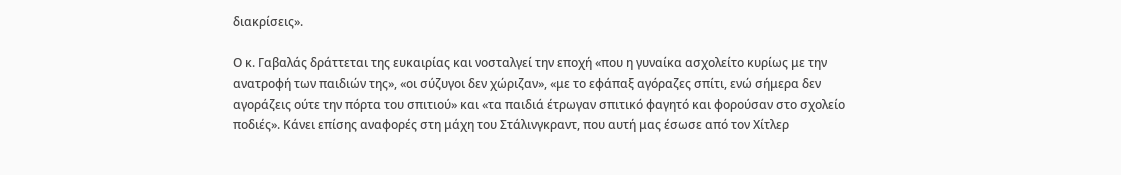διακρίσεις».

Ο κ. Γαβαλάς δράττεται της ευκαιρίας και νοσταλγεί την εποχή «που η γυναίκα ασχολείτο κυρίως με την ανατροφή των παιδιών της», «οι σύζυγοι δεν χώριζαν», «με το εφάπαξ αγόραζες σπίτι, ενώ σήμερα δεν αγοράζεις ούτε την πόρτα του σπιτιού» και «τα παιδιά έτρωγαν σπιτικό φαγητό και φορούσαν στο σχολείο ποδιές». Κάνει επίσης αναφορές στη μάχη του Στάλινγκραντ, που αυτή μας έσωσε από τον Χίτλερ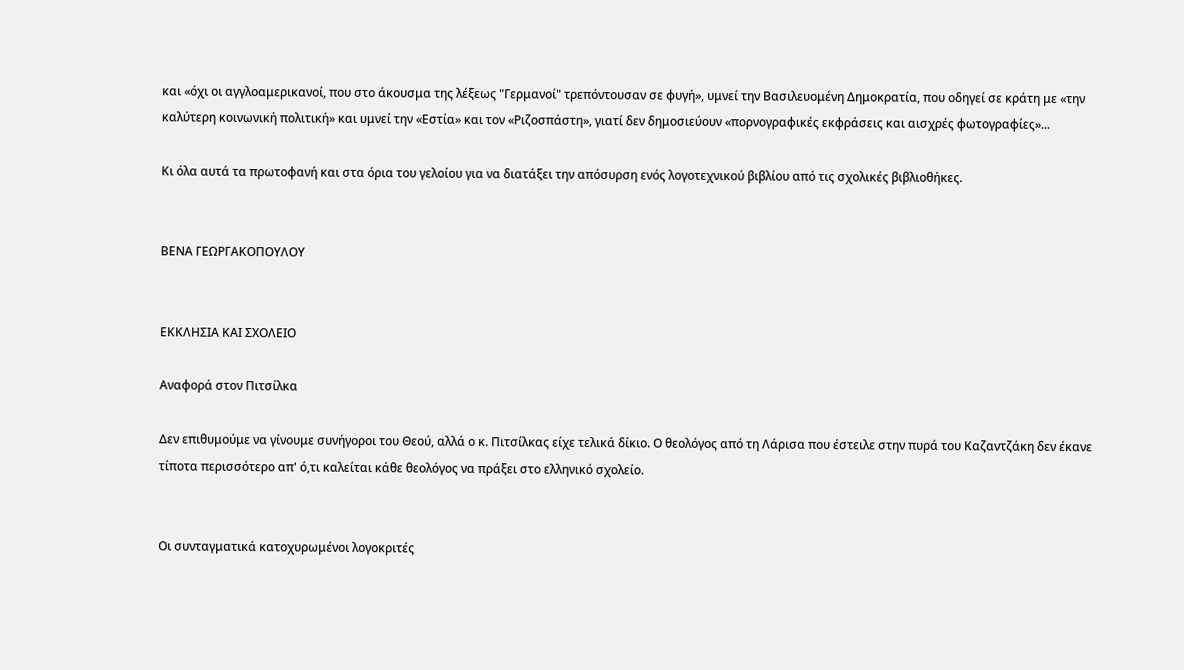και «όχι οι αγγλοαμερικανοί, που στο άκουσμα της λέξεως "Γερμανοί" τρεπόντουσαν σε φυγή», υμνεί την Βασιλευομένη Δημοκρατία, που οδηγεί σε κράτη με «την καλύτερη κοινωνική πολιτική» και υμνεί την «Εστία» και τον «Ριζοσπάστη», γιατί δεν δημοσιεύουν «πορνογραφικές εκφράσεις και αισχρές φωτογραφίες»...

Κι όλα αυτά τα πρωτοφανή και στα όρια του γελοίου για να διατάξει την απόσυρση ενός λογοτεχνικού βιβλίου από τις σχολικές βιβλιοθήκες.


ΒΕΝΑ ΓΕΩΡΓΑΚΟΠΟΥΛΟΥ


ΕΚΚΛΗΣΙΑ ΚΑΙ ΣΧΟΛΕΙΟ

Αναφορά στον Πιτσίλκα

Δεν επιθυμούμε να γίνουμε συνήγοροι του Θεού, αλλά ο κ. Πιτσίλκας είχε τελικά δίκιο. Ο θεολόγος από τη Λάρισα που έστειλε στην πυρά του Καζαντζάκη δεν έκανε τίποτα περισσότερο απ' ό,τι καλείται κάθε θεολόγος να πράξει στο ελληνικό σχολείο.


Οι συνταγματικά κατοχυρωμένοι λογοκριτές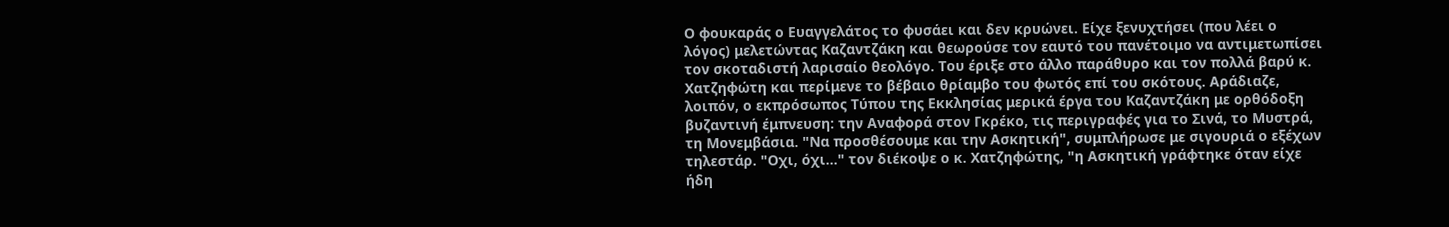Ο φουκαράς ο Ευαγγελάτος το φυσάει και δεν κρυώνει. Είχε ξενυχτήσει (που λέει ο λόγος) μελετώντας Kαζαντζάκη και θεωρούσε τον εαυτό του πανέτοιμο να αντιμετωπίσει τον σκοταδιστή λαρισαίο θεολόγο. Του έριξε στο άλλο παράθυρο και τον πολλά βαρύ κ. Χατζηφώτη και περίμενε το βέβαιο θρίαμβο του φωτός επί του σκότους. Αράδιαζε, λοιπόν, ο εκπρόσωπος Τύπου της Εκκλησίας μερικά έργα του Καζαντζάκη με ορθόδοξη βυζαντινή έμπνευση: την Αναφορά στον Γκρέκο, τις περιγραφές για το Σινά, το Μυστρά, τη Μονεμβάσια. "Να προσθέσουμε και την Ασκητική", συμπλήρωσε με σιγουριά ο εξέχων τηλεστάρ. "Οχι, όχι..." τον διέκοψε ο κ. Χατζηφώτης, "η Ασκητική γράφτηκε όταν είχε ήδη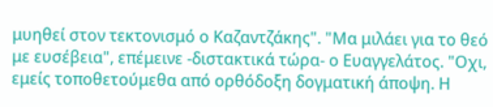μυηθεί στον τεκτονισμό ο Καζαντζάκης". "Μα μιλάει για το θεό με ευσέβεια", επέμεινε -διστακτικά τώρα- ο Ευαγγελάτος. "Οχι, εμείς τοποθετούμεθα από ορθόδοξη δογματική άποψη. Η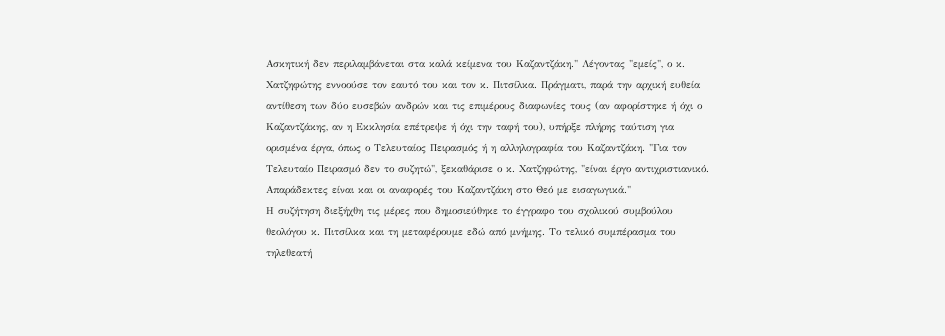Ασκητική δεν περιλαμβάνεται στα καλά κείμενα του Καζαντζάκη." Λέγοντας "εμείς", ο κ. Χατζηφώτης εννοούσε τον εαυτό του και τον κ. Πιτσίλκα. Πράγματι, παρά την αρχική ευθεία αντίθεση των δύο ευσεβών ανδρών και τις επιμέρους διαφωνίες τους (αν αφορίστηκε ή όχι ο Καζαντζάκης, αν η Εκκλησία επέτρεψε ή όχι την ταφή του), υπήρξε πλήρης ταύτιση για ορισμένα έργα, όπως ο Τελευταίος Πειρασμός ή η αλληλογραφία του Καζαντζάκη. "Για τον Τελευταίο Πειρασμό δεν το συζητώ", ξεκαθάρισε ο κ. Χατζηφώτης, "είναι έργο αντιχριστιανικό. Απαράδεκτες είναι και οι αναφορές του Καζαντζάκη στο Θεό με εισαγωγικά."
Η συζήτηση διεξήχθη τις μέρες που δημοσιεύθηκε το έγγραφο του σχολικού συμβούλου θεολόγου κ. Πιτσίλκα και τη μεταφέρουμε εδώ από μνήμης. Το τελικό συμπέρασμα του τηλεθεατή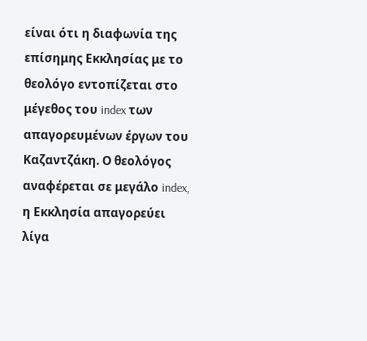είναι ότι η διαφωνία της επίσημης Εκκλησίας με το θεολόγο εντοπίζεται στο μέγεθος του index των απαγορευμένων έργων του Καζαντζάκη. Ο θεολόγος αναφέρεται σε μεγάλο index, η Εκκλησία απαγορεύει λίγα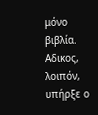μόνο βιβλία.
Αδικος, λοιπόν, υπήρξε ο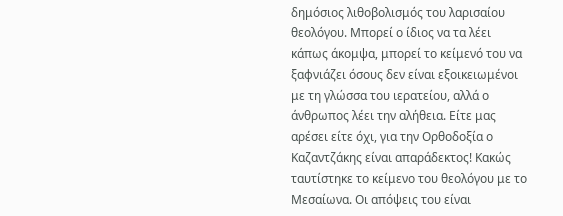δημόσιος λιθοβολισμός του λαρισαίου θεολόγου. Μπορεί ο ίδιος να τα λέει κάπως άκομψα, μπορεί το κείμενό του να ξαφνιάζει όσους δεν είναι εξοικειωμένοι με τη γλώσσα του ιερατείου, αλλά ο άνθρωπος λέει την αλήθεια. Είτε μας αρέσει είτε όχι, για την Ορθοδοξία ο Καζαντζάκης είναι απαράδεκτος! Κακώς ταυτίστηκε το κείμενο του θεολόγου με το Μεσαίωνα. Οι απόψεις του είναι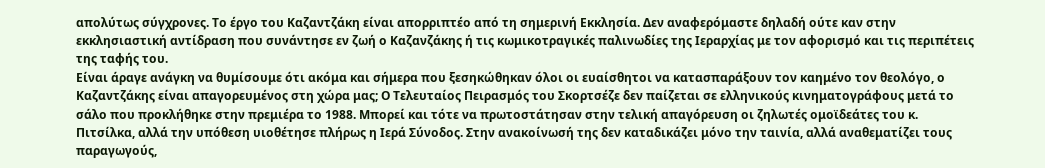απολύτως σύγχρονες. Το έργο του Καζαντζάκη είναι απορριπτέο από τη σημερινή Εκκλησία. Δεν αναφερόμαστε δηλαδή ούτε καν στην εκκλησιαστική αντίδραση που συνάντησε εν ζωή ο Καζανζάκης ή τις κωμικοτραγικές παλινωδίες της Ιεραρχίας με τον αφορισμό και τις περιπέτεις της ταφής του.
Είναι άραγε ανάγκη να θυμίσουμε ότι ακόμα και σήμερα που ξεσηκώθηκαν όλοι οι ευαίσθητοι να κατασπαράξουν τον καημένο τον θεολόγο, ο Καζαντζάκης είναι απαγορευμένος στη χώρα μας; Ο Τελευταίος Πειρασμός του Σκορτσέζε δεν παίζεται σε ελληνικούς κινηματογράφους μετά το σάλο που προκλήθηκε στην πρεμιέρα το 1988. Μπορεί και τότε να πρωτοστάτησαν στην τελική απαγόρευση οι ζηλωτές ομοϊδεάτες του κ. Πιτσίλκα, αλλά την υπόθεση υιοθέτησε πλήρως η Ιερά Σύνοδος. Στην ανακοίνωσή της δεν καταδικάζει μόνο την ταινία, αλλά αναθεματίζει τους παραγωγούς,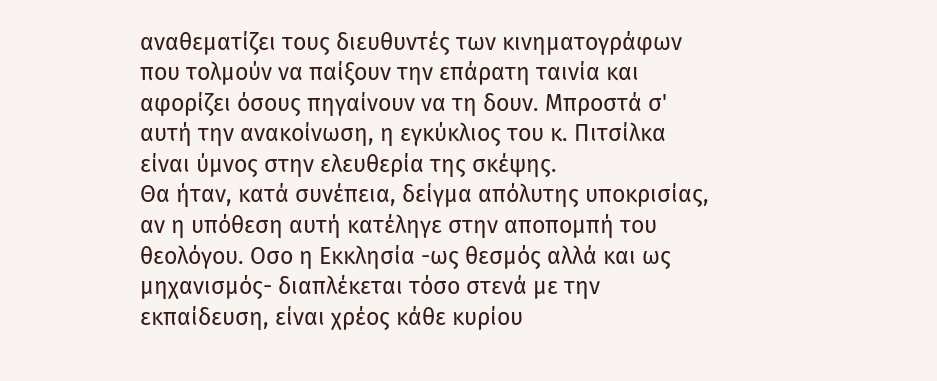αναθεματίζει τους διευθυντές των κινηματογράφων που τολμούν να παίξουν την επάρατη ταινία και αφορίζει όσους πηγαίνουν να τη δουν. Μπροστά σ' αυτή την ανακοίνωση, η εγκύκλιος του κ. Πιτσίλκα είναι ύμνος στην ελευθερία της σκέψης.
Θα ήταν, κατά συνέπεια, δείγμα απόλυτης υποκρισίας, αν η υπόθεση αυτή κατέληγε στην αποπομπή του θεολόγου. Οσο η Εκκλησία -ως θεσμός αλλά και ως μηχανισμός- διαπλέκεται τόσο στενά με την εκπαίδευση, είναι χρέος κάθε κυρίου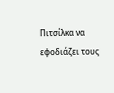Πιτσίλκα να εφοδιάζει τους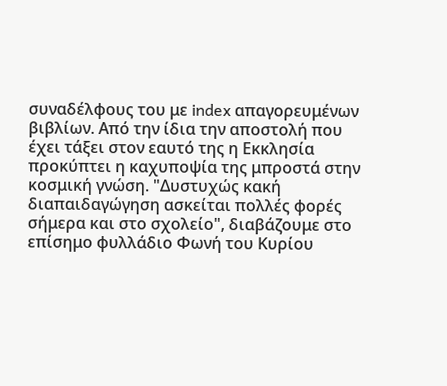συναδέλφους του με index απαγορευμένων βιβλίων. Από την ίδια την αποστολή που έχει τάξει στον εαυτό της η Εκκλησία προκύπτει η καχυποψία της μπροστά στην κοσμική γνώση. "Δυστυχώς κακή διαπαιδαγώγηση ασκείται πολλές φορές σήμερα και στο σχολείο", διαβάζουμε στο επίσημο φυλλάδιο Φωνή του Κυρίου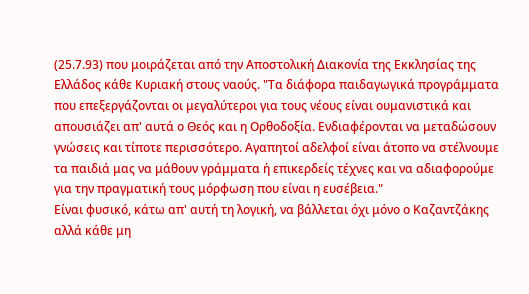(25.7.93) που μοιράζεται από την Αποστολική Διακονία της Εκκλησίας της Ελλάδος κάθε Κυριακή στους ναούς. "Τα διάφορα παιδαγωγικά προγράμματα που επεξεργάζονται οι μεγαλύτεροι για τους νέους είναι ουμανιστικά και απουσιάζει απ' αυτά ο Θεός και η Ορθοδοξία. Ενδιαφέρονται να μεταδώσουν γνώσεις και τίποτε περισσότερο. Αγαπητοί αδελφοί είναι άτοπο να στέλνουμε τα παιδιά μας να μάθουν γράμματα ή επικερδείς τέχνες και να αδιαφορούμε για την πραγματική τους μόρφωση που είναι η ευσέβεια."
Είναι φυσικό, κάτω απ' αυτή τη λογική, να βάλλεται όχι μόνο ο Καζαντζάκης αλλά κάθε μη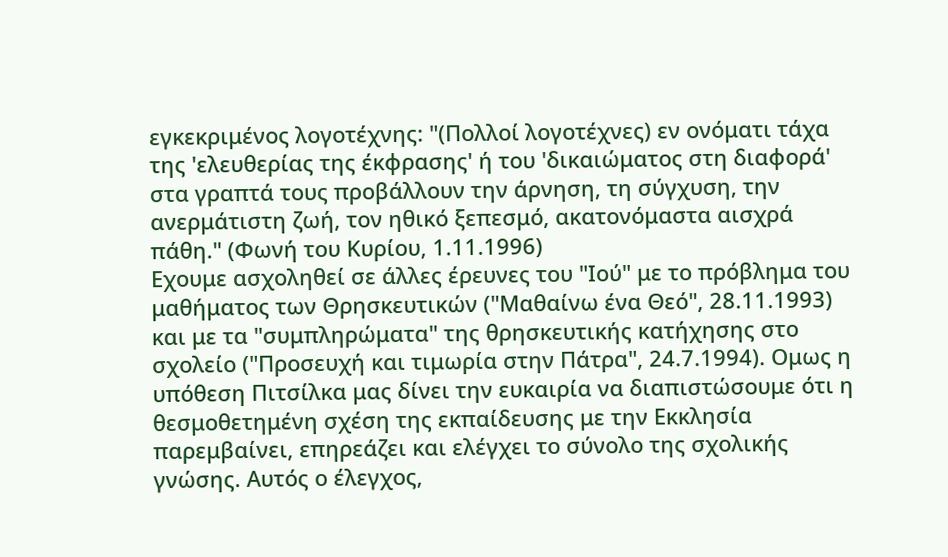εγκεκριμένος λογοτέχνης: "(Πολλοί λογοτέχνες) εν ονόματι τάχα της 'ελευθερίας της έκφρασης' ή του 'δικαιώματος στη διαφορά' στα γραπτά τους προβάλλουν την άρνηση, τη σύγχυση, την ανερμάτιστη ζωή, τον ηθικό ξεπεσμό, ακατονόμαστα αισχρά πάθη." (Φωνή του Κυρίου, 1.11.1996)
Εχουμε ασχοληθεί σε άλλες έρευνες του "Ιού" με το πρόβλημα του μαθήματος των Θρησκευτικών ("Μαθαίνω ένα Θεό", 28.11.1993) και με τα "συμπληρώματα" της θρησκευτικής κατήχησης στο σχολείο ("Προσευχή και τιμωρία στην Πάτρα", 24.7.1994). Ομως η υπόθεση Πιτσίλκα μας δίνει την ευκαιρία να διαπιστώσουμε ότι η θεσμοθετημένη σχέση της εκπαίδευσης με την Εκκλησία παρεμβαίνει, επηρεάζει και ελέγχει το σύνολο της σχολικής γνώσης. Αυτός ο έλεγχος,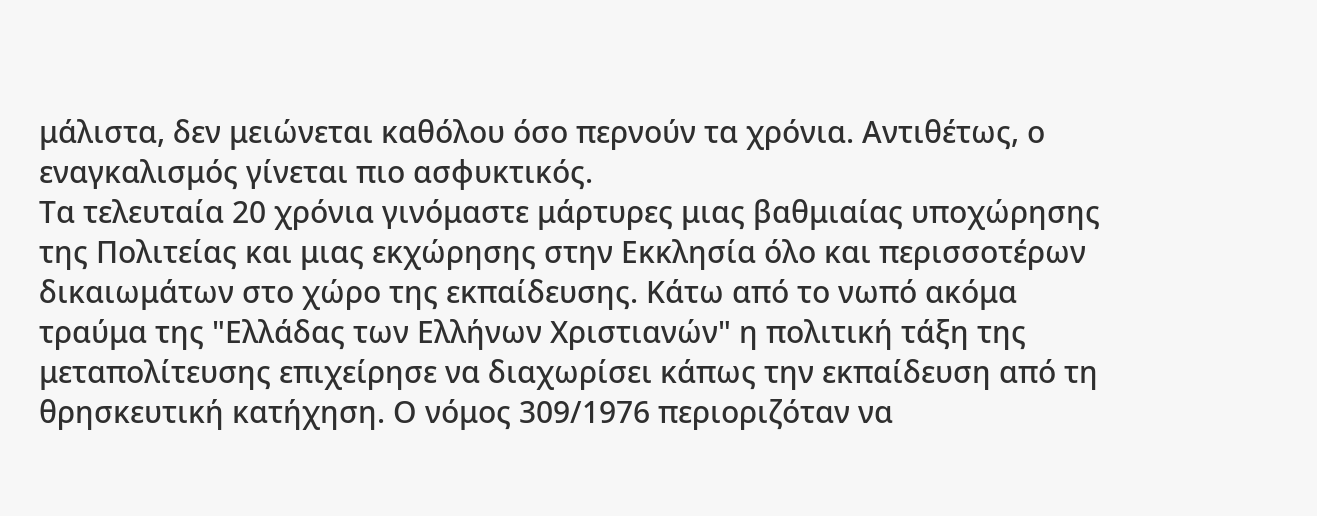μάλιστα, δεν μειώνεται καθόλου όσο περνούν τα χρόνια. Αντιθέτως, ο εναγκαλισμός γίνεται πιο ασφυκτικός.
Τα τελευταία 20 χρόνια γινόμαστε μάρτυρες μιας βαθμιαίας υποχώρησης της Πολιτείας και μιας εκχώρησης στην Εκκλησία όλο και περισσοτέρων δικαιωμάτων στο χώρο της εκπαίδευσης. Κάτω από το νωπό ακόμα τραύμα της "Ελλάδας των Ελλήνων Χριστιανών" η πολιτική τάξη της μεταπολίτευσης επιχείρησε να διαχωρίσει κάπως την εκπαίδευση από τη θρησκευτική κατήχηση. Ο νόμος 309/1976 περιοριζόταν να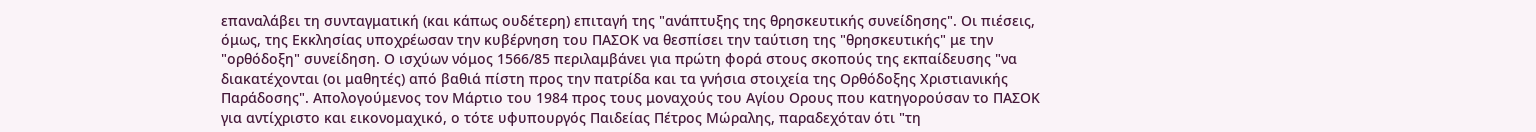επαναλάβει τη συνταγματική (και κάπως ουδέτερη) επιταγή της "ανάπτυξης της θρησκευτικής συνείδησης". Οι πιέσεις, όμως, της Εκκλησίας υποχρέωσαν την κυβέρνηση του ΠΑΣΟΚ να θεσπίσει την ταύτιση της "θρησκευτικής" με την "ορθόδοξη" συνείδηση. Ο ισχύων νόμος 1566/85 περιλαμβάνει για πρώτη φορά στους σκοπούς της εκπαίδευσης "να διακατέχονται (οι μαθητές) από βαθιά πίστη προς την πατρίδα και τα γνήσια στοιχεία της Ορθόδοξης Χριστιανικής Παράδοσης". Απολογούμενος τον Μάρτιο του 1984 προς τους μοναχούς του Αγίου Ορους που κατηγορούσαν το ΠΑΣΟΚ για αντίχριστο και εικονομαχικό, ο τότε υφυπουργός Παιδείας Πέτρος Μώραλης, παραδεχόταν ότι "τη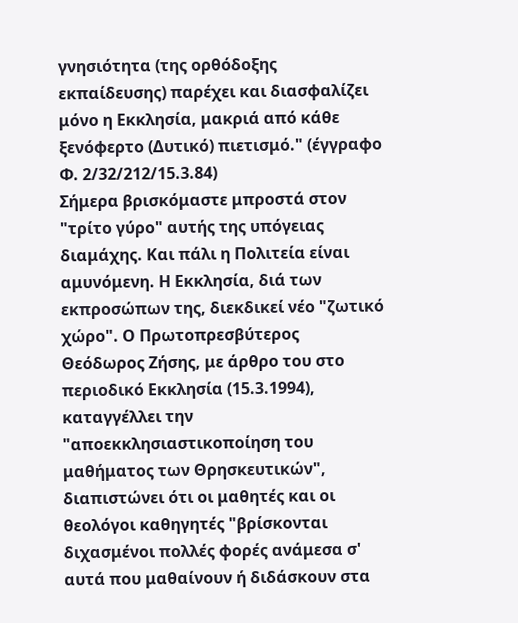γνησιότητα (της ορθόδοξης εκπαίδευσης) παρέχει και διασφαλίζει μόνο η Εκκλησία, μακριά από κάθε ξενόφερτο (Δυτικό) πιετισμό." (έγγραφο Φ. 2/32/212/15.3.84)
Σήμερα βρισκόμαστε μπροστά στον "τρίτο γύρο" αυτής της υπόγειας διαμάχης. Και πάλι η Πολιτεία είναι αμυνόμενη. Η Εκκλησία, διά των εκπροσώπων της, διεκδικεί νέο "ζωτικό χώρο". Ο Πρωτοπρεσβύτερος Θεόδωρος Ζήσης, με άρθρο του στο περιοδικό Εκκλησία (15.3.1994), καταγγέλλει την "αποεκκλησιαστικοποίηση του μαθήματος των Θρησκευτικών", διαπιστώνει ότι οι μαθητές και οι θεολόγοι καθηγητές "βρίσκονται διχασμένοι πολλές φορές ανάμεσα σ' αυτά που μαθαίνουν ή διδάσκουν στα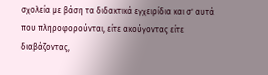σχολεία με βάση τα διδακτικά εγχειρίδια και σ' αυτά που πληροφορούνται, είτε ακούγοντας είτε διαβάζοντας,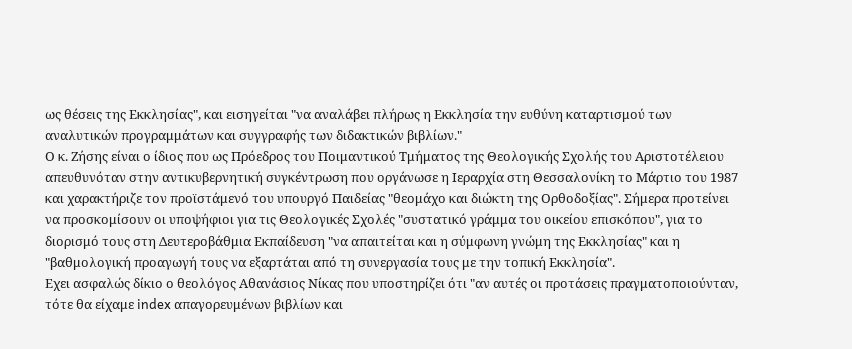ως θέσεις της Εκκλησίας", και εισηγείται "να αναλάβει πλήρως η Εκκλησία την ευθύνη καταρτισμού των αναλυτικών προγραμμάτων και συγγραφής των διδακτικών βιβλίων."
Ο κ. Ζήσης είναι ο ίδιος που ως Πρόεδρος του Ποιμαντικού Τμήματος της Θεολογικής Σχολής του Αριστοτέλειου απευθυνόταν στην αντικυβερνητική συγκέντρωση που οργάνωσε η Ιεραρχία στη Θεσσαλονίκη το Μάρτιο του 1987 και χαρακτήριζε τον προϊστάμενό του υπουργό Παιδείας "θεομάχο και διώκτη της Ορθοδοξίας". Σήμερα προτείνει να προσκομίσουν οι υποψήφιοι για τις Θεολογικές Σχολές "συστατικό γράμμα του οικείου επισκόπου", για το διορισμό τους στη Δευτεροβάθμια Εκπαίδευση "να απαιτείται και η σύμφωνη γνώμη της Εκκλησίας" και η "βαθμολογική προαγωγή τους να εξαρτάται από τη συνεργασία τους με την τοπική Εκκλησία".
Εχει ασφαλώς δίκιο ο θεολόγος Αθανάσιος Νίκας που υποστηρίζει ότι "αν αυτές οι προτάσεις πραγματοποιούνταν, τότε θα είχαμε index απαγορευμένων βιβλίων και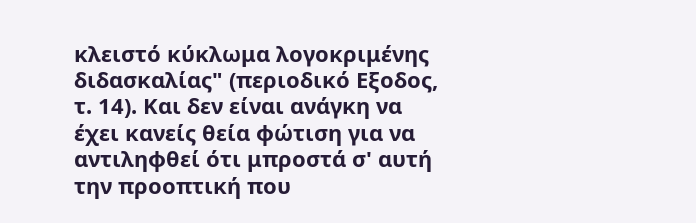κλειστό κύκλωμα λογοκριμένης διδασκαλίας" (περιοδικό Εξοδος, τ. 14). Και δεν είναι ανάγκη να έχει κανείς θεία φώτιση για να αντιληφθεί ότι μπροστά σ' αυτή την προοπτική που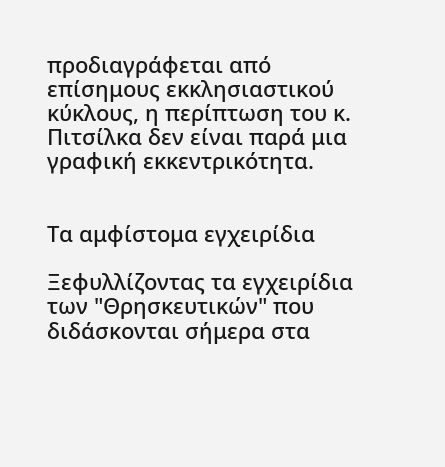προδιαγράφεται από επίσημους εκκλησιαστικού κύκλους, η περίπτωση του κ. Πιτσίλκα δεν είναι παρά μια γραφική εκκεντρικότητα.


Τα αμφίστομα εγχειρίδια

Ξεφυλλίζοντας τα εγχειρίδια των "Θρησκευτικών" που διδάσκονται σήμερα στα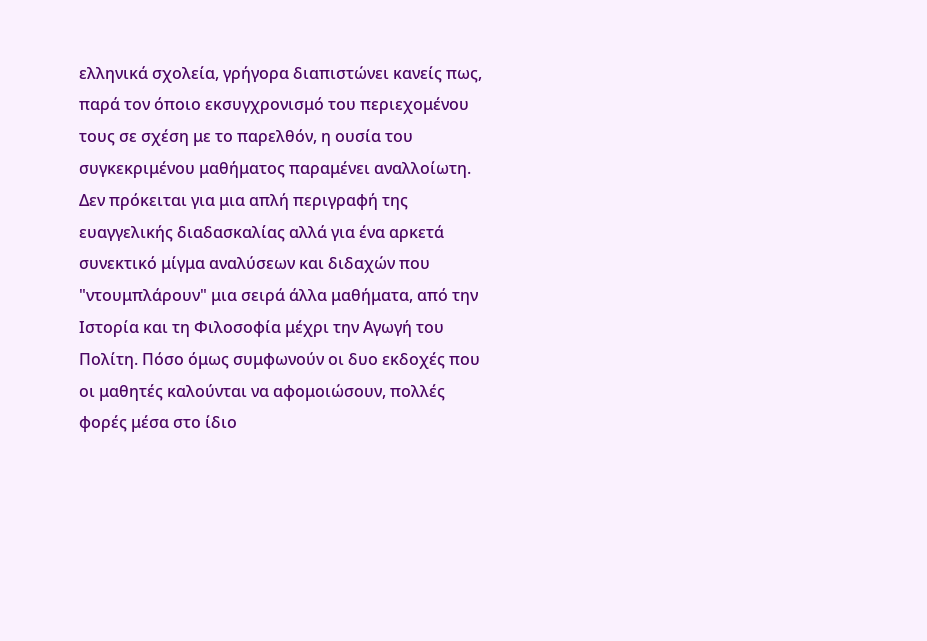ελληνικά σχολεία, γρήγορα διαπιστώνει κανείς πως, παρά τον όποιο εκσυγχρονισμό του περιεχομένου τους σε σχέση με το παρελθόν, η ουσία του συγκεκριμένου μαθήματος παραμένει αναλλοίωτη. Δεν πρόκειται για μια απλή περιγραφή της ευαγγελικής διαδασκαλίας αλλά για ένα αρκετά συνεκτικό μίγμα αναλύσεων και διδαχών που "ντουμπλάρουν" μια σειρά άλλα μαθήματα, από την Ιστορία και τη Φιλοσοφία μέχρι την Αγωγή του Πολίτη. Πόσο όμως συμφωνούν οι δυο εκδοχές που οι μαθητές καλούνται να αφομοιώσουν, πολλές φορές μέσα στο ίδιο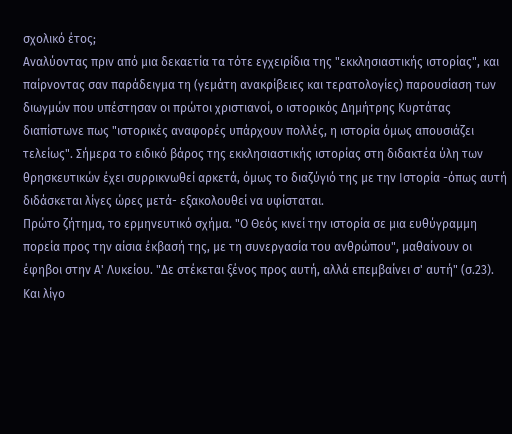σχολικό έτος;
Αναλύοντας πριν από μια δεκαετία τα τότε εγχειρίδια της "εκκλησιαστικής ιστορίας", και παίρνοντας σαν παράδειγμα τη (γεμάτη ανακρίβειες και τερατολογίες) παρουσίαση των διωγμών που υπέστησαν οι πρώτοι χριστιανοί, ο ιστορικός Δημήτρης Κυρτάτας διαπίστωνε πως "ιστορικές αναφορές υπάρχουν πολλές, η ιστορία όμως απουσιάζει τελείως". Σήμερα το ειδικό βάρος της εκκλησιαστικής ιστορίας στη διδακτέα ύλη των θρησκευτικών έχει συρρικνωθεί αρκετά, όμως το διαζύγιό της με την Ιστορία -όπως αυτή διδάσκεται λίγες ώρες μετά- εξακολουθεί να υφίσταται.
Πρώτο ζήτημα, το ερμηνευτικό σχήμα. "Ο Θεός κινεί την ιστορία σε μια ευθύγραμμη πορεία προς την αίσια έκβασή της, με τη συνεργασία του ανθρώπου", μαθαίνουν οι έφηβοι στην Α' Λυκείου. "Δε στέκεται ξένος προς αυτή, αλλά επεμβαίνει σ' αυτή" (σ.23). Και λίγο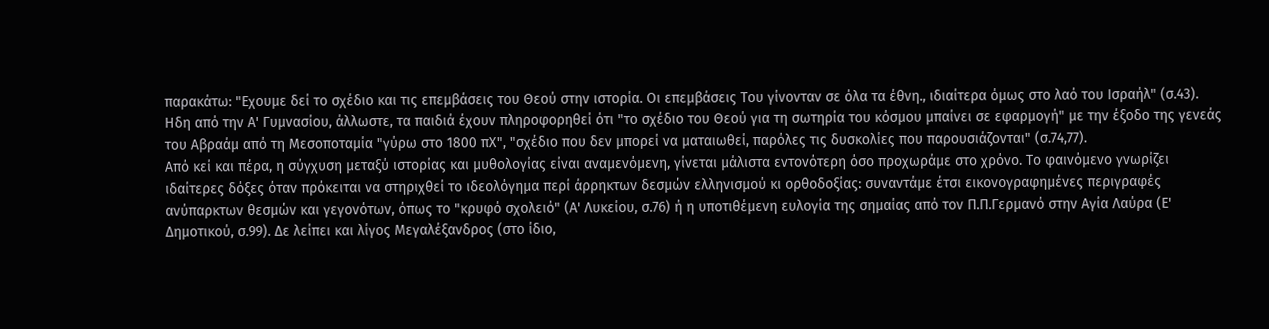παρακάτω: "Εχουμε δεί το σχέδιο και τις επεμβάσεις του Θεού στην ιστορία. Οι επεμβάσεις Του γίνονταν σε όλα τα έθνη., ιδιαίτερα όμως στο λαό του Ισραήλ" (σ.43). Ηδη από την Α' Γυμνασίου, άλλωστε, τα παιδιά έχουν πληροφορηθεί ότι "το σχέδιο του Θεού για τη σωτηρία του κόσμου μπαίνει σε εφαρμογή" με την έξοδο της γενεάς του Αβραάμ από τη Μεσοποταμία "γύρω στο 1800 πΧ", "σχέδιο που δεν μπορεί να ματαιωθεί, παρόλες τις δυσκολίες που παρουσιάζονται" (σ.74,77).
Από κεί και πέρα, η σύγχυση μεταξύ ιστορίας και μυθολογίας είναι αναμενόμενη, γίνεται μάλιστα εντονότερη όσο προχωράμε στο χρόνο. Το φαινόμενο γνωρίζει ιδαίτερες δόξες όταν πρόκειται να στηριχθεί το ιδεολόγημα περί άρρηκτων δεσμών ελληνισμού κι ορθοδοξίας: συναντάμε έτσι εικονογραφημένες περιγραφές ανύπαρκτων θεσμών και γεγονότων, όπως το "κρυφό σχολειό" (Α' Λυκείου, σ.76) ή η υποτιθέμενη ευλογία της σημαίας από τον Π.Π.Γερμανό στην Αγία Λαύρα (Ε' Δημοτικού, σ.99). Δε λείπει και λίγος Μεγαλέξανδρος (στο ίδιο,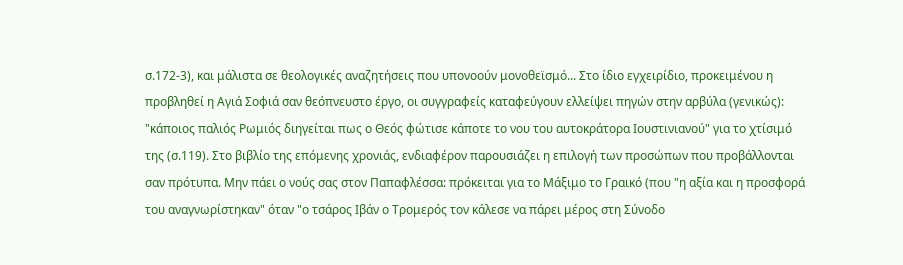σ.172-3), και μάλιστα σε θεολογικές αναζητήσεις που υπονοούν μονοθεϊσμό... Στο ίδιο εγχειρίδιο, προκειμένου η προβληθεί η Αγιά Σοφιά σαν θεόπνευστο έργο, οι συγγραφείς καταφεύγουν ελλείψει πηγών στην αρβύλα (γενικώς): "κάποιος παλιός Ρωμιός διηγείται πως ο Θεός φώτισε κάποτε το νου του αυτοκράτορα Ιουστινιανού" για το χτίσιμό της (σ.119). Στο βιβλίο της επόμενης χρονιάς, ενδιαφέρον παρουσιάζει η επιλογή των προσώπων που προβάλλονται σαν πρότυπα. Μην πάει ο νούς σας στον Παπαφλέσσα: πρόκειται για το Μάξιμο το Γραικό (που "η αξία και η προσφορά του αναγνωρίστηκαν" όταν "ο τσάρος Ιβάν ο Τρομερός τον κάλεσε να πάρει μέρος στη Σύνοδο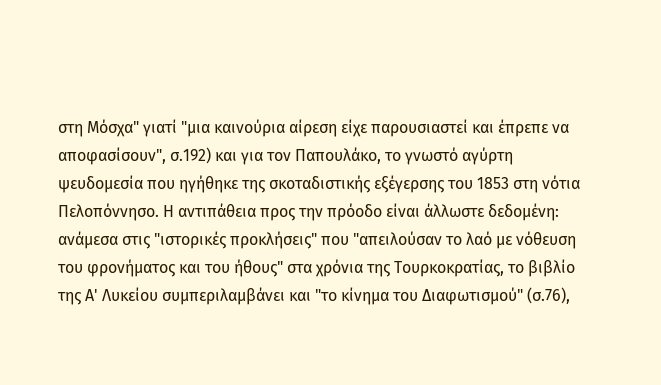στη Μόσχα" γιατί "μια καινούρια αίρεση είχε παρουσιαστεί και έπρεπε να αποφασίσουν", σ.192) και για τον Παπουλάκο, το γνωστό αγύρτη ψευδομεσία που ηγήθηκε της σκοταδιστικής εξέγερσης του 1853 στη νότια Πελοπόννησο. Η αντιπάθεια προς την πρόοδο είναι άλλωστε δεδομένη: ανάμεσα στις "ιστορικές προκλήσεις" που "απειλούσαν το λαό με νόθευση του φρονήματος και του ήθους" στα χρόνια της Τουρκοκρατίας, το βιβλίο της Α' Λυκείου συμπεριλαμβάνει και "το κίνημα του Διαφωτισμού" (σ.76),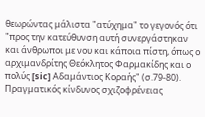θεωρώντας μάλιστα "ατύχημα" το γεγονός ότι "προς την κατεύθυνση αυτή συνεργάστηκαν και άνθρωποι με νου και κάποια πίστη, όπως ο αρχιμανδρίτης Θεόκλητος Φαρμακίδης και ο πολύς [sic] Αδαμάντιος Κοραής" (σ.79-80). Πραγματικός κίνδυνος σχιζοφρένειας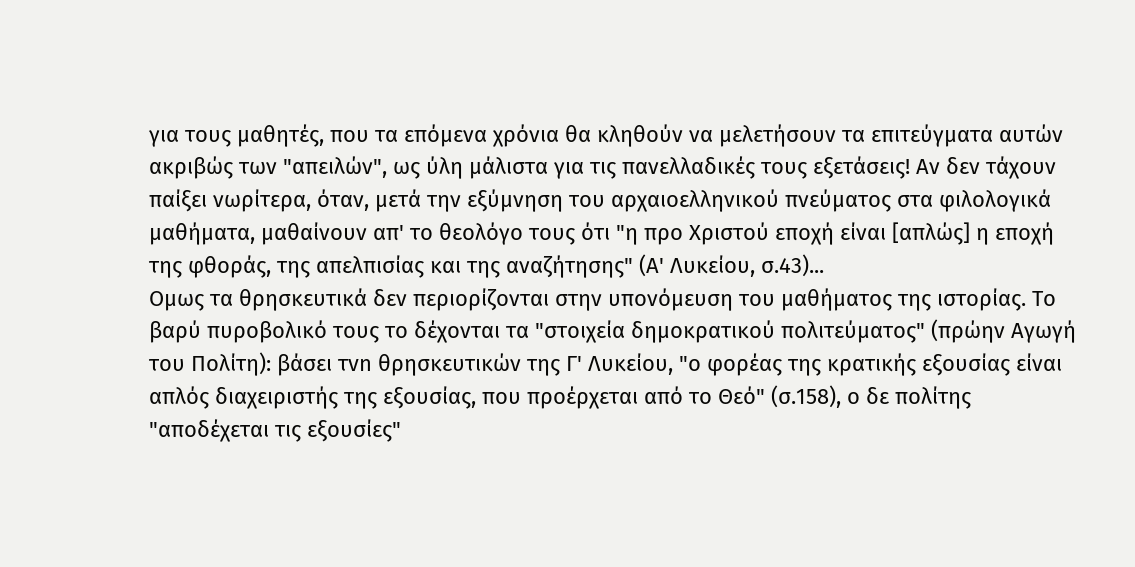για τους μαθητές, που τα επόμενα χρόνια θα κληθούν να μελετήσουν τα επιτεύγματα αυτών ακριβώς των "απειλών", ως ύλη μάλιστα για τις πανελλαδικές τους εξετάσεις! Αν δεν τάχουν παίξει νωρίτερα, όταν, μετά την εξύμνηση του αρχαιοελληνικού πνεύματος στα φιλολογικά μαθήματα, μαθαίνουν απ' το θεολόγο τους ότι "η προ Χριστού εποχή είναι [απλώς] η εποχή της φθοράς, της απελπισίας και της αναζήτησης" (Α' Λυκείου, σ.43)...
Ομως τα θρησκευτικά δεν περιορίζονται στην υπονόμευση του μαθήματος της ιστορίας. Το βαρύ πυροβολικό τους το δέχονται τα "στοιχεία δημοκρατικού πολιτεύματος" (πρώην Αγωγή του Πολίτη): βάσει τvn θρησκευτικών της Γ' Λυκείου, "ο φορέας της κρατικής εξουσίας είναι απλός διαχειριστής της εξουσίας, που προέρχεται από το Θεό" (σ.158), ο δε πολίτης "αποδέχεται τις εξουσίες"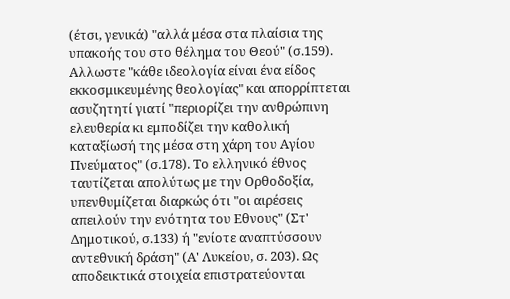(έτσι, γενικά) "αλλά μέσα στα πλαίσια της υπακοής του στο θέλημα του Θεού" (σ.159). Αλλωστε "κάθε ιδεολογία είναι ένα είδος εκκοσμικευμένης θεολογίας" και απορρίπτεται ασυζητητί γιατί "περιορίζει την ανθρώπινη ελευθερία κι εμποδίζει την καθολική καταξίωσή της μέσα στη χάρη του Αγίου Πνεύματος" (σ.178). Το ελληνικό έθνος ταυτίζεται απολύτως με την Ορθοδοξία, υπενθυμίζεται διαρκώς ότι "οι αιρέσεις απειλούν την ενότητα του Εθνους" (Στ' Δημοτικού, σ.133) ή "ενίοτε αναπτύσσουν αντεθνική δράση" (Α' Λυκείου, σ. 203). Ως αποδεικτικά στοιχεία επιστρατεύονται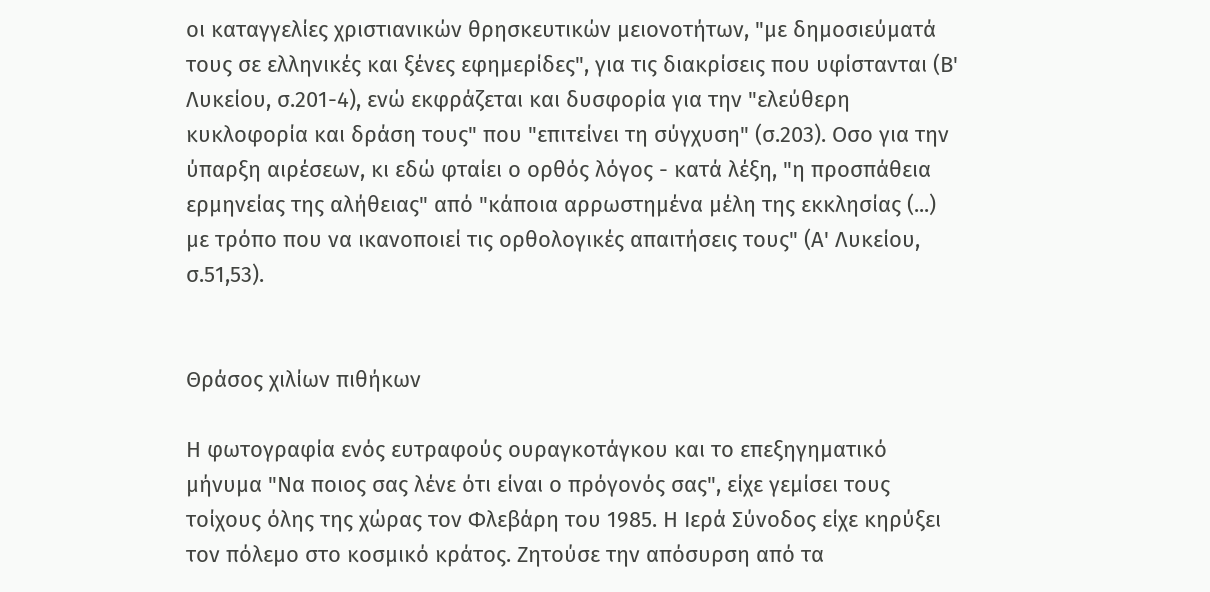οι καταγγελίες χριστιανικών θρησκευτικών μειονοτήτων, "με δημοσιεύματά τους σε ελληνικές και ξένες εφημερίδες", για τις διακρίσεις που υφίστανται (Β' Λυκείου, σ.201-4), ενώ εκφράζεται και δυσφορία για την "ελεύθερη κυκλοφορία και δράση τους" που "επιτείνει τη σύγχυση" (σ.203). Οσο για την ύπαρξη αιρέσεων, κι εδώ φταίει ο ορθός λόγος - κατά λέξη, "η προσπάθεια ερμηνείας της αλήθειας" από "κάποια αρρωστημένα μέλη της εκκλησίας (...) με τρόπο που να ικανοποιεί τις ορθολογικές απαιτήσεις τους" (Α' Λυκείου, σ.51,53).


Θράσος χιλίων πιθήκων

Η φωτογραφία ενός ευτραφούς ουραγκοτάγκου και το επεξηγηματικό μήνυμα "Να ποιος σας λένε ότι είναι ο πρόγονός σας", είχε γεμίσει τους τοίχους όλης της χώρας τον Φλεβάρη του 1985. Η Ιερά Σύνοδος είχε κηρύξει τον πόλεμο στο κοσμικό κράτος. Ζητούσε την απόσυρση από τα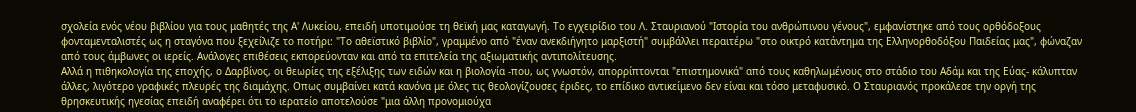σχολεία ενός νέου βιβλίου για τους μαθητές της Α' Λυκείου, επειδή υποτιμούσε τη θεϊκή μας καταγωγή. Το εγχειρίδιο του Λ. Σταυριανού "Ιστορία του ανθρώπινου γένους", εμφανίστηκε από τους ορθόδοξους φονταμενταλιστές ως η σταγόνα που ξεχείλιζε το ποτήρι: "Το αθεϊστικό βιβλίο", γραμμένο από "έναν ανεκδιήγητο μαρξιστή" συμβάλλει περαιτέρω "στο οικτρό κατάντημα της Ελληνορθοδόξου Παιδείας μας", φώναζαν από τους άμβωνες οι ιερείς. Ανάλογες επιθέσεις εκπορεύονταν και από τα επιτελεία της αξιωματικής αντιπολίτευσης.
Αλλά η πιθηκολογία της εποχής, ο Δαρβίνος, οι θεωρίες της εξέλιξης των ειδών και η βιολογία -που, ως γνωστόν, απορρίπτονται "επιστημονικά" από τους καθηλωμένους στο στάδιο του Αδάμ και της Εύας- κάλυπταν άλλες, λιγότερο γραφικές πλευρές της διαμάχης. Οπως συμβαίνει κατά κανόνα με όλες τις θεολογίζουσες έριδες, το επίδικο αντικείμενο δεν είναι και τόσο μεταφυσικό. Ο Σταυριανός προκάλεσε την οργή της θρησκευτικής ηγεσίας επειδή αναφέρει ότι το ιερατείο αποτελούσε "μια άλλη προνομιούχα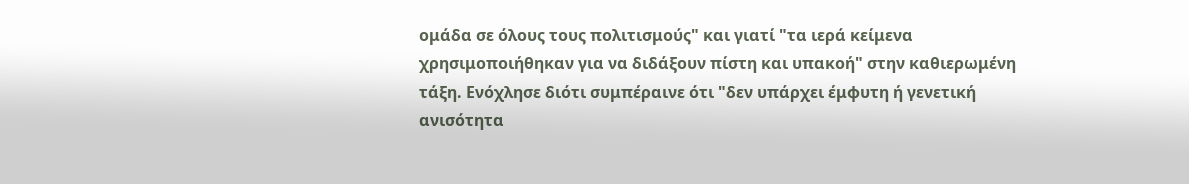ομάδα σε όλους τους πολιτισμούς" και γιατί "τα ιερά κείμενα χρησιμοποιήθηκαν για να διδάξουν πίστη και υπακοή" στην καθιερωμένη τάξη. Ενόχλησε διότι συμπέραινε ότι "δεν υπάρχει έμφυτη ή γενετική ανισότητα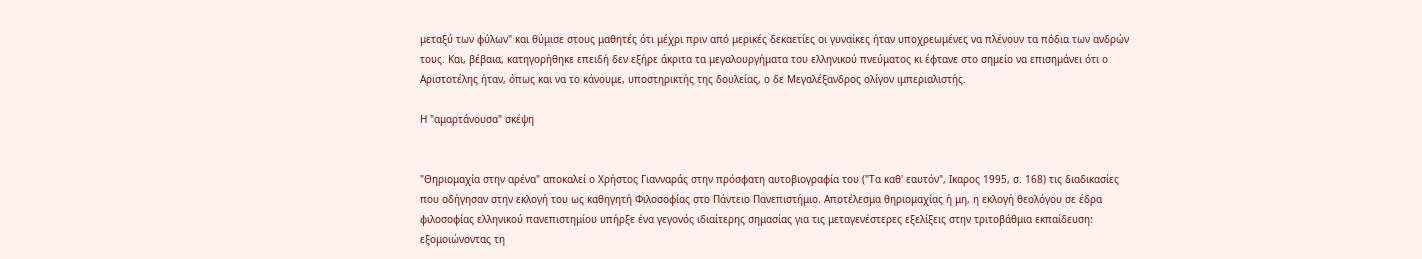μεταξύ των φύλων" και θύμισε στους μαθητές ότι μέχρι πριν από μερικές δεκαετίες οι γυναίκες ήταν υποχρεωμένες να πλένουν τα πόδια των ανδρών τους. Και, βέβαια, κατηγορήθηκε επειδή δεν εξήρε άκριτα τα μεγαλουργήματα του ελληνικού πνεύματος κι έφτανε στο σημείο να επισημάνει ότι ο Αριστοτέλης ήταν, όπως και να το κάνουμε, υποστηρικτής της δουλείας, ο δε Μεγαλέξανδρος ολίγον ιμπεριαλιστής.

Η "αμαρτάνουσα" σκέψη


"Θηριομαχία στην αρένα" αποκαλεί ο Χρήστος Γιανναράς στην πρόσφατη αυτοβιογραφία του ("Τα καθ' εαυτόν", Ικαρος 1995, σ. 168) τις διαδικασίες που οδήγησαν στην εκλογή του ως καθηγητή Φιλοσοφίας στο Πάντειο Πανεπιστήμιο. Αποτέλεσμα θηριομαχίας ή μη, η εκλογή θεολόγου σε έδρα φιλοσοφίας ελληνικού πανεπιστημίου υπήρξε ένα γεγονός ιδιαίτερης σημασίας για τις μεταγενέστερες εξελίξεις στην τριτοβάθμια εκπαίδευση: εξομοιώνοντας τη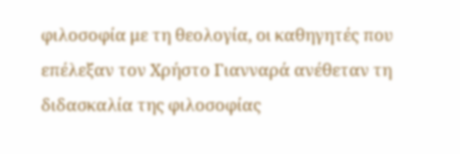φιλοσοφία με τη θεολογία, οι καθηγητές που επέλεξαν τον Χρήστο Γιανναρά ανέθεταν τη διδασκαλία της φιλοσοφίας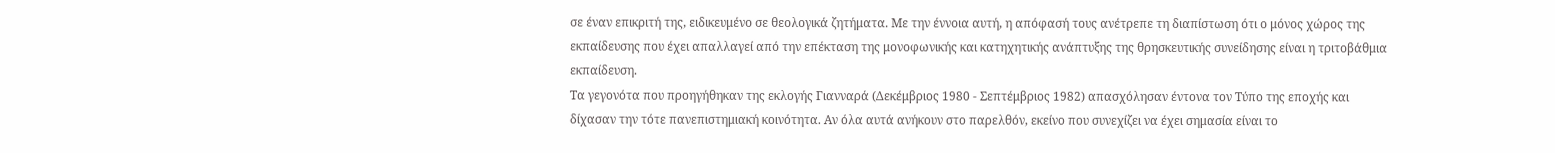σε έναν επικριτή της, ειδικευμένο σε θεολογικά ζητήματα. Με την έννοια αυτή, η απόφασή τους ανέτρεπε τη διαπίστωση ότι ο μόνος χώρος της εκπαίδευσης που έχει απαλλαγεί από την επέκταση της μονοφωνικής και κατηχητικής ανάπτυξης της θρησκευτικής συνείδησης είναι η τριτοβάθμια εκπαίδευση.
Τα γεγονότα που προηγήθηκαν της εκλογής Γιανναρά (Δεκέμβριος 1980 - Σεπτέμβριος 1982) απασχόλησαν έντονα τον Τύπο της εποχής και δίχασαν την τότε πανεπιστημιακή κοινότητα. Αν όλα αυτά ανήκουν στο παρελθόν, εκείνο που συνεχίζει να έχει σημασία είναι το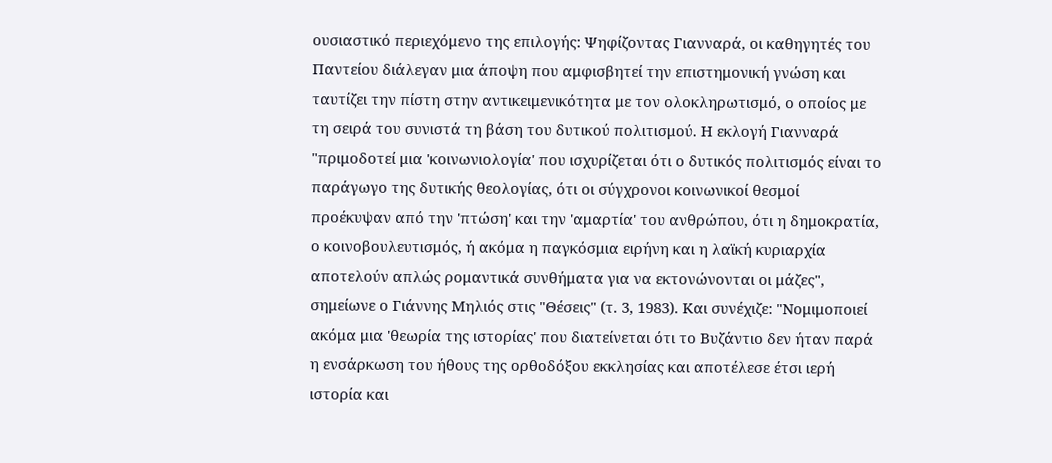ουσιαστικό περιεχόμενο της επιλογής: Ψηφίζοντας Γιανναρά, οι καθηγητές του Παντείου διάλεγαν μια άποψη που αμφισβητεί την επιστημονική γνώση και ταυτίζει την πίστη στην αντικειμενικότητα με τον ολοκληρωτισμό, ο οποίος με τη σειρά του συνιστά τη βάση του δυτικού πολιτισμού. Η εκλογή Γιανναρά "πριμοδοτεί μια 'κοινωνιολογία' που ισχυρίζεται ότι ο δυτικός πολιτισμός είναι το παράγωγο της δυτικής θεολογίας, ότι οι σύγχρονοι κοινωνικοί θεσμοί προέκυψαν από την 'πτώση' και την 'αμαρτία' του ανθρώπου, ότι η δημοκρατία, ο κοινοβουλευτισμός, ή ακόμα η παγκόσμια ειρήνη και η λαϊκή κυριαρχία αποτελούν απλώς ρομαντικά συνθήματα για να εκτονώνονται οι μάζες", σημείωνε ο Γιάννης Μηλιός στις "Θέσεις" (τ. 3, 1983). Και συνέχιζε: "Νομιμοποιεί ακόμα μια 'θεωρία της ιστορίας' που διατείνεται ότι το Βυζάντιο δεν ήταν παρά η ενσάρκωση του ήθους της ορθοδόξου εκκλησίας και αποτέλεσε έτσι ιερή ιστορία και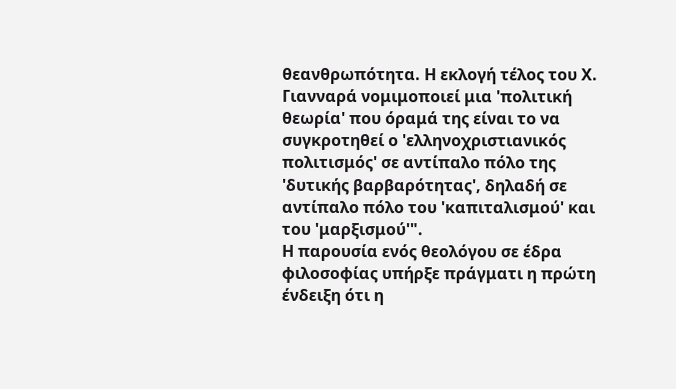θεανθρωπότητα. Η εκλογή τέλος του Χ. Γιανναρά νομιμοποιεί μια 'πολιτική θεωρία' που όραμά της είναι το να συγκροτηθεί ο 'ελληνοχριστιανικός πολιτισμός' σε αντίπαλο πόλο της 'δυτικής βαρβαρότητας', δηλαδή σε αντίπαλο πόλο του 'καπιταλισμού' και του 'μαρξισμού'".
Η παρουσία ενός θεολόγου σε έδρα φιλοσοφίας υπήρξε πράγματι η πρώτη ένδειξη ότι η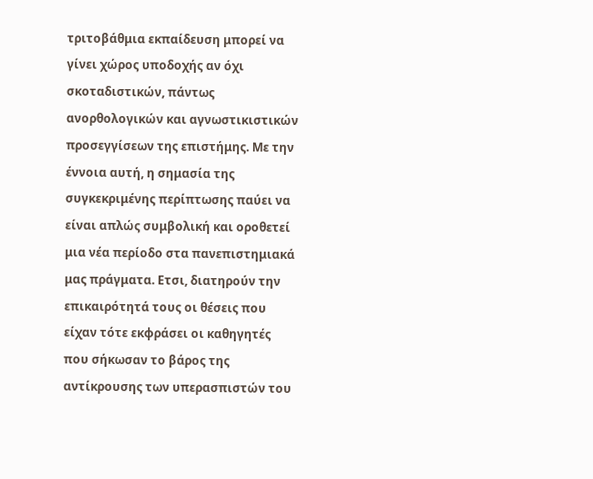τριτοβάθμια εκπαίδευση μπορεί να γίνει χώρος υποδοχής αν όχι σκοταδιστικών, πάντως ανορθολογικών και αγνωστικιστικών προσεγγίσεων της επιστήμης. Με την έννοια αυτή, η σημασία της συγκεκριμένης περίπτωσης παύει να είναι απλώς συμβολική και οροθετεί μια νέα περίοδο στα πανεπιστημιακά μας πράγματα. Ετσι, διατηρούν την επικαιρότητά τους οι θέσεις που είχαν τότε εκφράσει οι καθηγητές που σήκωσαν το βάρος της αντίκρουσης των υπερασπιστών του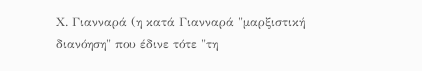Χ. Γιανναρά (η κατά Γιανναρά "μαρξιστική διανόηση" που έδινε τότε "τη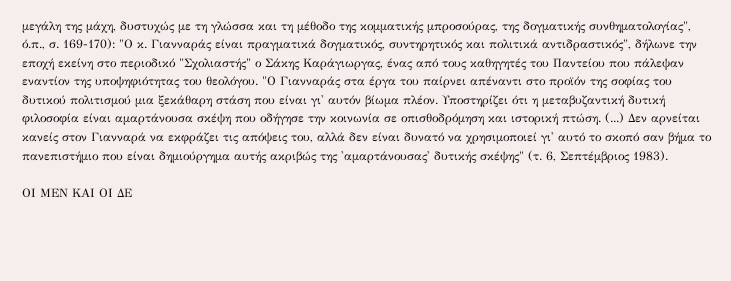μεγάλη της μάχη, δυστυχώς με τη γλώσσα και τη μέθοδο της κομματικής μπροσούρας, της δογματικής συνθηματολογίας", ό.π., σ. 169-170): "Ο κ. Γιανναράς είναι πραγματικά δογματικός, συντηρητικός και πολιτικά αντιδραστικός", δήλωνε την εποχή εκείνη στο περιοδικό "Σχολιαστής" ο Σάκης Καράγιωργας, ένας από τους καθηγητές του Παντείου που πάλεψαν εναντίον της υποψηφιότητας του θεολόγου. "Ο Γιανναράς στα έργα του παίρνει απέναντι στο προϊόν της σοφίας του δυτικού πολιτισμού μια ξεκάθαρη στάση που είναι γι' αυτόν βίωμα πλέον. Υποστηρίζει ότι η μεταβυζαντική δυτική φιλοσοφία είναι αμαρτάνουσα σκέψη που οδήγησε την κοινωνία σε οπισθοδρόμηση και ιστορική πτώση. (...) Δεν αρνείται κανείς στον Γιανναρά να εκφράζει τις απόψεις του, αλλά δεν είναι δυνατό να χρησιμοποιεί γι' αυτό το σκοπό σαν βήμα το πανεπιστήμιο που είναι δημιούργημα αυτής ακριβώς της 'αμαρτάνουσας' δυτικής σκέψης" (τ. 6, Σεπτέμβριος 1983).

ΟΙ ΜΕΝ ΚΑΙ ΟΙ ΔΕ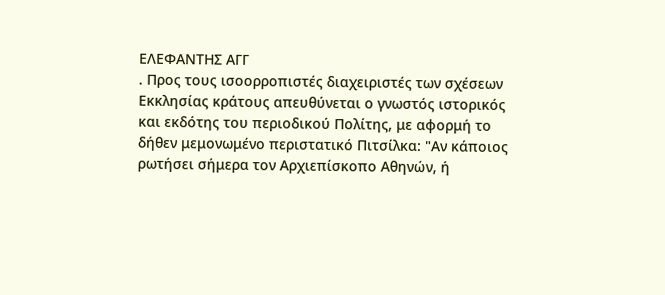ΕΛΕΦΑΝΤΗΣ ΑΓΓ
. Προς τους ισοορροπιστές διαχειριστές των σχέσεων Εκκλησίας κράτους απευθύνεται ο γνωστός ιστορικός και εκδότης του περιοδικού Πολίτης, με αφορμή το δήθεν μεμονωμένο περιστατικό Πιτσίλκα: "Αν κάποιος ρωτήσει σήμερα τον Αρχιεπίσκοπο Αθηνών, ή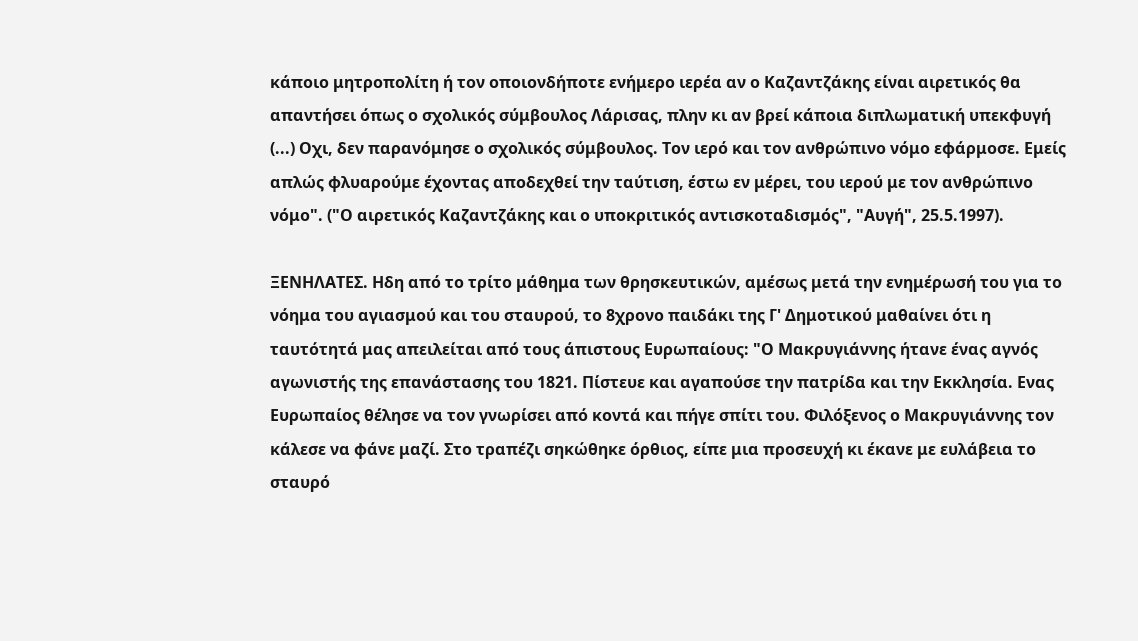κάποιο μητροπολίτη ή τον οποιονδήποτε ενήμερο ιερέα αν ο Καζαντζάκης είναι αιρετικός θα απαντήσει όπως ο σχολικός σύμβουλος Λάρισας, πλην κι αν βρεί κάποια διπλωματική υπεκφυγή (...) Οχι, δεν παρανόμησε ο σχολικός σύμβουλος. Τον ιερό και τον ανθρώπινο νόμο εφάρμοσε. Εμείς απλώς φλυαρούμε έχοντας αποδεχθεί την ταύτιση, έστω εν μέρει, του ιερού με τον ανθρώπινο νόμο". ("Ο αιρετικός Καζαντζάκης και ο υποκριτικός αντισκοταδισμός", "Αυγή", 25.5.1997).

ΞΕΝΗΛΑΤΕΣ. Ηδη από το τρίτο μάθημα των θρησκευτικών, αμέσως μετά την ενημέρωσή του για το νόημα του αγιασμού και του σταυρού, το 8χρονο παιδάκι της Γ' Δημοτικού μαθαίνει ότι η ταυτότητά μας απειλείται από τους άπιστους Ευρωπαίους: "Ο Μακρυγιάννης ήτανε ένας αγνός αγωνιστής της επανάστασης του 1821. Πίστευε και αγαπούσε την πατρίδα και την Εκκλησία. Ενας Ευρωπαίος θέλησε να τον γνωρίσει από κοντά και πήγε σπίτι του. Φιλόξενος ο Μακρυγιάννης τον κάλεσε να φάνε μαζί. Στο τραπέζι σηκώθηκε όρθιος, είπε μια προσευχή κι έκανε με ευλάβεια το σταυρό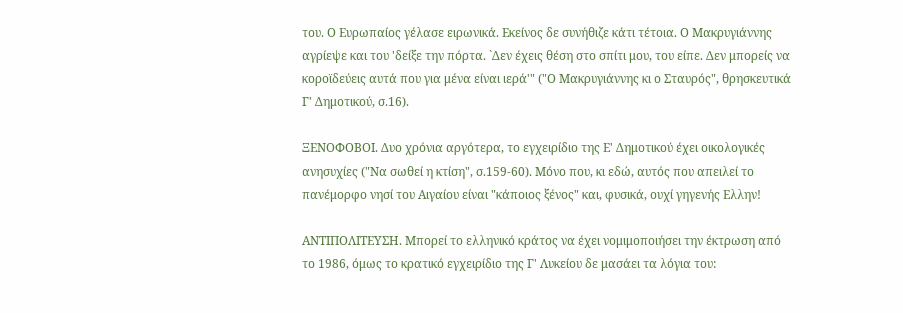του. Ο Ευρωπαίος γέλασε ειρωνικά. Εκείνος δε συνήθιζε κάτι τέτοια. Ο Μακρυγιάννης αγρίεψε και του 'δείξε την πόρτα. `Δεν έχεις θέση στο σπίτι μου, του είπε. Δεν μπορείς να κοροϊδεύεις αυτά που για μένα είναι ιερά'" ("Ο Μακρυγιάννης κι ο Σταυρός", θρησκευτικά Γ' Δημοτικού, σ.16).

ΞΕΝΟΦΟΒΟΙ. Δυο χρόνια αργότερα, το εγχειρίδιο της Ε' Δημοτικού έχει οικολογικές ανησυχίες ("Να σωθεί η κτίση", σ.159-60). Μόνο που, κι εδώ, αυτός που απειλεί το πανέμορφο νησί του Αιγαίου είναι "κάποιος ξένος" και, φυσικά, ουχί γηγενής Ελλην!

ΑΝΤΙΠΟΛΙΤΕΥΣΗ. Μπορεί το ελληνικό κράτος να έχει νομιμοποιήσει την έκτρωση από το 1986, όμως το κρατικό εγχειρίδιο της Γ' Λυκείου δε μασάει τα λόγια του: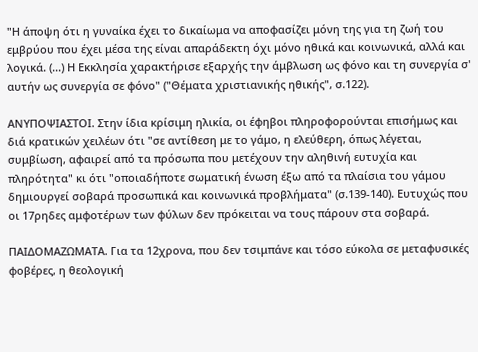"Η άποψη ότι η γυναίκα έχει το δικαίωμα να αποφασίζει μόνη της για τη ζωή του εμβρύου που έχει μέσα της είναι απαράδεκτη όχι μόνο ηθικά και κοινωνικά, αλλά και λογικά. (...) Η Εκκλησία χαρακτήρισε εξαρχής την άμβλωση ως φόνο και τη συνεργία σ' αυτήν ως συνεργία σε φόνο" ("Θέματα χριστιανικής ηθικής", σ.122).

ΑΝΥΠΟΨΙΑΣΤΟΙ. Στην ίδια κρίσιμη ηλικία, οι έφηβοι πληροφορούνται επισήμως και διά κρατικών χειλέων ότι "σε αντίθεση με το γάμο, η ελεύθερη, όπως λέγεται, συμβίωση, αφαιρεί από τα πρόσωπα που μετέχουν την αληθινή ευτυχία και πληρότητα" κι ότι "οποιαδήποτε σωματική ένωση έξω από τα πλαίσια του γάμου δημιουργεί σοβαρά προσωπικά και κοινωνικά προβλήματα" (σ.139-140). Ευτυχώς που οι 17ρηδες αμφοτέρων των φύλων δεν πρόκειται να τους πάρουν στα σοβαρά.

ΠΑΙΔΟΜΑΖΩΜΑΤΑ. Για τα 12χρονα, που δεν τσιμπάνε και τόσο εύκολα σε μεταφυσικές φοβέρες, η θεολογική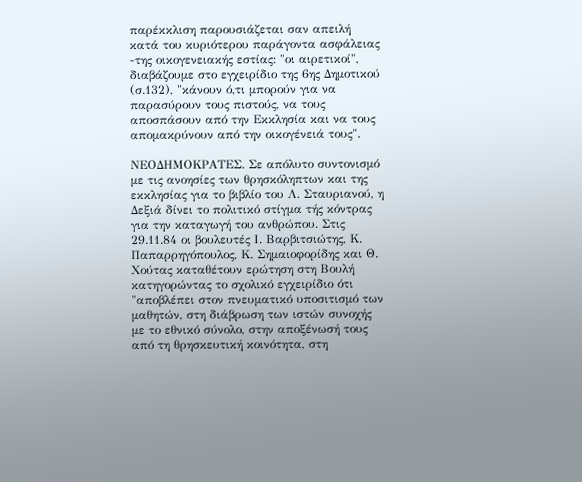παρέκκλιση παρουσιάζεται σαν απειλή κατά του κυριότερου παράγοντα ασφάλειας -της οικογενειακής εστίας: "οι αιρετικοί", διαβάζουμε στο εγχειρίδιο της 6ης Δημοτικού (σ.132), "κάνουν ό,τι μπορούν για να παρασύρουν τους πιστούς, να τους αποσπάσουν από την Εκκλησία και να τους απομακρύνουν από την οικογένειά τους".

ΝΕΟΔΗΜΟΚΡΑΤΕΣ. Σε απόλυτο συντονισμό με τις ανοησίες των θρησκόληπτων και της εκκλησίας για το βιβλίο του Λ. Σταυριανού, η Δεξιά δίνει το πολιτικό στίγμα τής κόντρας για την καταγωγή του ανθρώπου. Στις 29.11.84 οι βουλευτές Ι. Βαρβιτσιώτης, Κ. Παπαρρηγόπουλος, Κ. Σημαιοφορίδης και Θ. Χούτας καταθέτουν ερώτηση στη Βουλή κατηγορώντας το σχολικό εγχειρίδιο ότι "αποβλέπει στον πνευματικό υποσιτισμό των μαθητών, στη διάβρωση των ιστών συνοχής με το εθνικό σύνολο, στην αποξένωσή τους από τη θρησκευτική κοινότητα, στη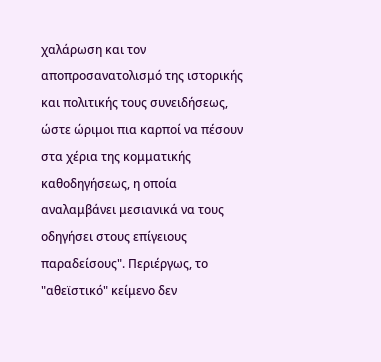χαλάρωση και τον αποπροσανατολισμό της ιστορικής και πολιτικής τους συνειδήσεως, ώστε ώριμοι πια καρποί να πέσουν στα χέρια της κομματικής καθοδηγήσεως, η οποία αναλαμβάνει μεσιανικά να τους οδηγήσει στους επίγειους παραδείσους". Περιέργως, το "αθεϊστικό" κείμενο δεν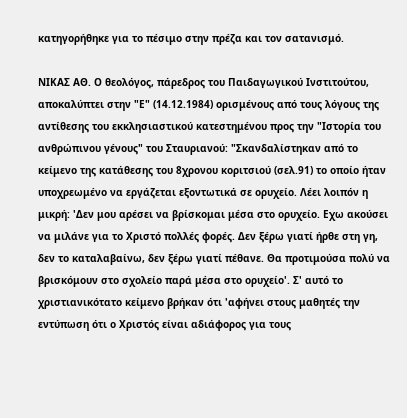κατηγορήθηκε για το πέσιμο στην πρέζα και τον σατανισμό.

ΝΙΚΑΣ ΑΘ. Ο θεολόγος, πάρεδρος του Παιδαγωγικού Ινστιτούτου, αποκαλύπτει στην "Ε" (14.12.1984) ορισμένους από τους λόγους της αντίθεσης του εκκλησιαστικού κατεστημένου προς την "Ιστορία του ανθρώπινου γένους" του Σταυριανού: "Σκανδαλίστηκαν από το κείμενο της κατάθεσης του 8χρονου κοριτσιού (σελ.91) το οποίο ήταν υποχρεωμένο να εργάζεται εξοντωτικά σε ορυχείο. Λέει λοιπόν η μικρή: 'Δεν μου αρέσει να βρίσκομαι μέσα στο ορυχείο. Εχω ακούσει να μιλάνε για το Χριστό πολλές φορές. Δεν ξέρω γιατί ήρθε στη γη, δεν το καταλαβαίνω, δεν ξέρω γιατί πέθανε. Θα προτιμούσα πολύ να βρισκόμουν στο σχολείο παρά μέσα στο ορυχείο'. Σ' αυτό το χριστιανικότατο κείμενο βρήκαν ότι 'αφήνει στους μαθητές την εντύπωση ότι ο Χριστός είναι αδιάφορος για τους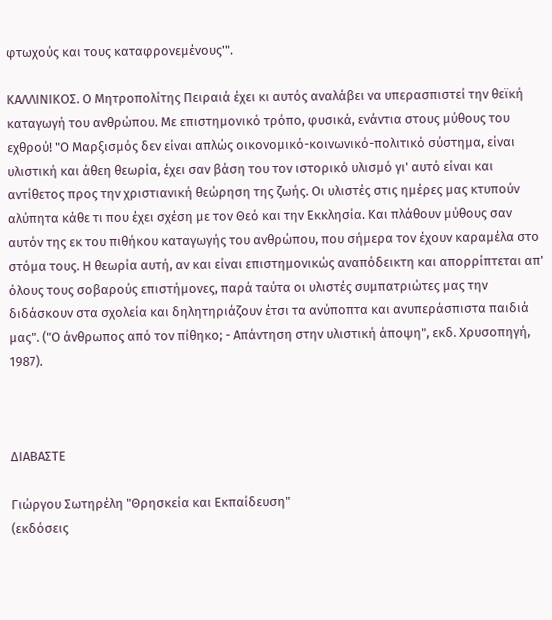φτωχούς και τους καταφρονεμένους'".

ΚΑΛΛΙΝΙΚΟΣ. Ο Μητροπολίτης Πειραιά έχει κι αυτός αναλάβει να υπερασπιστεί την θεϊκή καταγωγή του ανθρώπου. Με επιστημονικό τρόπο, φυσικά, ενάντια στους μύθους του εχθρού! "Ο Μαρξισμός δεν είναι απλώς οικονομικό-κοινωνικό-πολιτικό σύστημα, είναι υλιστική και άθεη θεωρία, έχει σαν βάση του τον ιστορικό υλισμό γι' αυτό είναι και αντίθετος προς την χριστιανική θεώρηση της ζωής. Οι υλιστές στις ημέρες μας κτυπούν αλύπητα κάθε τι που έχει σχέση με τον Θεό και την Εκκλησία. Και πλάθουν μύθους σαν αυτόν της εκ του πιθήκου καταγωγής του ανθρώπου, που σήμερα τον έχουν καραμέλα στο στόμα τους. Η θεωρία αυτή, αν και είναι επιστημονικώς αναπόδεικτη και απορρίπτεται απ' όλους τους σοβαρούς επιστήμονες, παρά ταύτα οι υλιστές συμπατριώτες μας την διδάσκουν στα σχολεία και δηλητηριάζουν έτσι τα ανύποπτα και ανυπεράσπιστα παιδιά μας". ("Ο άνθρωπος από τον πίθηκο; - Απάντηση στην υλιστική άποψη", εκδ. Χρυσοπηγή, 1987).



ΔΙΑΒΑΣΤΕ

Γιώργου Σωτηρέλη "Θρησκεία και Εκπαίδευση"
(εκδόσεις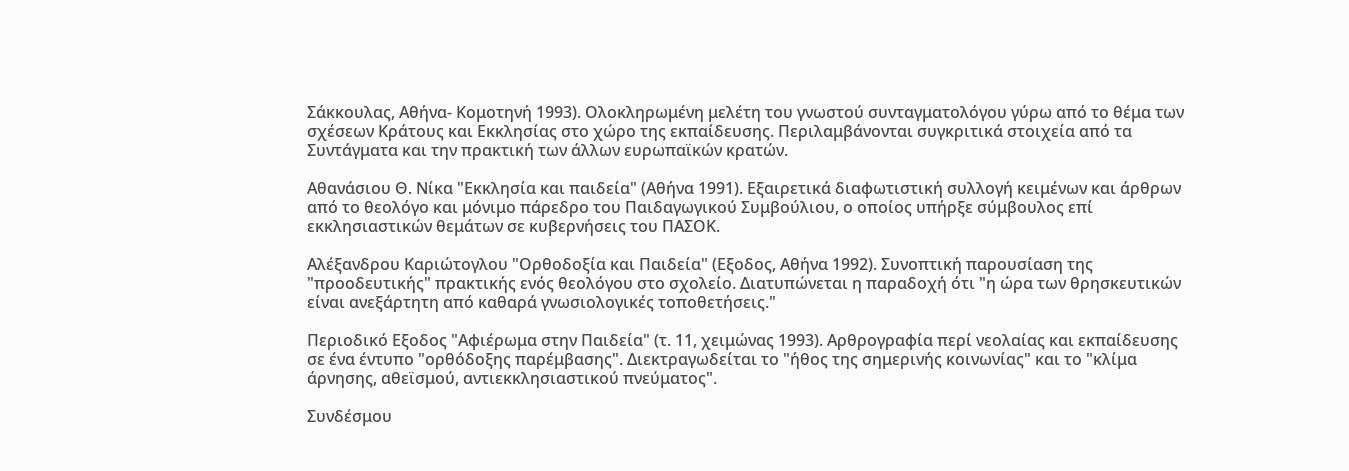Σάκκουλας, Αθήνα- Κομοτηνή 1993). Ολοκληρωμένη μελέτη του γνωστού συνταγματολόγου γύρω από το θέμα των σχέσεων Κράτους και Εκκλησίας στο χώρο της εκπαίδευσης. Περιλαμβάνονται συγκριτικά στοιχεία από τα Συντάγματα και την πρακτική των άλλων ευρωπαϊκών κρατών.

Αθανάσιου Θ. Νίκα "Εκκλησία και παιδεία" (Αθήνα 1991). Εξαιρετικά διαφωτιστική συλλογή κειμένων και άρθρων από το θεολόγο και μόνιμο πάρεδρο του Παιδαγωγικού Συμβούλιου, ο οποίος υπήρξε σύμβουλος επί εκκλησιαστικών θεμάτων σε κυβερνήσεις του ΠΑΣΟΚ.

Αλέξανδρου Καριώτογλου "Ορθοδοξία και Παιδεία" (Εξοδος, Αθήνα 1992). Συνοπτική παρουσίαση της "προοδευτικής" πρακτικής ενός θεολόγου στο σχολείο. Διατυπώνεται η παραδοχή ότι "η ώρα των θρησκευτικών είναι ανεξάρτητη από καθαρά γνωσιολογικές τοποθετήσεις."

Περιοδικό Εξοδος "Αφιέρωμα στην Παιδεία" (τ. 11, χειμώνας 1993). Αρθρογραφία περί νεολαίας και εκπαίδευσης σε ένα έντυπο "ορθόδοξης παρέμβασης". Διεκτραγωδείται το "ήθος της σημερινής κοινωνίας" και το "κλίμα άρνησης, αθεϊσμού, αντιεκκλησιαστικού πνεύματος".

Συνδέσμου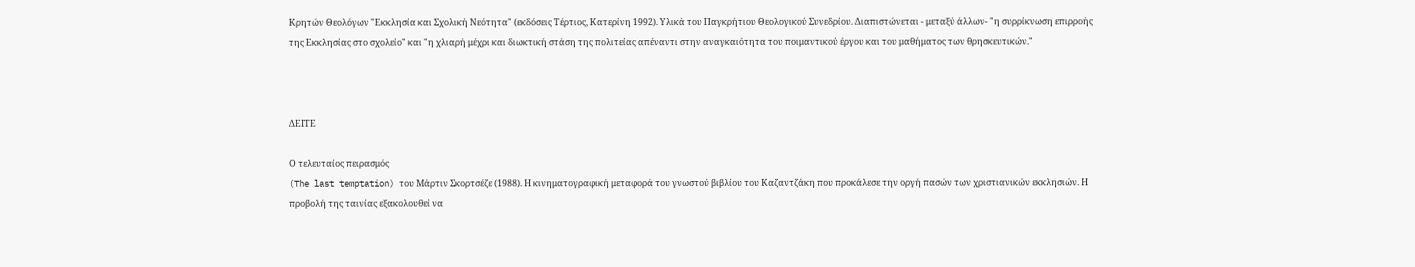Κρητών Θεολόγων "Εκκλησία και Σχολική Νεότητα" (εκδόσεις Τέρτιος, Κατερίνη 1992). Υλικά του Παγκρήτιου Θεολογικού Συνεδρίου. Διαπιστώνεται - μεταξύ άλλων- "η συρρίκνωση επιρροής της Εκκλησίας στο σχολείο" και "η χλιαρή μέχρι και διωκτική στάση της πολιτείας απέναντι στην αναγκαιότητα του ποιμαντικού έργου και του μαθήματος των θρησκευτικών."



ΔΕΙΤΕ

Ο τελευταίος πειρασμός
(The last temptation) του Μάρτιν Σκορτσέζε (1988). Η κινηματογραφική μεταφορά του γνωστού βιβλίου του Καζαντζάκη που προκάλεσε την οργή πασών των χριστιανικών εκκλησιών. Η προβολή της ταινίας εξακολουθεί να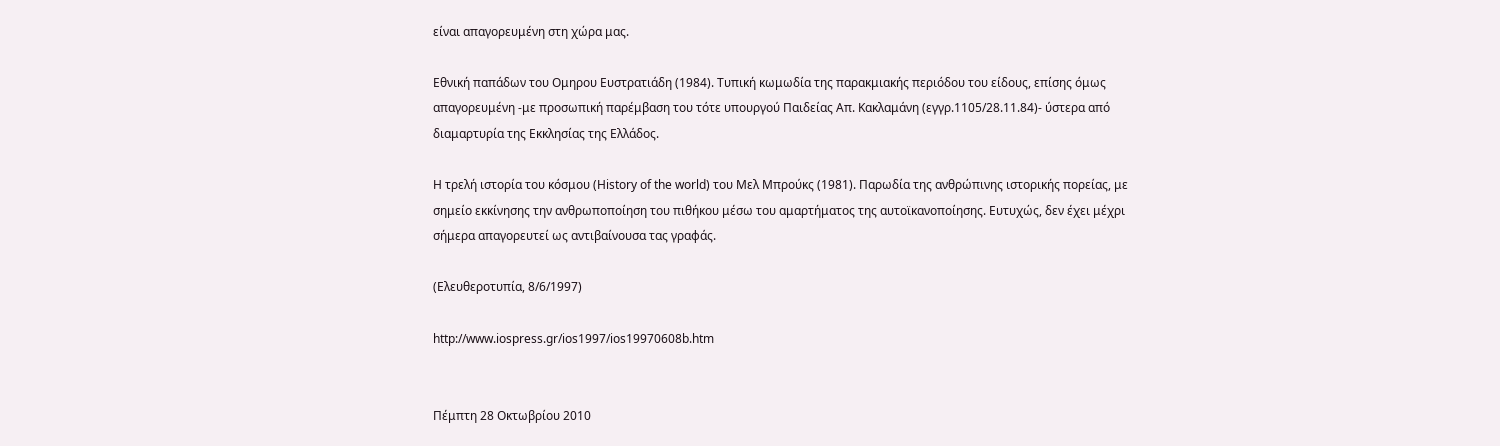είναι απαγορευμένη στη χώρα μας.

Εθνική παπάδων του Ομηρου Ευστρατιάδη (1984). Τυπική κωμωδία της παρακμιακής περιόδου του είδους, επίσης όμως απαγορευμένη -με προσωπική παρέμβαση του τότε υπουργού Παιδείας Απ. Κακλαμάνη (εγγρ.1105/28.11.84)- ύστερα από διαμαρτυρία της Εκκλησίας της Ελλάδος.

Η τρελή ιστορία του κόσμου (History of the world) του Μελ Μπρούκς (1981). Παρωδία της ανθρώπινης ιστορικής πορείας, με σημείο εκκίνησης την ανθρωποποίηση του πιθήκου μέσω του αμαρτήματος της αυτοϊκανοποίησης. Ευτυχώς, δεν έχει μέχρι σήμερα απαγορευτεί ως αντιβαίνουσα τας γραφάς.

(Ελευθεροτυπία, 8/6/1997)

http://www.iospress.gr/ios1997/ios19970608b.htm


Πέμπτη 28 Οκτωβρίου 2010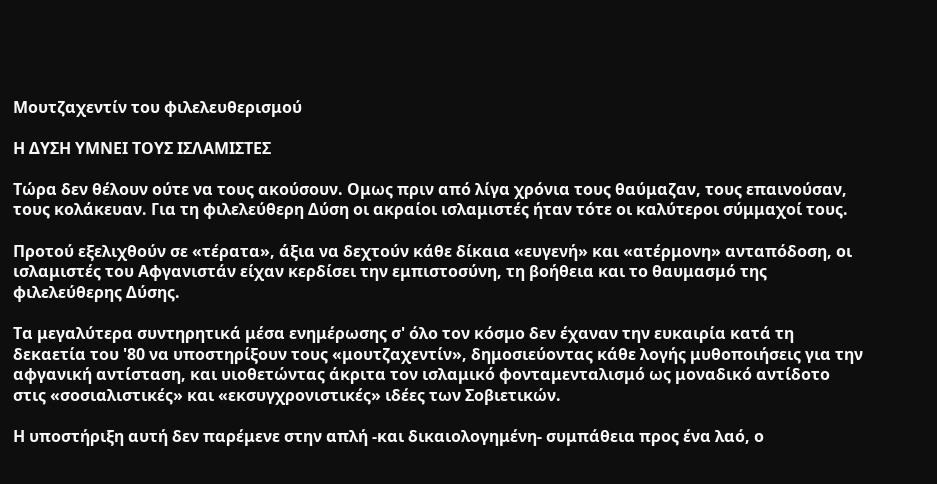Μουτζαχεντίν του φιλελευθερισμού

Η ΔΥΣΗ ΥΜΝΕΙ ΤΟΥΣ ΙΣΛΑΜΙΣΤΕΣ

Τώρα δεν θέλουν ούτε να τους ακούσουν. Ομως πριν από λίγα χρόνια τους θαύμαζαν, τους επαινούσαν, τους κολάκευαν. Για τη φιλελεύθερη Δύση οι ακραίοι ισλαμιστές ήταν τότε οι καλύτεροι σύμμαχοί τους.

Προτού εξελιχθούν σε «τέρατα», άξια να δεχτούν κάθε δίκαια «ευγενή» και «ατέρμονη» ανταπόδοση, οι ισλαμιστές του Αφγανιστάν είχαν κερδίσει την εμπιστοσύνη, τη βοήθεια και το θαυμασμό της φιλελεύθερης Δύσης.

Τα μεγαλύτερα συντηρητικά μέσα ενημέρωσης σ' όλο τον κόσμο δεν έχαναν την ευκαιρία κατά τη δεκαετία του '80 να υποστηρίξουν τους «μουτζαχεντίν», δημοσιεύοντας κάθε λογής μυθοποιήσεις για την αφγανική αντίσταση, και υιοθετώντας άκριτα τον ισλαμικό φονταμενταλισμό ως μοναδικό αντίδοτο στις «σοσιαλιστικές» και «εκσυγχρονιστικές» ιδέες των Σοβιετικών.

Η υποστήριξη αυτή δεν παρέμενε στην απλή -και δικαιολογημένη- συμπάθεια προς ένα λαό, ο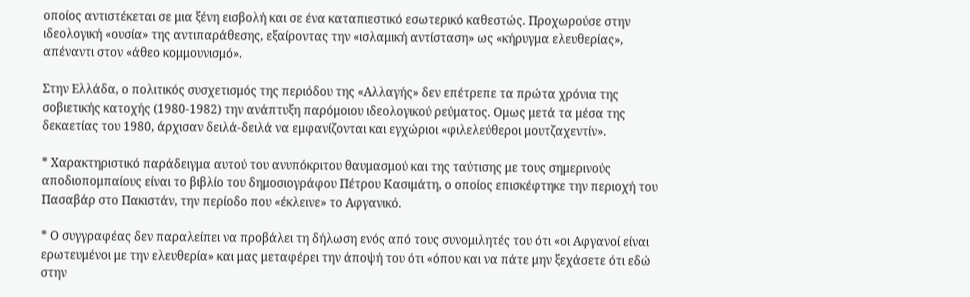οποίος αντιστέκεται σε μια ξένη εισβολή και σε ένα καταπιεστικό εσωτερικό καθεστώς. Προχωρούσε στην ιδεολογική «ουσία» της αντιπαράθεσης, εξαίροντας την «ισλαμική αντίσταση» ως «κήρυγμα ελευθερίας», απέναντι στον «άθεο κομμουνισμό».

Στην Ελλάδα, ο πολιτικός συσχετισμός της περιόδου της «Αλλαγής» δεν επέτρεπε τα πρώτα χρόνια της σοβιετικής κατοχής (1980-1982) την ανάπτυξη παρόμοιου ιδεολογικού ρεύματος. Ομως μετά τα μέσα της δεκαετίας του 1980, άρχισαν δειλά-δειλά να εμφανίζονται και εγχώριοι «φιλελεύθεροι μουτζαχεντίν».

* Χαρακτηριστικό παράδειγμα αυτού του ανυπόκριτου θαυμασμού και της ταύτισης με τους σημερινούς αποδιοπομπαίους είναι το βιβλίο του δημοσιογράφου Πέτρου Κασιμάτη, ο οποίος επισκέφτηκε την περιοχή του Πασαβάρ στο Πακιστάν, την περίοδο που «έκλεινε» το Αφγανικό.

* Ο συγγραφέας δεν παραλείπει να προβάλει τη δήλωση ενός από τους συνομιλητές του ότι «οι Αφγανοί είναι ερωτευμένοι με την ελευθερία» και μας μεταφέρει την άποψή του ότι «όπου και να πάτε μην ξεχάσετε ότι εδώ στην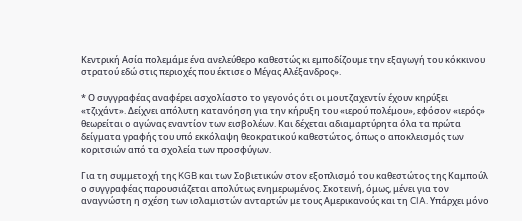Κεντρική Ασία πολεμάμε ένα ανελεύθερο καθεστώς κι εμποδίζουμε την εξαγωγή του κόκκινου στρατού εδώ στις περιοχές που έκτισε ο Μέγας Αλέξανδρος».

* Ο συγγραφέας αναφέρει ασχολίαστο το γεγονός ότι οι μουτζαχεντίν έχουν κηρύξει «τζιχάντ». Δείχνει απόλυτη κατανόηση για την κήρυξη του «ιερού πολέμου», εφόσον «ιερός» θεωρείται ο αγώνας εναντίον των εισβολέων. Και δέχεται αδιαμαρτύρητα όλα τα πρώτα δείγματα γραφής του υπό εκκόλαψη θεοκρατικού καθεστώτος, όπως ο αποκλεισμός των κοριτσιών από τα σχολεία των προσφύγων.

Για τη συμμετοχή της KGB και των Σοβιετικών στον εξοπλισμό του καθεστώτος της Καμπούλ ο συγγραφέας παρουσιάζεται απολύτως ενημερωμένος. Σκοτεινή, όμως, μένει για τον αναγνώστη η σχέση των ισλαμιστών ανταρτών με τους Αμερικανούς και τη CIA. Υπάρχει μόνο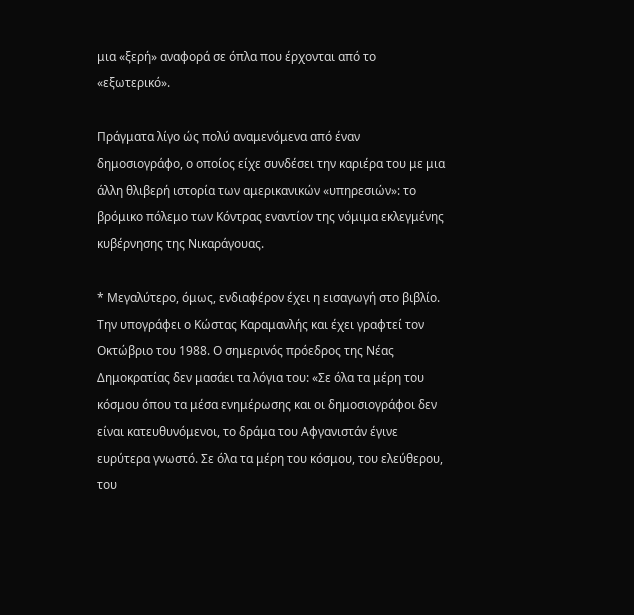μια «ξερή» αναφορά σε όπλα που έρχονται από το «εξωτερικό».

Πράγματα λίγο ώς πολύ αναμενόμενα από έναν δημοσιογράφο, ο οποίος είχε συνδέσει την καριέρα του με μια άλλη θλιβερή ιστορία των αμερικανικών «υπηρεσιών»: το βρόμικο πόλεμο των Κόντρας εναντίον της νόμιμα εκλεγμένης κυβέρνησης της Νικαράγουας.

* Μεγαλύτερο, όμως, ενδιαφέρον έχει η εισαγωγή στο βιβλίο. Την υπογράφει ο Κώστας Καραμανλής και έχει γραφτεί τον Οκτώβριο του 1988. Ο σημερινός πρόεδρος της Νέας Δημοκρατίας δεν μασάει τα λόγια του: «Σε όλα τα μέρη του κόσμου όπου τα μέσα ενημέρωσης και οι δημοσιογράφοι δεν είναι κατευθυνόμενοι, το δράμα του Αφγανιστάν έγινε ευρύτερα γνωστό. Σε όλα τα μέρη του κόσμου, του ελεύθερου, του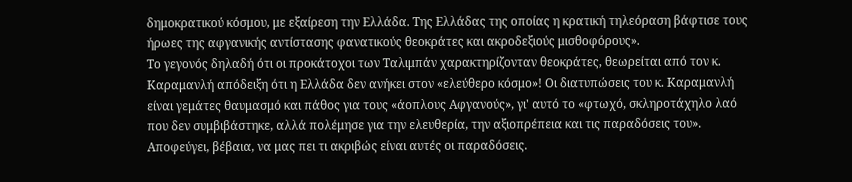δημοκρατικού κόσμου, με εξαίρεση την Ελλάδα. Της Ελλάδας της οποίας η κρατική τηλεόραση βάφτισε τους ήρωες της αφγανικής αντίστασης φανατικούς θεοκράτες και ακροδεξιούς μισθοφόρους».
Το γεγονός δηλαδή ότι οι προκάτοχοι των Ταλιμπάν χαρακτηρίζονταν θεοκράτες, θεωρείται από τον κ. Καραμανλή απόδειξη ότι η Ελλάδα δεν ανήκει στον «ελεύθερο κόσμο»! Οι διατυπώσεις του κ. Καραμανλή είναι γεμάτες θαυμασμό και πάθος για τους «άοπλους Αφγανούς», γι' αυτό το «φτωχό, σκληροτάχηλο λαό που δεν συμβιβάστηκε, αλλά πολέμησε για την ελευθερία, την αξιοπρέπεια και τις παραδόσεις του». Αποφεύγει, βέβαια, να μας πει τι ακριβώς είναι αυτές οι παραδόσεις.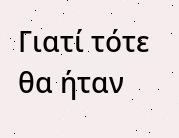Γιατί τότε θα ήταν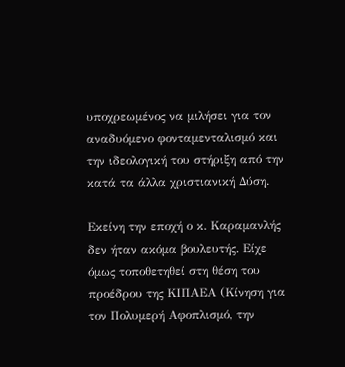υποχρεωμένος να μιλήσει για τον αναδυόμενο φονταμενταλισμό και την ιδεολογική του στήριξη από την κατά τα άλλα χριστιανική Δύση.

Εκείνη την εποχή ο κ. Καραμανλής δεν ήταν ακόμα βουλευτής. Είχε όμως τοποθετηθεί στη θέση του προέδρου της ΚΙΠΑΕΑ (Κίνηση για τον Πολυμερή Αφοπλισμό, την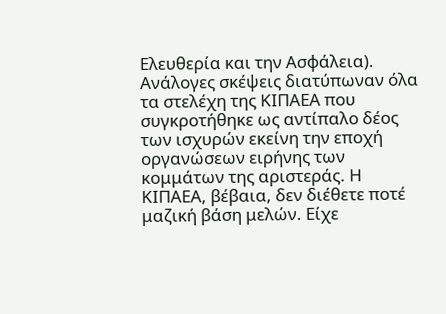Ελευθερία και την Ασφάλεια). Ανάλογες σκέψεις διατύπωναν όλα τα στελέχη της ΚΙΠΑΕΑ που συγκροτήθηκε ως αντίπαλο δέος των ισχυρών εκείνη την εποχή οργανώσεων ειρήνης των κομμάτων της αριστεράς. Η ΚΙΠΑΕΑ, βέβαια, δεν διέθετε ποτέ μαζική βάση μελών. Είχε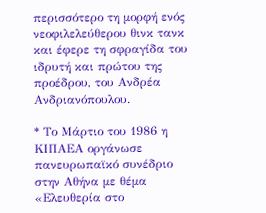περισσότερο τη μορφή ενός νεοφιλελεύθερου θινκ τανκ και έφερε τη σφραγίδα του ιδρυτή και πρώτου της προέδρου, του Ανδρέα Ανδριανόπουλου.

* Το Μάρτιο του 1986 η ΚΙΠΑΕΑ οργάνωσε πανευρωπαϊκό συνέδριο στην Αθήνα με θέμα «Ελευθερία στο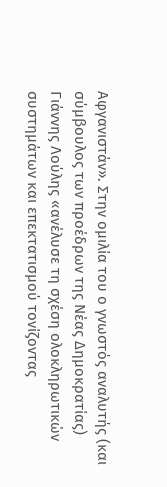Αφγανιστάν». Στην ομιλία του ο γνωστός αναλυτής (και σύμβουλος των προέδρων της Νέας Δημοκρατίας) Γιάννης Λούλης «ανέλυσε τη σχέση ολοκληρωτικών συστημάτων και επεκτατισμού τονίζοντας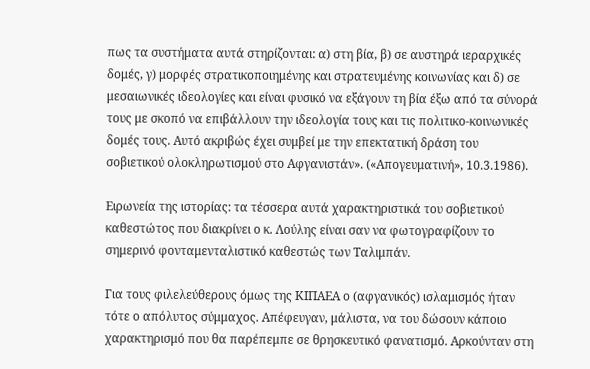πως τα συστήματα αυτά στηρίζονται: α) στη βία, β) σε αυστηρά ιεραρχικές δομές, γ) μορφές στρατικοποιημένης και στρατευμένης κοινωνίας και δ) σε μεσαιωνικές ιδεολογίες και είναι φυσικό να εξάγουν τη βία έξω από τα σύνορά τους με σκοπό να επιβάλλουν την ιδεολογία τους και τις πολιτικο-κοινωνικές δομές τους. Αυτό ακριβώς έχει συμβεί με την επεκτατική δράση του σοβιετικού ολοκληρωτισμού στο Αφγανιστάν». («Απογευματινή», 10.3.1986).

Ειρωνεία της ιστορίας: τα τέσσερα αυτά χαρακτηριστικά του σοβιετικού καθεστώτος που διακρίνει ο κ. Λούλης είναι σαν να φωτογραφίζουν το σημερινό φονταμενταλιστικό καθεστώς των Ταλιμπάν.

Για τους φιλελεύθερους όμως της ΚΙΠΑΕΑ ο (αφγανικός) ισλαμισμός ήταν τότε ο απόλυτος σύμμαχος. Απέφευγαν, μάλιστα, να του δώσουν κάποιο χαρακτηρισμό που θα παρέπεμπε σε θρησκευτικό φανατισμό. Αρκούνταν στη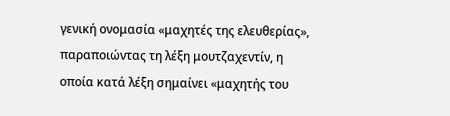γενική ονομασία «μαχητές της ελευθερίας», παραποιώντας τη λέξη μουτζαχεντίν, η οποία κατά λέξη σημαίνει «μαχητής του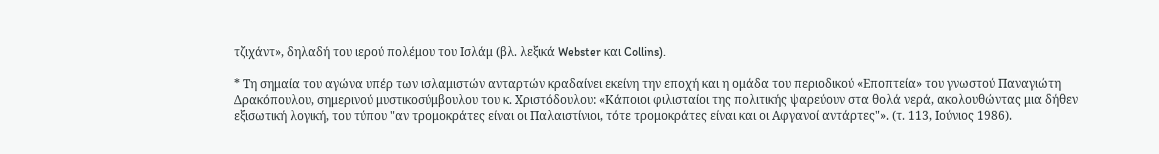τζιχάντ», δηλαδή του ιερού πολέμου του Ισλάμ (βλ. λεξικά Webster και Collins).

* Τη σημαία του αγώνα υπέρ των ισλαμιστών ανταρτών κραδαίνει εκείνη την εποχή και η ομάδα του περιοδικού «Εποπτεία» του γνωστού Παναγιώτη Δρακόπουλου, σημερινού μυστικοσύμβουλου του κ. Χριστόδουλου: «Κάποιοι φιλισταίοι της πολιτικής ψαρεύουν στα θολά νερά, ακολουθώντας μια δήθεν εξισωτική λογική, του τύπου "αν τρομοκράτες είναι οι Παλαιστίνιοι, τότε τρομοκράτες είναι και οι Αφγανοί αντάρτες"». (τ. 113, Ιούνιος 1986).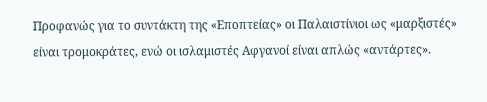Προφανώς για το συντάκτη της «Εποπτείας» οι Παλαιστίνιοι ως «μαρξιστές» είναι τρομοκράτες, ενώ οι ισλαμιστές Αφγανοί είναι απλώς «αντάρτες».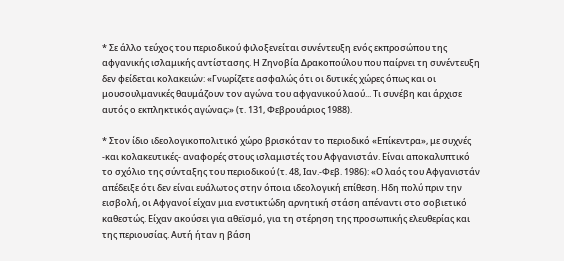* Σε άλλο τεύχος του περιοδικού φιλοξενείται συνέντευξη ενός εκπροσώπου της αφγανικής ισλαμικής αντίστασης. Η Ζηνοβία Δρακοπούλου που παίρνει τη συνέντευξη δεν φείδεται κολακειών: «Γνωρίζετε ασφαλώς ότι οι δυτικές χώρες όπως και οι μουσουλμανικές θαυμάζουν τον αγώνα του αφγανικού λαού... Τι συνέβη και άρχισε αυτός ο εκπληκτικός αγώνας;» (τ. 131, Φεβρουάριος 1988).

* Στον ίδιο ιδεολογικοπολιτικό χώρο βρισκόταν το περιοδικό «Επίκεντρα», με συχνές -και κολακευτικές- αναφορές στους ισλαμιστές του Αφγανιστάν. Είναι αποκαλυπτικό το σχόλιο της σύνταξης του περιοδικού (τ. 48, Ιαν.-Φεβ. 1986): «Ο λαός του Αφγανιστάν απέδειξε ότι δεν είναι ευάλωτος στην όποια ιδεολογική επίθεση. Ηδη πολύ πριν την εισβολή, οι Αφγανοί είχαν μια ενστικτώδη αρνητική στάση απέναντι στο σοβιετικό καθεστώς. Είχαν ακούσει για αθεϊσμό, για τη στέρηση της προσωπικής ελευθερίας και της περιουσίας. Αυτή ήταν η βάση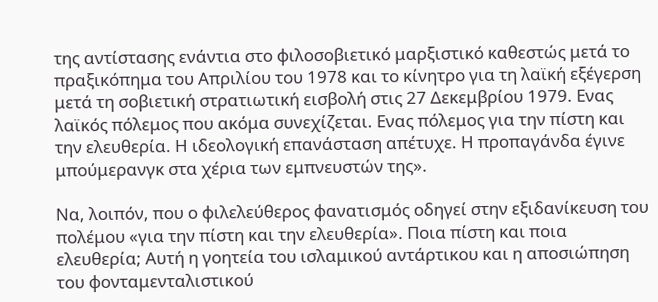της αντίστασης ενάντια στο φιλοσοβιετικό μαρξιστικό καθεστώς μετά το πραξικόπημα του Απριλίου του 1978 και το κίνητρο για τη λαϊκή εξέγερση μετά τη σοβιετική στρατιωτική εισβολή στις 27 Δεκεμβρίου 1979. Ενας λαϊκός πόλεμος που ακόμα συνεχίζεται. Ενας πόλεμος για την πίστη και την ελευθερία. Η ιδεολογική επανάσταση απέτυχε. Η προπαγάνδα έγινε μπούμερανγκ στα χέρια των εμπνευστών της».

Να, λοιπόν, που ο φιλελεύθερος φανατισμός οδηγεί στην εξιδανίκευση του πολέμου «για την πίστη και την ελευθερία». Ποια πίστη και ποια ελευθερία; Αυτή η γοητεία του ισλαμικού αντάρτικου και η αποσιώπηση του φονταμενταλιστικού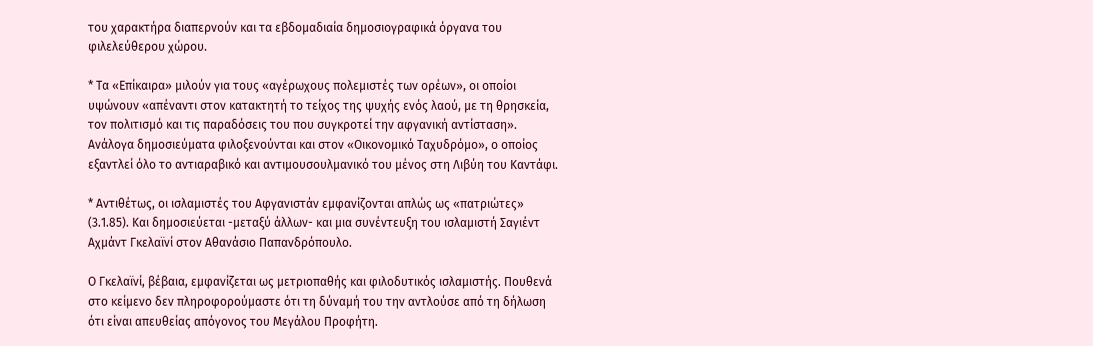του χαρακτήρα διαπερνούν και τα εβδομαδιαία δημοσιογραφικά όργανα του φιλελεύθερου χώρου.

* Τα «Επίκαιρα» μιλούν για τους «αγέρωχους πολεμιστές των ορέων», οι οποίοι υψώνουν «απέναντι στον κατακτητή το τείχος της ψυχής ενός λαού, με τη θρησκεία, τον πολιτισμό και τις παραδόσεις του που συγκροτεί την αφγανική αντίσταση». Ανάλογα δημοσιεύματα φιλοξενούνται και στον «Οικονομικό Ταχυδρόμο», ο οποίος εξαντλεί όλο το αντιαραβικό και αντιμουσουλμανικό του μένος στη Λιβύη του Καντάφι.

* Αντιθέτως, οι ισλαμιστές του Αφγανιστάν εμφανίζονται απλώς ως «πατριώτες» (3.1.85). Και δημοσιεύεται -μεταξύ άλλων- και μια συνέντευξη του ισλαμιστή Σαγιέντ Αχμάντ Γκελαϊνί στον Αθανάσιο Παπανδρόπουλο.

Ο Γκελαϊνί, βέβαια, εμφανίζεται ως μετριοπαθής και φιλοδυτικός ισλαμιστής. Πουθενά στο κείμενο δεν πληροφορούμαστε ότι τη δύναμή του την αντλούσε από τη δήλωση ότι είναι απευθείας απόγονος του Μεγάλου Προφήτη.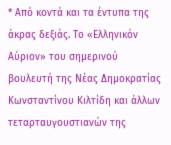* Από κοντά και τα έντυπα της άκρας δεξιάς. Το «Ελληνικόν Αύριον» του σημερινού βουλευτή της Νέας Δημοκρατίας Κωνσταντίνου Κιλτίδη και άλλων τεταρταυγουστιανών της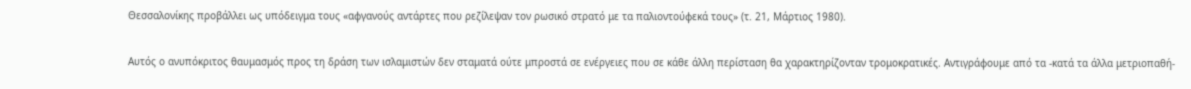Θεσσαλονίκης προβάλλει ως υπόδειγμα τους «αφγανούς αντάρτες που ρεζίλεψαν τον ρωσικό στρατό με τα παλιοντούφεκά τους» (τ. 21, Μάρτιος 1980).

Αυτός ο ανυπόκριτος θαυμασμός προς τη δράση των ισλαμιστών δεν σταματά ούτε μπροστά σε ενέργειες που σε κάθε άλλη περίσταση θα χαρακτηρίζονταν τρομοκρατικές. Αντιγράφουμε από τα -κατά τα άλλα μετριοπαθή-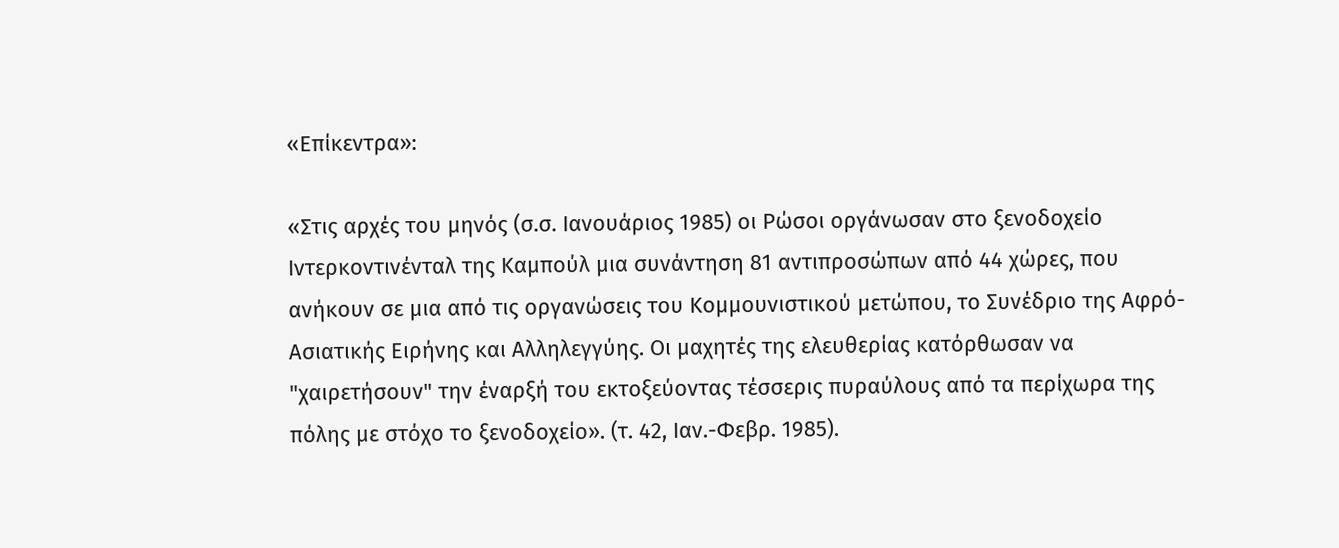«Επίκεντρα»:

«Στις αρχές του μηνός (σ.σ. Ιανουάριος 1985) οι Ρώσοι οργάνωσαν στο ξενοδοχείο Ιντερκοντινένταλ της Καμπούλ μια συνάντηση 81 αντιπροσώπων από 44 χώρες, που ανήκουν σε μια από τις οργανώσεις του Κομμουνιστικού μετώπου, το Συνέδριο της Αφρό-Ασιατικής Ειρήνης και Αλληλεγγύης. Οι μαχητές της ελευθερίας κατόρθωσαν να "χαιρετήσουν" την έναρξή του εκτοξεύοντας τέσσερις πυραύλους από τα περίχωρα της πόλης με στόχο το ξενοδοχείο». (τ. 42, Ιαν.-Φεβρ. 1985).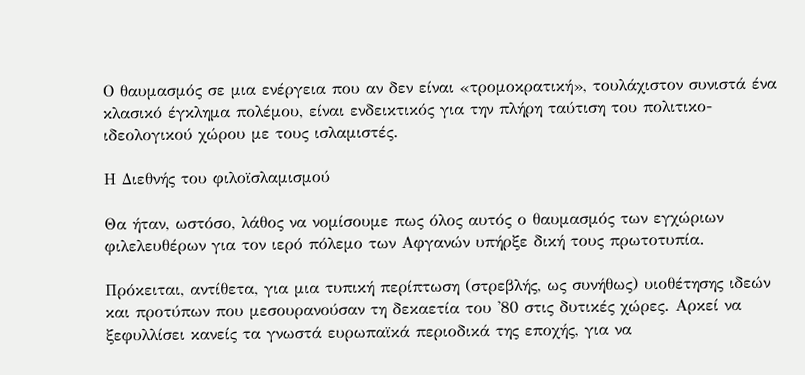Ο θαυμασμός σε μια ενέργεια που αν δεν είναι «τρομοκρατική», τουλάχιστον συνιστά ένα κλασικό έγκλημα πολέμου, είναι ενδεικτικός για την πλήρη ταύτιση του πολιτικο-ιδεολογικού χώρου με τους ισλαμιστές.

Η Διεθνής του φιλοϊσλαμισμού

Θα ήταν, ωστόσο, λάθος να νομίσουμε πως όλος αυτός ο θαυμασμός των εγχώριων φιλελευθέρων για τον ιερό πόλεμο των Αφγανών υπήρξε δική τους πρωτοτυπία.

Πρόκειται, αντίθετα, για μια τυπική περίπτωση (στρεβλής, ως συνήθως) υιοθέτησης ιδεών και προτύπων που μεσουρανούσαν τη δεκαετία του '80 στις δυτικές χώρες. Αρκεί να ξεφυλλίσει κανείς τα γνωστά ευρωπαϊκά περιοδικά της εποχής, για να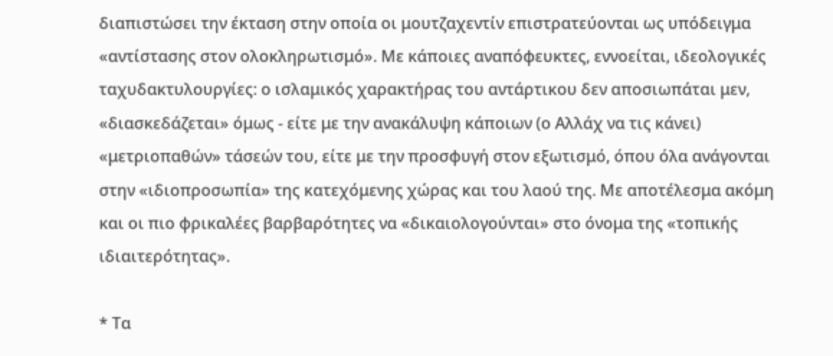διαπιστώσει την έκταση στην οποία οι μουτζαχεντίν επιστρατεύονται ως υπόδειγμα «αντίστασης στον ολοκληρωτισμό». Με κάποιες αναπόφευκτες, εννοείται, ιδεολογικές ταχυδακτυλουργίες: ο ισλαμικός χαρακτήρας του αντάρτικου δεν αποσιωπάται μεν, «διασκεδάζεται» όμως - είτε με την ανακάλυψη κάποιων (ο Αλλάχ να τις κάνει) «μετριοπαθών» τάσεών του, είτε με την προσφυγή στον εξωτισμό, όπου όλα ανάγονται στην «ιδιοπροσωπία» της κατεχόμενης χώρας και του λαού της. Με αποτέλεσμα ακόμη και οι πιο φρικαλέες βαρβαρότητες να «δικαιολογούνται» στο όνομα της «τοπικής ιδιαιτερότητας».

* Τα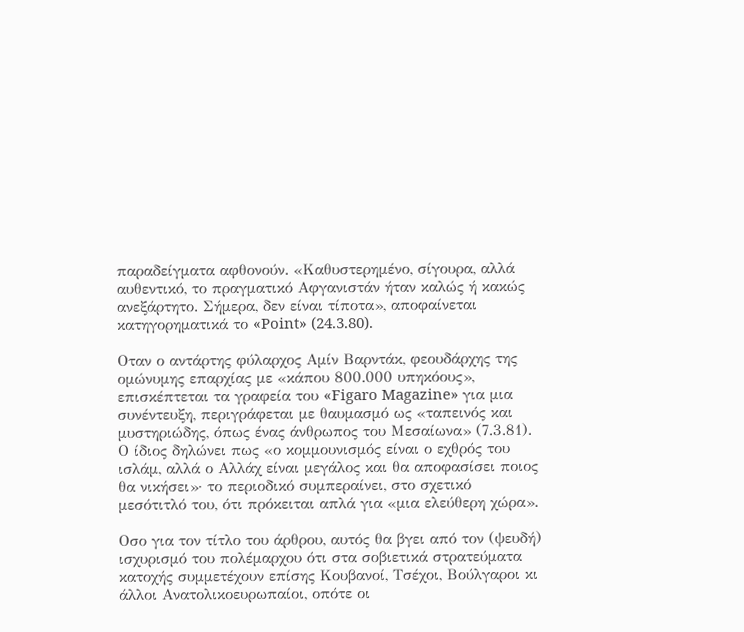παραδείγματα αφθονούν. «Καθυστερημένο, σίγουρα, αλλά αυθεντικό, το πραγματικό Αφγανιστάν ήταν καλώς ή κακώς ανεξάρτητο. Σήμερα, δεν είναι τίποτα», αποφαίνεται κατηγορηματικά το «Point» (24.3.80).

Οταν ο αντάρτης φύλαρχος Αμίν Βαρντάκ, φεουδάρχης της ομώνυμης επαρχίας με «κάπου 800.000 υπηκόους», επισκέπτεται τα γραφεία του «Figaro Magazine» για μια συνέντευξη, περιγράφεται με θαυμασμό ως «ταπεινός και μυστηριώδης, όπως ένας άνθρωπος του Μεσαίωνα» (7.3.81). Ο ίδιος δηλώνει πως «ο κομμουνισμός είναι ο εχθρός του ισλάμ, αλλά ο Αλλάχ είναι μεγάλος και θα αποφασίσει ποιος θα νικήσει»· το περιοδικό συμπεραίνει, στο σχετικό μεσότιτλό του, ότι πρόκειται απλά για «μια ελεύθερη χώρα».

Οσο για τον τίτλο του άρθρου, αυτός θα βγει από τον (ψευδή) ισχυρισμό του πολέμαρχου ότι στα σοβιετικά στρατεύματα κατοχής συμμετέχουν επίσης Κουβανοί, Τσέχοι, Βούλγαροι κι άλλοι Ανατολικοευρωπαίοι, οπότε οι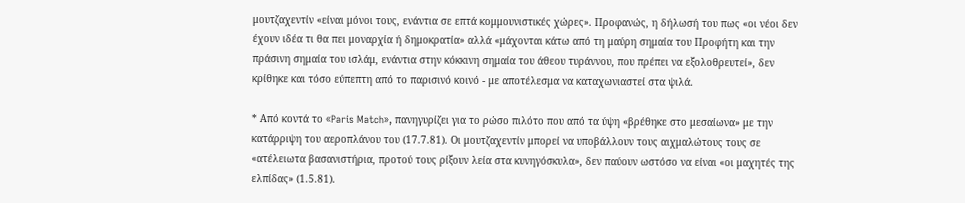μουτζαχεντίν «είναι μόνοι τους, ενάντια σε επτά κομμουνιστικές χώρες». Προφανώς, η δήλωσή του πως «οι νέοι δεν έχουν ιδέα τι θα πει μοναρχία ή δημοκρατία» αλλά «μάχονται κάτω από τη μαύρη σημαία του Προφήτη και την πράσινη σημαία του ισλάμ, ενάντια στην κόκκινη σημαία του άθεου τυράννου, που πρέπει να εξολοθρευτεί», δεν κρίθηκε και τόσο εύπεπτη από το παρισινό κοινό - με αποτέλεσμα να καταχωνιαστεί στα ψιλά.

* Από κοντά το «Paris Match», πανηγυρίζει για το ρώσο πιλότο που από τα ύψη «βρέθηκε στο μεσαίωνα» με την κατάρριψη του αεροπλάνου του (17.7.81). Οι μουτζαχεντίν μπορεί να υποβάλλουν τους αιχμαλώτους τους σε «ατέλειωτα βασανιστήρια, προτού τους ρίξουν λεία στα κυνηγόσκυλα», δεν παύουν ωστόσο να είναι «οι μαχητές της ελπίδας» (1.5.81).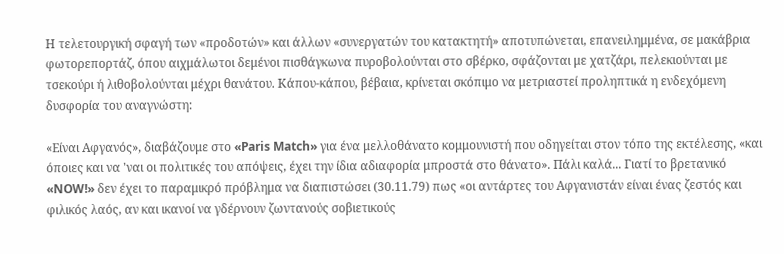Η τελετουργική σφαγή των «προδοτών» και άλλων «συνεργατών του κατακτητή» αποτυπώνεται, επανειλημμένα, σε μακάβρια φωτορεπορτάζ, όπου αιχμάλωτοι δεμένοι πισθάγκωνα πυροβολούνται στο σβέρκο, σφάζονται με χατζάρι, πελεκιούνται με τσεκούρι ή λιθοβολούνται μέχρι θανάτου. Κάπου-κάπου, βέβαια, κρίνεται σκόπιμο να μετριαστεί προληπτικά η ενδεχόμενη δυσφορία του αναγνώστη:

«Είναι Αφγανός», διαβάζουμε στο «Paris Match» για ένα μελλοθάνατο κομμουνιστή που οδηγείται στον τόπο της εκτέλεσης, «και όποιες και να 'ναι οι πολιτικές του απόψεις, έχει την ίδια αδιαφορία μπροστά στο θάνατο». Πάλι καλά... Γιατί το βρετανικό «NOW!» δεν έχει το παραμικρό πρόβλημα να διαπιστώσει (30.11.79) πως «οι αντάρτες του Αφγανιστάν είναι ένας ζεστός και φιλικός λαός, αν και ικανοί να γδέρνουν ζωντανούς σοβιετικούς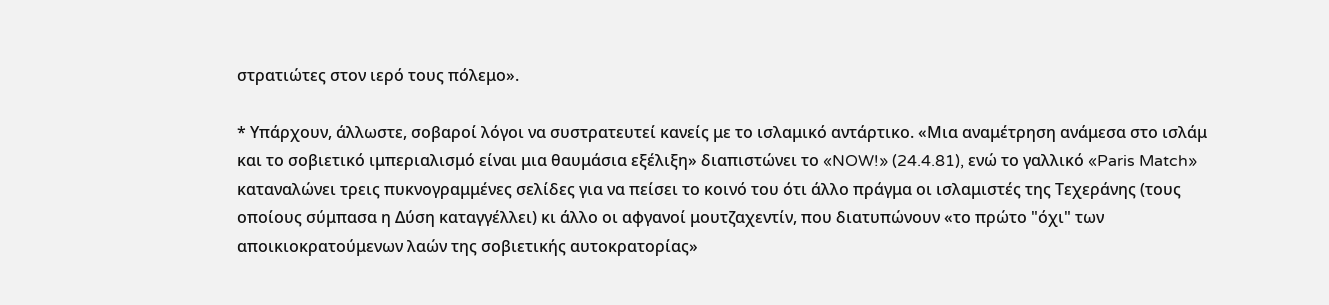στρατιώτες στον ιερό τους πόλεμο».

* Υπάρχουν, άλλωστε, σοβαροί λόγοι να συστρατευτεί κανείς με το ισλαμικό αντάρτικο. «Μια αναμέτρηση ανάμεσα στο ισλάμ και το σοβιετικό ιμπεριαλισμό είναι μια θαυμάσια εξέλιξη» διαπιστώνει το «NOW!» (24.4.81), ενώ το γαλλικό «Paris Match» καταναλώνει τρεις πυκνογραμμένες σελίδες για να πείσει το κοινό του ότι άλλο πράγμα οι ισλαμιστές της Τεχεράνης (τους οποίους σύμπασα η Δύση καταγγέλλει) κι άλλο οι αφγανοί μουτζαχεντίν, που διατυπώνουν «το πρώτο "όχι" των αποικιοκρατούμενων λαών της σοβιετικής αυτοκρατορίας»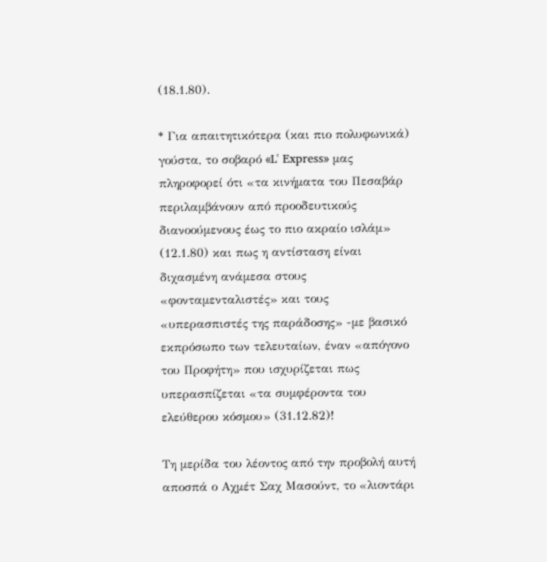(18.1.80).

* Για απαιτητικότερα (και πιο πολυφωνικά) γούστα, το σοβαρό «L' Express» μας πληροφορεί ότι «τα κινήματα του Πεσαβάρ περιλαμβάνουν από προοδευτικούς διανοούμενους έως το πιο ακραίο ισλάμ» (12.1.80) και πως η αντίσταση είναι διχασμένη ανάμεσα στους «φονταμενταλιστές» και τους «υπερασπιστές της παράδοσης» -με βασικό εκπρόσωπο των τελευταίων, έναν «απόγονο του Προφήτη» που ισχυρίζεται πως υπερασπίζεται «τα συμφέροντα του ελεύθερου κόσμου» (31.12.82)!

Τη μερίδα του λέοντος από την προβολή αυτή αποσπά ο Αχμέτ Σαχ Μασούντ, το «λιοντάρι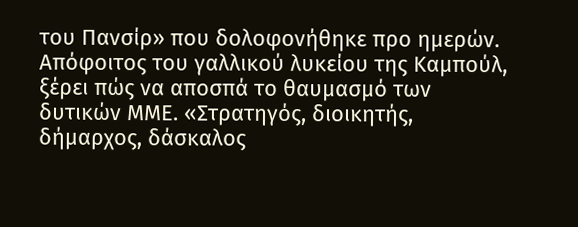του Πανσίρ» που δολοφονήθηκε προ ημερών. Απόφοιτος του γαλλικού λυκείου της Καμπούλ, ξέρει πώς να αποσπά το θαυμασμό των δυτικών ΜΜΕ. «Στρατηγός, διοικητής, δήμαρχος, δάσκαλος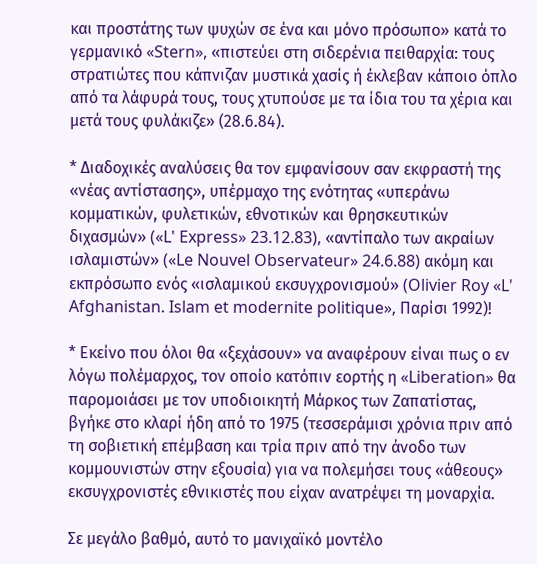και προστάτης των ψυχών σε ένα και μόνο πρόσωπο» κατά το γερμανικό «Stern», «πιστεύει στη σιδερένια πειθαρχία: τους στρατιώτες που κάπνιζαν μυστικά χασίς ή έκλεβαν κάποιο όπλο από τα λάφυρά τους, τους χτυπούσε με τα ίδια του τα χέρια και μετά τους φυλάκιζε» (28.6.84).

* Διαδοχικές αναλύσεις θα τον εμφανίσουν σαν εκφραστή της «νέας αντίστασης», υπέρμαχο της ενότητας «υπεράνω κομματικών, φυλετικών, εθνοτικών και θρησκευτικών διχασμών» («L' Express» 23.12.83), «αντίπαλο των ακραίων ισλαμιστών» («Le Nouvel Observateur» 24.6.88) ακόμη και εκπρόσωπο ενός «ισλαμικού εκσυγχρονισμού» (Olivier Roy «L' Afghanistan. Islam et modernite politique», Παρίσι 1992)!

* Εκείνο που όλοι θα «ξεχάσουν» να αναφέρουν είναι πως ο εν λόγω πολέμαρχος, τον οποίο κατόπιν εορτής η «Liberation» θα παρομοιάσει με τον υποδιοικητή Μάρκος των Ζαπατίστας, βγήκε στο κλαρί ήδη από το 1975 (τεσσεράμισι χρόνια πριν από τη σοβιετική επέμβαση και τρία πριν από την άνοδο των κομμουνιστών στην εξουσία) για να πολεμήσει τους «άθεους» εκσυγχρονιστές εθνικιστές που είχαν ανατρέψει τη μοναρχία.

Σε μεγάλο βαθμό, αυτό το μανιχαϊκό μοντέλο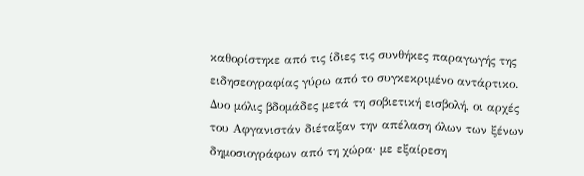καθορίστηκε από τις ίδιες τις συνθήκες παραγωγής της ειδησεογραφίας γύρω από το συγκεκριμένο αντάρτικο. Δυο μόλις βδομάδες μετά τη σοβιετική εισβολή, οι αρχές του Αφγανιστάν διέταξαν την απέλαση όλων των ξένων δημοσιογράφων από τη χώρα· με εξαίρεση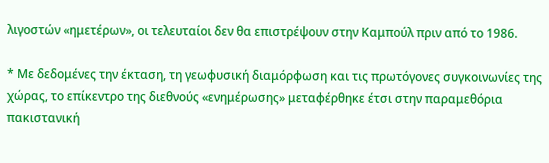λιγοστών «ημετέρων», οι τελευταίοι δεν θα επιστρέψουν στην Καμπούλ πριν από το 1986.

* Με δεδομένες την έκταση, τη γεωφυσική διαμόρφωση και τις πρωτόγονες συγκοινωνίες της χώρας, το επίκεντρο της διεθνούς «ενημέρωσης» μεταφέρθηκε έτσι στην παραμεθόρια πακιστανική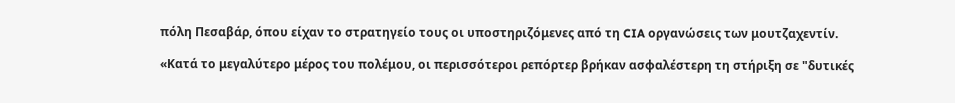πόλη Πεσαβάρ, όπου είχαν το στρατηγείο τους οι υποστηριζόμενες από τη CIA οργανώσεις των μουτζαχεντίν.

«Κατά το μεγαλύτερο μέρος του πολέμου, οι περισσότεροι ρεπόρτερ βρήκαν ασφαλέστερη τη στήριξη σε "δυτικές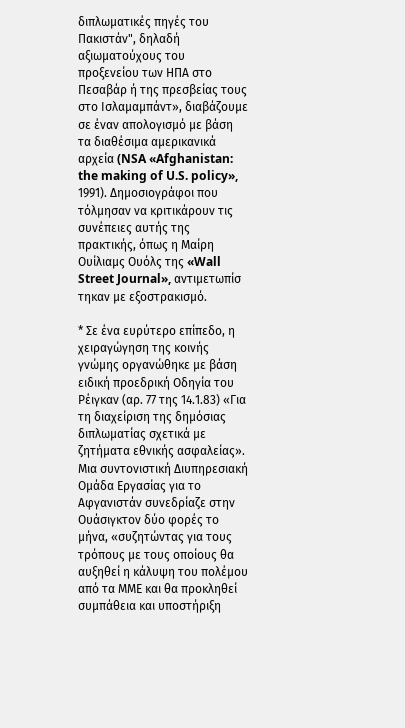διπλωματικές πηγές του Πακιστάν", δηλαδή αξιωματούχους του προξενείου των ΗΠΑ στο Πεσαβάρ ή της πρεσβείας τους στο Ισλαμαμπάντ», διαβάζουμε σε έναν απολογισμό με βάση τα διαθέσιμα αμερικανικά αρχεία (NSA «Afghanistan: the making of U.S. policy», 1991). Δημοσιογράφοι που τόλμησαν να κριτικάρουν τις συνέπειες αυτής της πρακτικής, όπως η Μαίρη Ουίλιαμς Ουόλς της «Wall Street Journal», αντιμετωπίσ τηκαν με εξοστρακισμό.

* Σε ένα ευρύτερο επίπεδο, η χειραγώγηση της κοινής γνώμης οργανώθηκε με βάση ειδική προεδρική Οδηγία του Ρέιγκαν (αρ. 77 της 14.1.83) «Για τη διαχείριση της δημόσιας διπλωματίας σχετικά με ζητήματα εθνικής ασφαλείας». Μια συντονιστική Διυπηρεσιακή Ομάδα Εργασίας για το Αφγανιστάν συνεδρίαζε στην Ουάσιγκτον δύο φορές το μήνα, «συζητώντας για τους τρόπους με τους οποίους θα αυξηθεί η κάλυψη του πολέμου από τα ΜΜΕ και θα προκληθεί συμπάθεια και υποστήριξη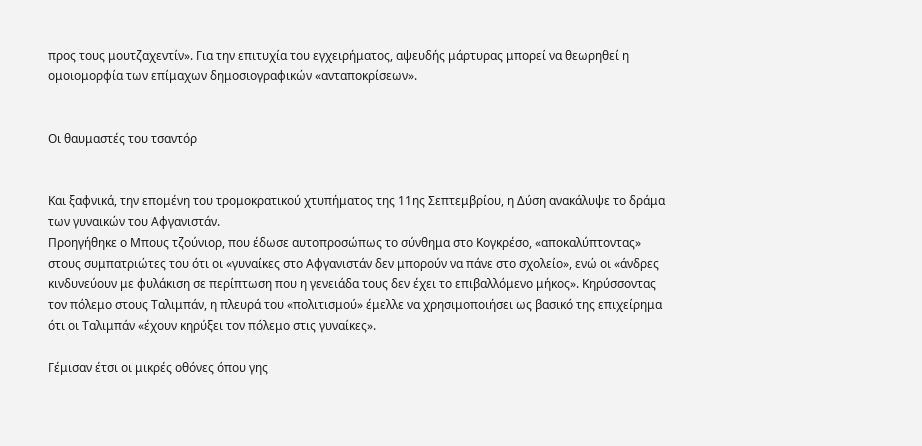προς τους μουτζαχεντίν». Για την επιτυχία του εγχειρήματος, αψευδής μάρτυρας μπορεί να θεωρηθεί η ομοιομορφία των επίμαχων δημοσιογραφικών «ανταποκρίσεων».


Οι θαυμαστές του τσαντόρ


Και ξαφνικά, την επομένη του τρομοκρατικού χτυπήματος της 11ης Σεπτεμβρίου, η Δύση ανακάλυψε το δράμα των γυναικών του Αφγανιστάν.
Προηγήθηκε ο Μπους τζούνιορ, που έδωσε αυτοπροσώπως το σύνθημα στο Κογκρέσο, «αποκαλύπτοντας» στους συμπατριώτες του ότι οι «γυναίκες στο Αφγανιστάν δεν μπορούν να πάνε στο σχολείο», ενώ οι «άνδρες κινδυνεύουν με φυλάκιση σε περίπτωση που η γενειάδα τους δεν έχει το επιβαλλόμενο μήκος». Κηρύσσοντας τον πόλεμο στους Ταλιμπάν, η πλευρά του «πολιτισμού» έμελλε να χρησιμοποιήσει ως βασικό της επιχείρημα ότι οι Ταλιμπάν «έχουν κηρύξει τον πόλεμο στις γυναίκες».

Γέμισαν έτσι οι μικρές οθόνες όπου γης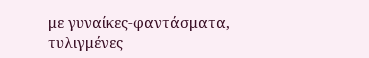με γυναίκες-φαντάσματα, τυλιγμένες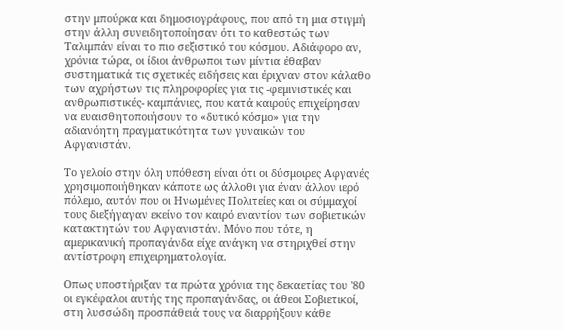στην μπούρκα και δημοσιογράφους, που από τη μια στιγμή στην άλλη συνειδητοποίησαν ότι το καθεστώς των Ταλιμπάν είναι το πιο σεξιστικό του κόσμου. Αδιάφορο αν, χρόνια τώρα, οι ίδιοι άνθρωποι των μίντια έθαβαν συστηματικά τις σχετικές ειδήσεις και έριχναν στον κάλαθο των αχρήστων τις πληροφορίες για τις -φεμινιστικές και ανθρωπιστικές- καμπάνιες, που κατά καιρούς επιχείρησαν να ευαισθητοποιήσουν το «δυτικό κόσμο» για την αδιανόητη πραγματικότητα των γυναικών του Αφγανιστάν.

Το γελοίο στην όλη υπόθεση είναι ότι οι δύσμοιρες Αφγανές χρησιμοποιήθηκαν κάποτε ως άλλοθι για έναν άλλον ιερό πόλεμο, αυτόν που οι Ηνωμένες Πολιτείες και οι σύμμαχοί τους διεξήγαγαν εκείνο τον καιρό εναντίον των σοβιετικών κατακτητών του Αφγανιστάν. Μόνο που τότε, η αμερικανική προπαγάνδα είχε ανάγκη να στηριχθεί στην αντίστροφη επιχειρηματολογία.

Οπως υποστήριξαν τα πρώτα χρόνια της δεκαετίας του '80 οι εγκέφαλοι αυτής της προπαγάνδας, οι άθεοι Σοβιετικοί, στη λυσσώδη προσπάθειά τους να διαρρήξουν κάθε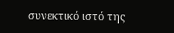συνεκτικό ιστό της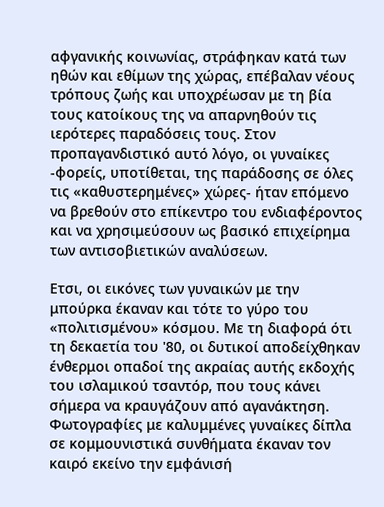αφγανικής κοινωνίας, στράφηκαν κατά των ηθών και εθίμων της χώρας, επέβαλαν νέους τρόπους ζωής και υποχρέωσαν με τη βία τους κατοίκους της να απαρνηθούν τις ιερότερες παραδόσεις τους. Στον προπαγανδιστικό αυτό λόγο, οι γυναίκες -φορείς, υποτίθεται, της παράδοσης σε όλες τις «καθυστερημένες» χώρες- ήταν επόμενο να βρεθούν στο επίκεντρο του ενδιαφέροντος και να χρησιμεύσουν ως βασικό επιχείρημα των αντισοβιετικών αναλύσεων.

Ετσι, οι εικόνες των γυναικών με την μπούρκα έκαναν και τότε το γύρο του «πολιτισμένου» κόσμου. Με τη διαφορά ότι τη δεκαετία του '80, οι δυτικοί αποδείχθηκαν ένθερμοι οπαδοί της ακραίας αυτής εκδοχής του ισλαμικού τσαντόρ, που τους κάνει σήμερα να κραυγάζουν από αγανάκτηση. Φωτογραφίες με καλυμμένες γυναίκες δίπλα σε κομμουνιστικά συνθήματα έκαναν τον καιρό εκείνο την εμφάνισή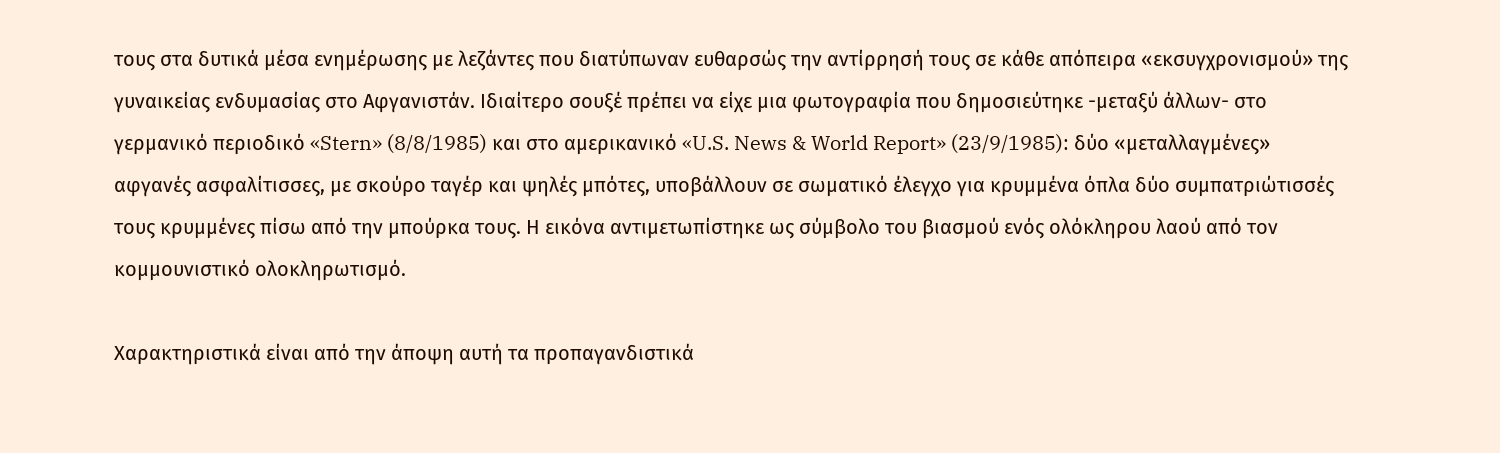τους στα δυτικά μέσα ενημέρωσης με λεζάντες που διατύπωναν ευθαρσώς την αντίρρησή τους σε κάθε απόπειρα «εκσυγχρονισμού» της γυναικείας ενδυμασίας στο Αφγανιστάν. Ιδιαίτερο σουξέ πρέπει να είχε μια φωτογραφία που δημοσιεύτηκε -μεταξύ άλλων- στο γερμανικό περιοδικό «Stern» (8/8/1985) και στο αμερικανικό «U.S. News & World Report» (23/9/1985): δύο «μεταλλαγμένες» αφγανές ασφαλίτισσες, με σκούρο ταγέρ και ψηλές μπότες, υποβάλλουν σε σωματικό έλεγχο για κρυμμένα όπλα δύο συμπατριώτισσές τους κρυμμένες πίσω από την μπούρκα τους. Η εικόνα αντιμετωπίστηκε ως σύμβολο του βιασμού ενός ολόκληρου λαού από τον κομμουνιστικό ολοκληρωτισμό.

Χαρακτηριστικά είναι από την άποψη αυτή τα προπαγανδιστικά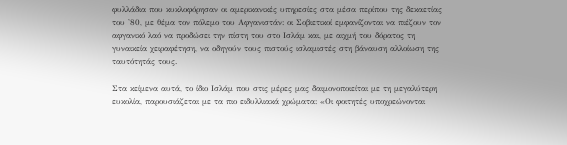φυλλάδια που κυκλοφόρησαν οι αμερικανικές υπηρεσίες στα μέσα περίπου της δεκαετίας του '80, με θέμα τον πόλεμο του Αφγανιστάν: οι Σοβιετικοί εμφανίζονται να πιέζουν τον αφγανικό λαό να προδώσει την πίστη του στο Ισλάμ και, με αιχμή του δόρατος τη γυναικεία χειραφέτηση, να οδηγούν τους πιστούς ισλαμιστές στη βάναυση αλλοίωση της ταυτότητάς τους.

Στα κείμενα αυτά, το ίδιο Ισλάμ που στις μέρες μας δαιμονοποιείται με τη μεγαλύτερη ευκολία, παρουσιάζεται με τα πιο ειδυλλιακά χρώματα: «Οι φοιτητές υποχρεώνονται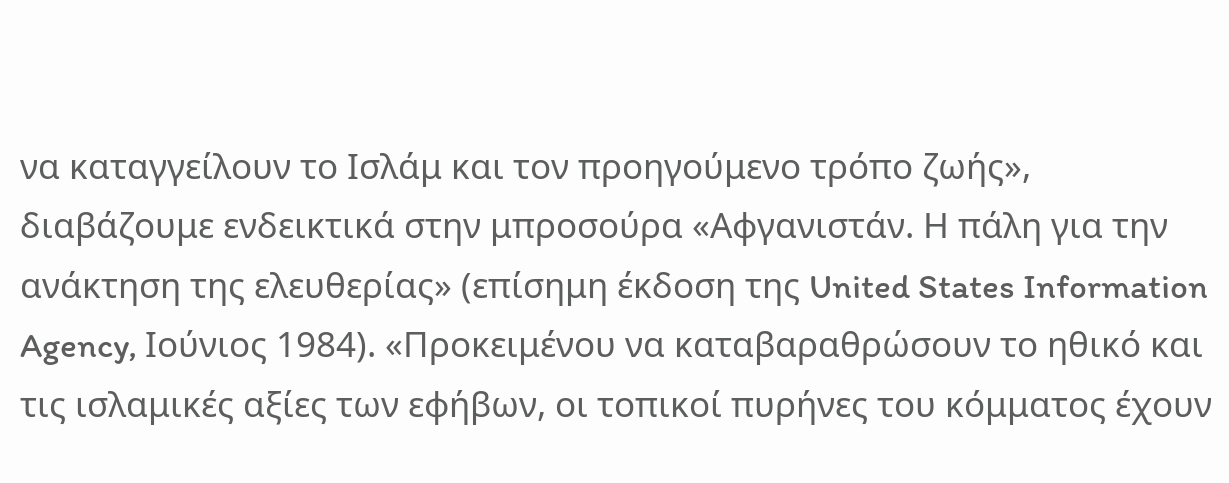να καταγγείλουν το Ισλάμ και τον προηγούμενο τρόπο ζωής», διαβάζουμε ενδεικτικά στην μπροσούρα «Αφγανιστάν. Η πάλη για την ανάκτηση της ελευθερίας» (επίσημη έκδοση της United States Information Agency, Ιούνιος 1984). «Προκειμένου να καταβαραθρώσουν το ηθικό και τις ισλαμικές αξίες των εφήβων, οι τοπικοί πυρήνες του κόμματος έχουν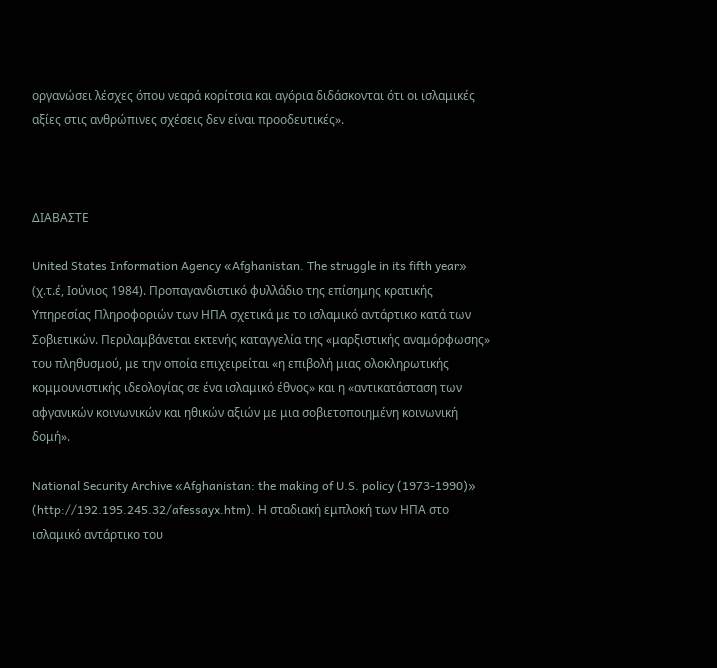οργανώσει λέσχες όπου νεαρά κορίτσια και αγόρια διδάσκονται ότι οι ισλαμικές αξίες στις ανθρώπινες σχέσεις δεν είναι προοδευτικές».



ΔΙΑΒΑΣΤΕ

United States Information Agency «Afghanistan. The struggle in its fifth year»
(χ.τ.έ, Ιούνιος 1984). Προπαγανδιστικό φυλλάδιο της επίσημης κρατικής Υπηρεσίας Πληροφοριών των ΗΠΑ σχετικά με το ισλαμικό αντάρτικο κατά των Σοβιετικών. Περιλαμβάνεται εκτενής καταγγελία της «μαρξιστικής αναμόρφωσης» του πληθυσμού, με την οποία επιχειρείται «η επιβολή μιας ολοκληρωτικής κομμουνιστικής ιδεολογίας σε ένα ισλαμικό έθνος» και η «αντικατάσταση των αφγανικών κοινωνικών και ηθικών αξιών με μια σοβιετοποιημένη κοινωνική δομή».

National Security Archive «Afghanistan: the making of U.S. policy (1973-1990)» (http://192.195.245.32/afessayx.htm). Η σταδιακή εμπλοκή των ΗΠΑ στο ισλαμικό αντάρτικο του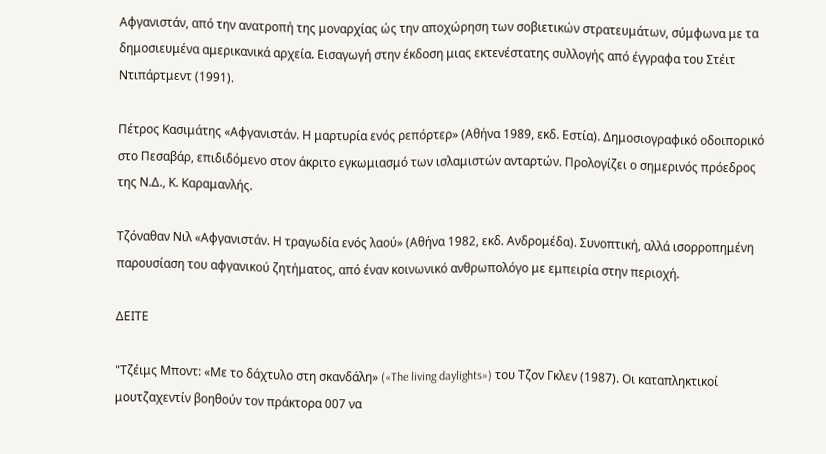Αφγανιστάν, από την ανατροπή της μοναρχίας ώς την αποχώρηση των σοβιετικών στρατευμάτων, σύμφωνα με τα δημοσιευμένα αμερικανικά αρχεία. Εισαγωγή στην έκδοση μιας εκτενέστατης συλλογής από έγγραφα του Στέιτ Ντιπάρτμεντ (1991).

Πέτρος Κασιμάτης «Αφγανιστάν. Η μαρτυρία ενός ρεπόρτερ» (Αθήνα 1989, εκδ. Εστία). Δημοσιογραφικό οδοιπορικό στο Πεσαβάρ, επιδιδόμενο στον άκριτο εγκωμιασμό των ισλαμιστών ανταρτών. Προλογίζει ο σημερινός πρόεδρος της Ν.Δ., Κ. Καραμανλής.

Τζόναθαν Νιλ «Αφγανιστάν. Η τραγωδία ενός λαού» (Αθήνα 1982, εκδ. Ανδρομέδα). Συνοπτική, αλλά ισορροπημένη παρουσίαση του αφγανικού ζητήματος, από έναν κοινωνικό ανθρωπολόγο με εμπειρία στην περιοχή.

ΔΕΙΤΕ

"Τζέιμς Μποντ: «Με το δάχτυλο στη σκανδάλη» («The living daylights») του Τζον Γκλεν (1987). Οι καταπληκτικοί μουτζαχεντίν βοηθούν τον πράκτορα 007 να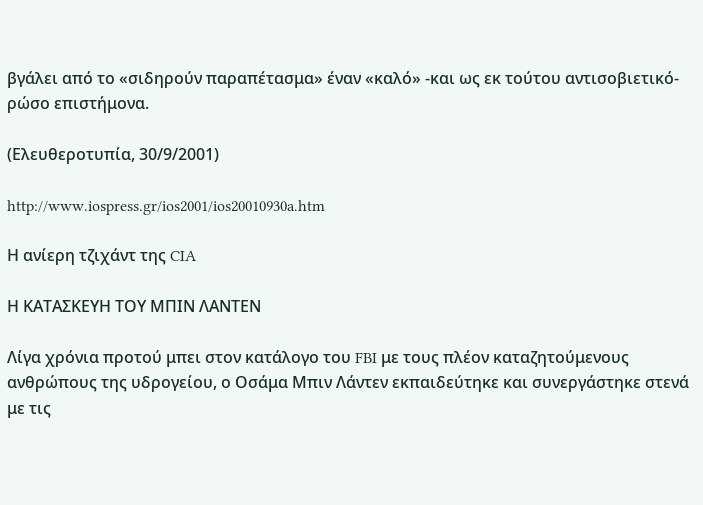βγάλει από το «σιδηρούν παραπέτασμα» έναν «καλό» -και ως εκ τούτου αντισοβιετικό- ρώσο επιστήμονα.

(Ελευθεροτυπία, 30/9/2001)

http://www.iospress.gr/ios2001/ios20010930a.htm

Η ανίερη τζιχάντ της CIA

Η ΚΑΤΑΣΚΕΥΗ ΤΟΥ ΜΠΙΝ ΛΑΝΤΕΝ

Λίγα χρόνια προτού μπει στον κατάλογο του FBI με τους πλέον καταζητούμενους ανθρώπους της υδρογείου, ο Οσάμα Μπιν Λάντεν εκπαιδεύτηκε και συνεργάστηκε στενά με τις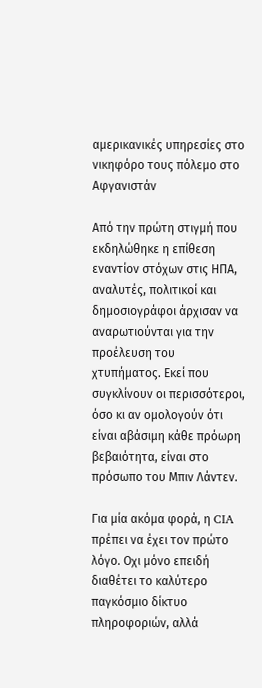αμερικανικές υπηρεσίες στο νικηφόρο τους πόλεμο στο Αφγανιστάν

Από την πρώτη στιγμή που εκδηλώθηκε η επίθεση εναντίον στόχων στις ΗΠΑ, αναλυτές, πολιτικοί και δημοσιογράφοι άρχισαν να αναρωτιούνται για την προέλευση του χτυπήματος. Εκεί που συγκλίνουν οι περισσότεροι, όσο κι αν ομολογούν ότι είναι αβάσιμη κάθε πρόωρη βεβαιότητα, είναι στο πρόσωπο του Μπιν Λάντεν.

Για μία ακόμα φορά, η CIA πρέπει να έχει τον πρώτο λόγο. Οχι μόνο επειδή διαθέτει το καλύτερο παγκόσμιο δίκτυο πληροφοριών, αλλά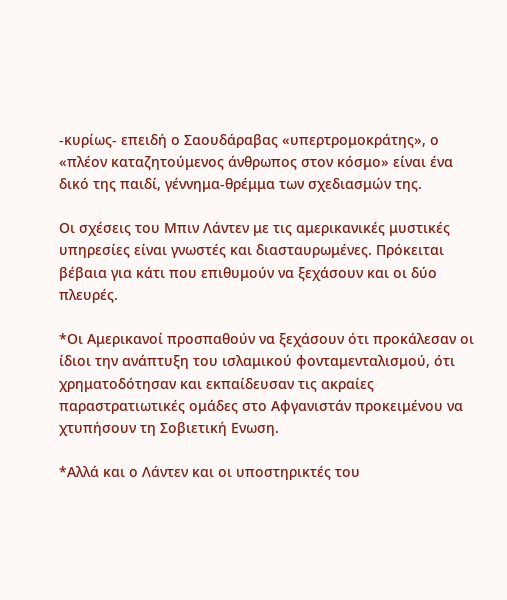-κυρίως- επειδή ο Σαουδάραβας «υπερτρομοκράτης», ο «πλέον καταζητούμενος άνθρωπος στον κόσμο» είναι ένα δικό της παιδί, γέννημα-θρέμμα των σχεδιασμών της.

Οι σχέσεις του Μπιν Λάντεν με τις αμερικανικές μυστικές υπηρεσίες είναι γνωστές και διασταυρωμένες. Πρόκειται βέβαια για κάτι που επιθυμούν να ξεχάσουν και οι δύο πλευρές.

*Οι Αμερικανοί προσπαθούν να ξεχάσουν ότι προκάλεσαν οι ίδιοι την ανάπτυξη του ισλαμικού φονταμενταλισμού, ότι χρηματοδότησαν και εκπαίδευσαν τις ακραίες παραστρατιωτικές ομάδες στο Αφγανιστάν προκειμένου να χτυπήσουν τη Σοβιετική Ενωση.

*Αλλά και ο Λάντεν και οι υποστηρικτές του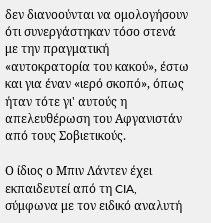δεν διανοούνται να ομολογήσουν ότι συνεργάστηκαν τόσο στενά με την πραγματική «αυτοκρατορία του κακού», έστω και για έναν «ιερό σκοπό», όπως ήταν τότε γι' αυτούς η απελευθέρωση του Αφγανιστάν από τους Σοβιετικούς.

Ο ίδιος ο Μπιν Λάντεν έχει εκπαιδευτεί από τη CIA, σύμφωνα με τον ειδικό αναλυτή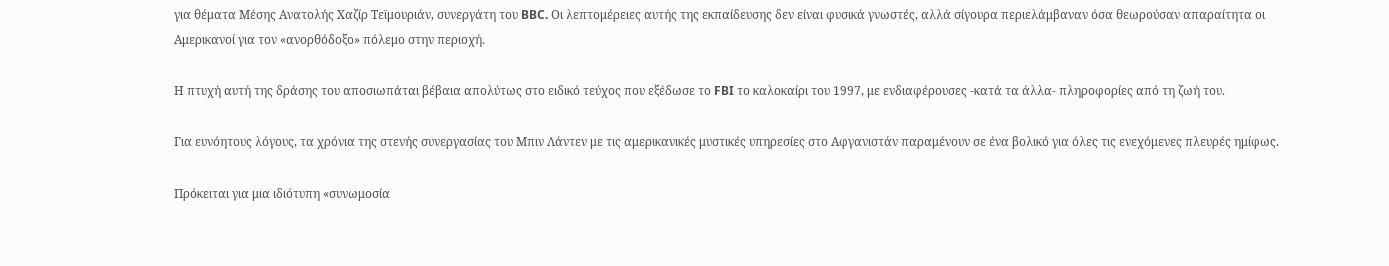για θέματα Μέσης Ανατολής Χαζίρ Τεϊμουριάν, συνεργάτη του BBC. Οι λεπτομέρειες αυτής της εκπαίδευσης δεν είναι φυσικά γνωστές, αλλά σίγουρα περιελάμβαναν όσα θεωρούσαν απαραίτητα οι Αμερικανοί για τον «ανορθόδοξο» πόλεμο στην περιοχή.

Η πτυχή αυτή της δράσης του αποσιωπάται βέβαια απολύτως στο ειδικό τεύχος που εξέδωσε το FBI το καλοκαίρι του 1997, με ενδιαφέρουσες -κατά τα άλλα- πληροφορίες από τη ζωή του.

Για ευνόητους λόγους, τα χρόνια της στενής συνεργασίας του Μπιν Λάντεν με τις αμερικανικές μυστικές υπηρεσίες στο Αφγανιστάν παραμένουν σε ένα βολικό για όλες τις ενεχόμενες πλευρές ημίφως.

Πρόκειται για μια ιδιότυπη «συνωμοσία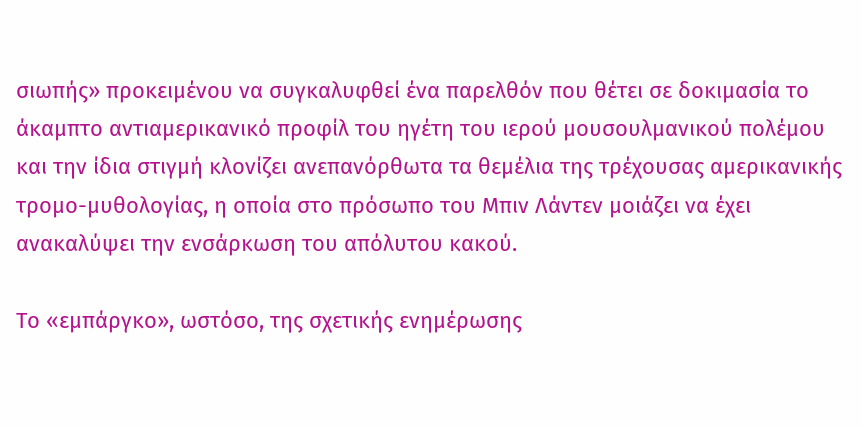σιωπής» προκειμένου να συγκαλυφθεί ένα παρελθόν που θέτει σε δοκιμασία το άκαμπτο αντιαμερικανικό προφίλ του ηγέτη του ιερού μουσουλμανικού πολέμου και την ίδια στιγμή κλονίζει ανεπανόρθωτα τα θεμέλια της τρέχουσας αμερικανικής τρομο-μυθολογίας, η οποία στο πρόσωπο του Μπιν Λάντεν μοιάζει να έχει ανακαλύψει την ενσάρκωση του απόλυτου κακού.

Το «εμπάργκο», ωστόσο, της σχετικής ενημέρωσης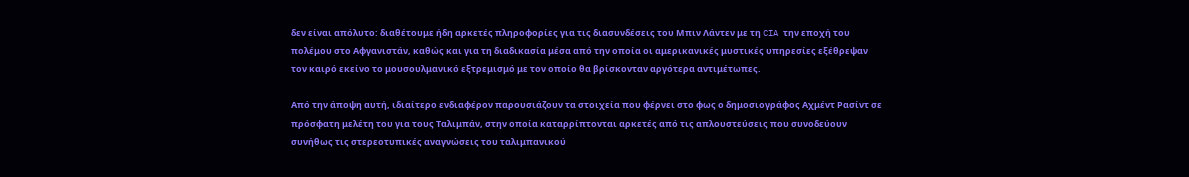δεν είναι απόλυτο: διαθέτουμε ήδη αρκετές πληροφορίες για τις διασυνδέσεις του Μπιν Λάντεν με τη CIA την εποχή του πολέμου στο Αφγανιστάν, καθώς και για τη διαδικασία μέσα από την οποία οι αμερικανικές μυστικές υπηρεσίες εξέθρεψαν τον καιρό εκείνο το μουσουλμανικό εξτρεμισμό με τον οποίο θα βρίσκονταν αργότερα αντιμέτωπες.

Από την άποψη αυτή, ιδιαίτερο ενδιαφέρον παρουσιάζουν τα στοιχεία που φέρνει στο φως ο δημοσιογράφος Αχμέντ Ρασίντ σε πρόσφατη μελέτη του για τους Ταλιμπάν, στην οποία καταρρίπτονται αρκετές από τις απλουστεύσεις που συνοδεύουν συνήθως τις στερεοτυπικές αναγνώσεις του ταλιμπανικού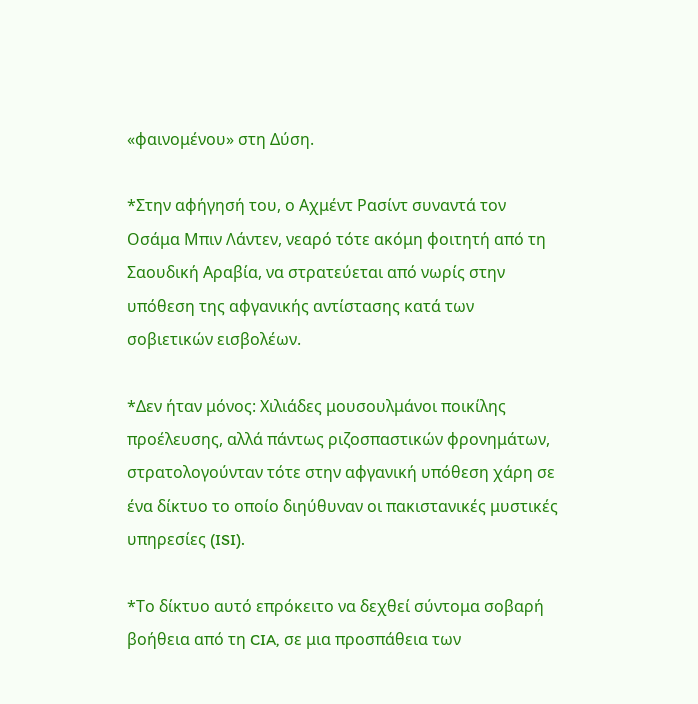«φαινομένου» στη Δύση.

*Στην αφήγησή του, ο Αχμέντ Ρασίντ συναντά τον Οσάμα Μπιν Λάντεν, νεαρό τότε ακόμη φοιτητή από τη Σαουδική Αραβία, να στρατεύεται από νωρίς στην υπόθεση της αφγανικής αντίστασης κατά των σοβιετικών εισβολέων.

*Δεν ήταν μόνος: Χιλιάδες μουσουλμάνοι ποικίλης προέλευσης, αλλά πάντως ριζοσπαστικών φρονημάτων, στρατολογούνταν τότε στην αφγανική υπόθεση χάρη σε ένα δίκτυο το οποίο διηύθυναν οι πακιστανικές μυστικές υπηρεσίες (ISI).

*Το δίκτυο αυτό επρόκειτο να δεχθεί σύντομα σοβαρή βοήθεια από τη CIA, σε μια προσπάθεια των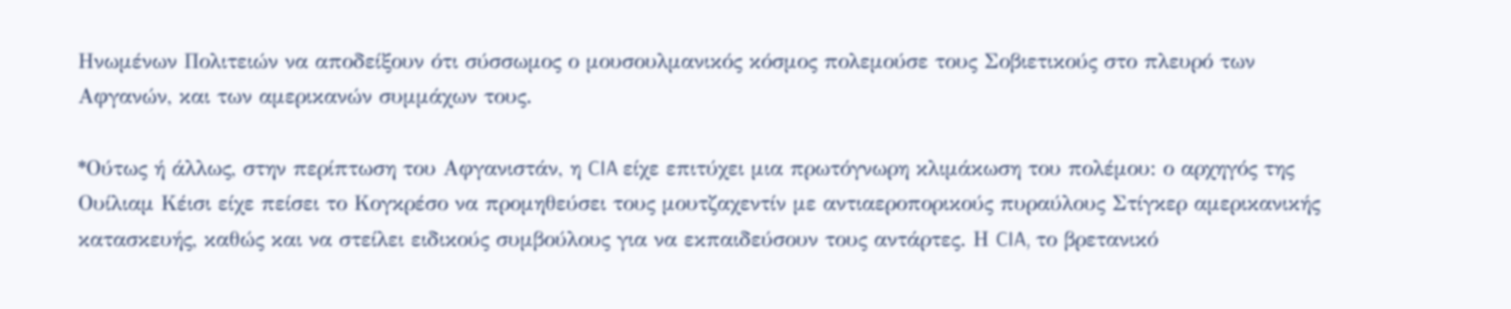Ηνωμένων Πολιτειών να αποδείξουν ότι σύσσωμος ο μουσουλμανικός κόσμος πολεμούσε τους Σοβιετικούς στο πλευρό των Αφγανών, και των αμερικανών συμμάχων τους.

*Ούτως ή άλλως, στην περίπτωση του Αφγανιστάν, η CIA είχε επιτύχει μια πρωτόγνωρη κλιμάκωση του πολέμου: ο αρχηγός της Ουίλιαμ Κέισι είχε πείσει το Κογκρέσο να προμηθεύσει τους μουτζαχεντίν με αντιαεροπορικούς πυραύλους Στίγκερ αμερικανικής κατασκευής, καθώς και να στείλει ειδικούς συμβούλους για να εκπαιδεύσουν τους αντάρτες. Η CIA, το βρετανικό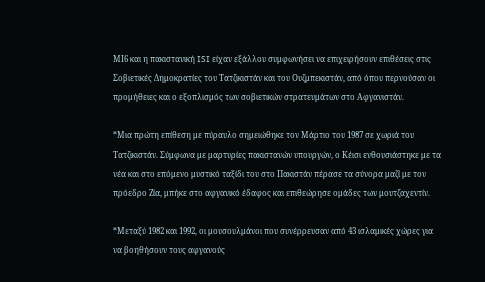ΜΙ6 και η πακιστανική ISI είχαν εξάλλου συμφωνήσει να επιχειρήσουν επιθέσεις στις Σοβιετικές Δημοκρατίες του Τατζικιστάν και του Ουζμπεκιστάν, από όπου περνούσαν οι προμήθειες και ο εξοπλισμός των σοβιετικών στρατευμάτων στο Αφγανιστάν.

*Μια πρώτη επίθεση με πύραυλο σημειώθηκε τον Μάρτιο του 1987 σε χωριά του Τατζικιστάν. Σύμφωνα με μαρτυρίες πακιστανών υπουργών, ο Κέισι ενθουσιάστηκε με τα νέα και στο επόμενο μυστικό ταξίδι του στο Πακιστάν πέρασε τα σύνορα μαζί με τον πρόεδρο Ζία, μπήκε στο αφγανικό έδαφος και επιθεώρησε ομάδες των μουτζαχεντίν.

*Μεταξύ 1982 και 1992, οι μουσουλμάνοι που συνέρρευσαν από 43 ισλαμικές χώρες για να βοηθήσουν τους αφγανούς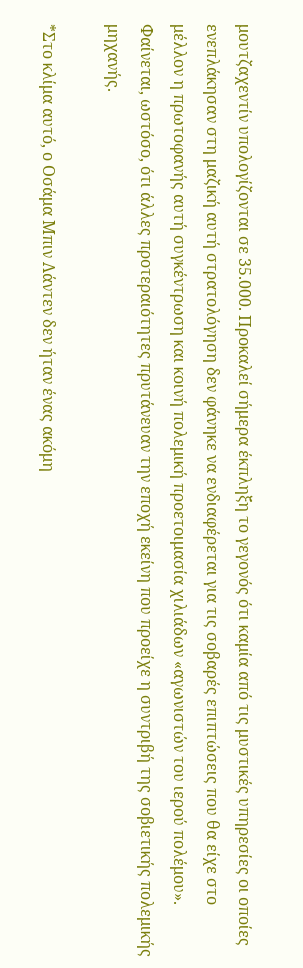μουτζαχεντίν υπολογίζονται σε 35.000. Προκαλεί σήμερα έκπληξη το γεγονός ότι καμία από τις μυστικές υπηρεσίες οι οποίες ενεπλάκησαν στη μαζική αυτή στρατολόγηση δεν φάνηκε να ενδιαφέρεται για τις σοβαρές επιπτώσεις που θα είχε στο μέλλον η πρωτοφανής αυτή συγκέντρωση και κοινή πολεμική προετοιμασία χιλιάδων «αγωνιστών του ιερού πολέμου». Φαίνεται, ωστόσο, ότι άλλες προτεραιότητες πρυτάνευαν την εποχή εκείνη που προείχε η συντριβή της σοβιετικής πολεμικής μηχανής.

*Στο κλίμα αυτό, ο Οσάμα Μπιν Λάντεν δεν ήταν ένας ακόμη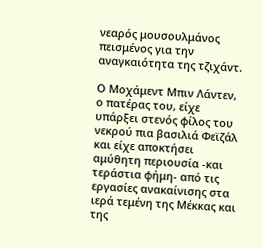νεαρός μουσουλμάνος πεισμένος για την αναγκαιότητα της τζιχάντ.

Ο Μοχάμεντ Μπιν Λάντεν, ο πατέρας του, είχε υπάρξει στενός φίλος του νεκρού πια βασιλιά Φεϊζάλ και είχε αποκτήσει αμύθητη περιουσία -και τεράστια φήμη- από τις εργασίες ανακαίνισης στα ιερά τεμένη της Μέκκας και της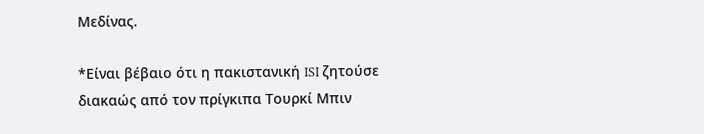Μεδίνας.

*Είναι βέβαιο ότι η πακιστανική ISI ζητούσε διακαώς από τον πρίγκιπα Τουρκί Μπιν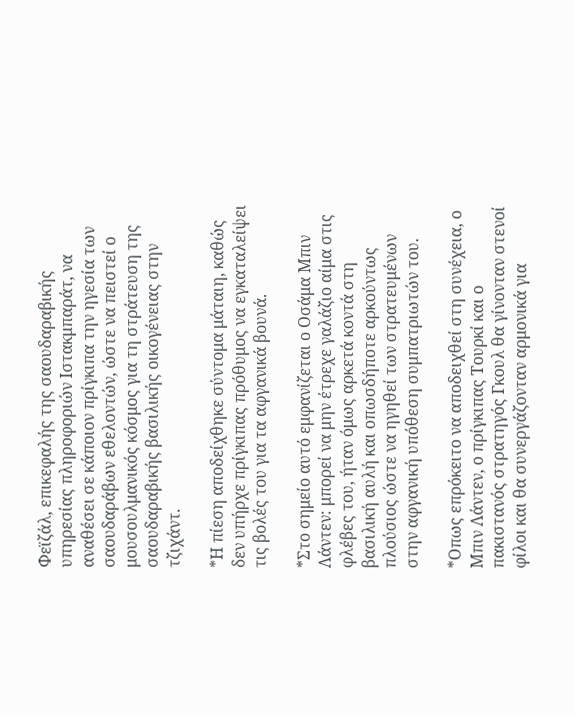Φεϊζάλ, επικεφαλής της σαουδαραβικής υπηρεσίας πληροφοριών Ιστακμπαράτ, να αναθέσει σε κάποιον πρίγκιπα την ηγεσία των σαουδαράβων εθελοντών, ώστε να πειστεί ο μουσουλμανικός κόσμος για τη στράτευση της σαουδαραβικής βασιλικής οικογένειας στην τζιχάντ.

*Η πίεση αποδείχθηκε σύντομα μάταιη, καθώς δεν υπήρχε πρίγκιπας πρόθυμος να εγκαταλείψει τις βολές του για τα αφγανικά βουνά.

*Στο σημείο αυτό εμφανίζεται ο Οσάμα Μπιν Λάντεν: μπορεί να μην έτρεχε γαλάζιο αίμα στις φλέβες του, ήταν όμως αρκετά κοντά στη βασιλική αυλή και οπωσδήποτε αρκούντως πλούσιος ώστε να ηγηθεί των στρατευμένων στην αφγανική υπόθεση συμπατριωτών του.

*Οπως επρόκειτο να αποδειχθεί στη συνέχεια, ο Μπιν Λάντεν, ο πρίγκιπας Τουρκί και ο πακιστανός στρατηγός Γκουλ θα γίνονταν στενοί φίλοι και θα συνεργάζονταν αρμονικά για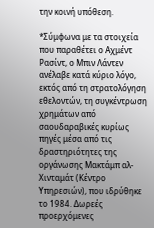την κοινή υπόθεση.

*Σύμφωνα με τα στοιχεία που παραθέτει ο Αχμέντ Ρασίντ, ο Μπιν Λάντεν ανέλαβε κατά κύριο λόγο, εκτός από τη στρατολόγηση εθελοντών, τη συγκέντρωση χρημάτων από σαουδαραβικές κυρίως πηγές μέσα από τις δραστηριότητες της οργάνωσης Μακτάμπ αλ-Χινταμάτ (Κέντρο Υπηρεσιών), που ιδρύθηκε το 1984. Δωρεές προερχόμενες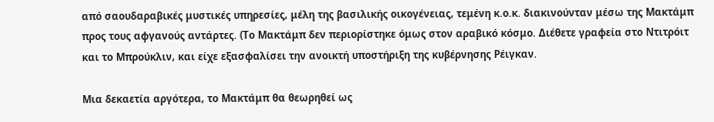από σαουδαραβικές μυστικές υπηρεσίες, μέλη της βασιλικής οικογένειας, τεμένη κ.ο.κ. διακινούνταν μέσω της Μακτάμπ προς τους αφγανούς αντάρτες. (Το Μακτάμπ δεν περιορίστηκε όμως στον αραβικό κόσμο. Διέθετε γραφεία στο Ντιτρόιτ και το Μπρούκλιν, και είχε εξασφαλίσει την ανοικτή υποστήριξη της κυβέρνησης Ρέιγκαν.

Μια δεκαετία αργότερα, το Μακτάμπ θα θεωρηθεί ως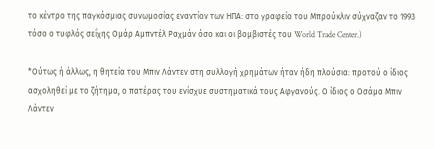το κέντρο της παγκόσμιας συνωμοσίας εναντίον των ΗΠΑ: στο γραφείο του Μπρούκλιν σύχναζαν το 1993 τόσο ο τυφλός σεΐχης Ομάρ Αμπντέλ Ραχμάν όσο και οι βομβιστές του World Trade Center.)

*Ούτως ή άλλως, η θητεία του Μπιν Λάντεν στη συλλογή χρημάτων ήταν ήδη πλούσια: προτού ο ίδιος ασχοληθεί με το ζήτημα, ο πατέρας του ενίσχυε συστηματικά τους Αφγανούς. Ο ίδιος ο Οσάμα Μπιν Λάντεν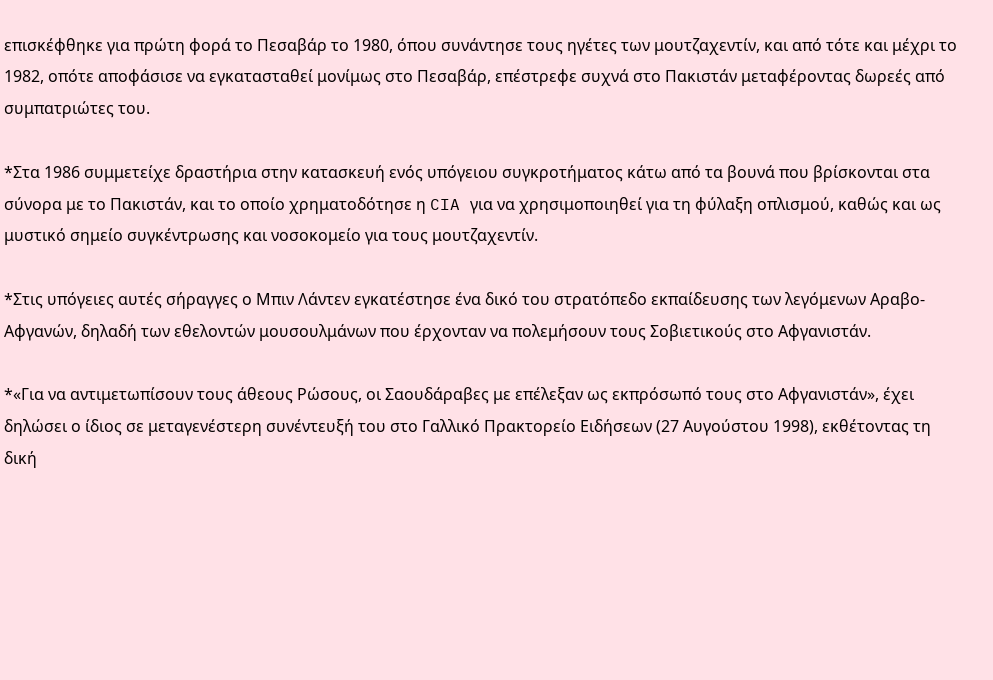επισκέφθηκε για πρώτη φορά το Πεσαβάρ το 1980, όπου συνάντησε τους ηγέτες των μουτζαχεντίν, και από τότε και μέχρι το 1982, οπότε αποφάσισε να εγκατασταθεί μονίμως στο Πεσαβάρ, επέστρεφε συχνά στο Πακιστάν μεταφέροντας δωρεές από συμπατριώτες του.

*Στα 1986 συμμετείχε δραστήρια στην κατασκευή ενός υπόγειου συγκροτήματος κάτω από τα βουνά που βρίσκονται στα σύνορα με το Πακιστάν, και το οποίο χρηματοδότησε η CIA για να χρησιμοποιηθεί για τη φύλαξη οπλισμού, καθώς και ως μυστικό σημείο συγκέντρωσης και νοσοκομείο για τους μουτζαχεντίν.

*Στις υπόγειες αυτές σήραγγες ο Μπιν Λάντεν εγκατέστησε ένα δικό του στρατόπεδο εκπαίδευσης των λεγόμενων Αραβο-Αφγανών, δηλαδή των εθελοντών μουσουλμάνων που έρχονταν να πολεμήσουν τους Σοβιετικούς στο Αφγανιστάν.

*«Για να αντιμετωπίσουν τους άθεους Ρώσους, οι Σαουδάραβες με επέλεξαν ως εκπρόσωπό τους στο Αφγανιστάν», έχει δηλώσει ο ίδιος σε μεταγενέστερη συνέντευξή του στο Γαλλικό Πρακτορείο Ειδήσεων (27 Αυγούστου 1998), εκθέτοντας τη δική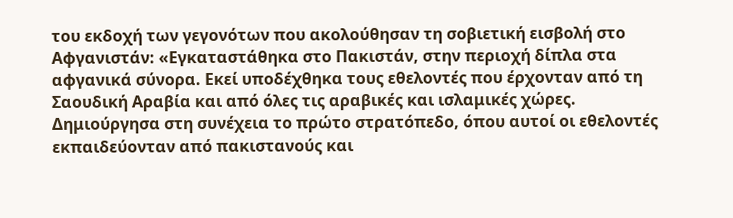του εκδοχή των γεγονότων που ακολούθησαν τη σοβιετική εισβολή στο Αφγανιστάν: «Εγκαταστάθηκα στο Πακιστάν, στην περιοχή δίπλα στα αφγανικά σύνορα. Εκεί υποδέχθηκα τους εθελοντές που έρχονταν από τη Σαουδική Αραβία και από όλες τις αραβικές και ισλαμικές χώρες. Δημιούργησα στη συνέχεια το πρώτο στρατόπεδο, όπου αυτοί οι εθελοντές εκπαιδεύονταν από πακιστανούς και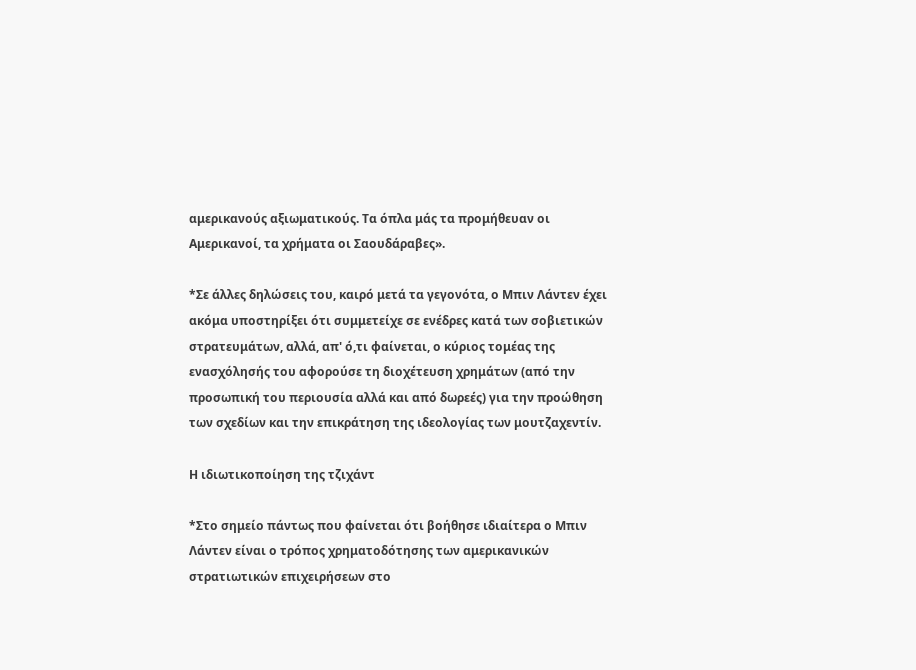αμερικανούς αξιωματικούς. Τα όπλα μάς τα προμήθευαν οι Αμερικανοί, τα χρήματα οι Σαουδάραβες».

*Σε άλλες δηλώσεις του, καιρό μετά τα γεγονότα, ο Μπιν Λάντεν έχει ακόμα υποστηρίξει ότι συμμετείχε σε ενέδρες κατά των σοβιετικών στρατευμάτων, αλλά, απ' ό,τι φαίνεται, ο κύριος τομέας της ενασχόλησής του αφορούσε τη διοχέτευση χρημάτων (από την προσωπική του περιουσία αλλά και από δωρεές) για την προώθηση των σχεδίων και την επικράτηση της ιδεολογίας των μουτζαχεντίν.

Η ιδιωτικοποίηση της τζιχάντ

*Στο σημείο πάντως που φαίνεται ότι βοήθησε ιδιαίτερα ο Μπιν Λάντεν είναι ο τρόπος χρηματοδότησης των αμερικανικών στρατιωτικών επιχειρήσεων στο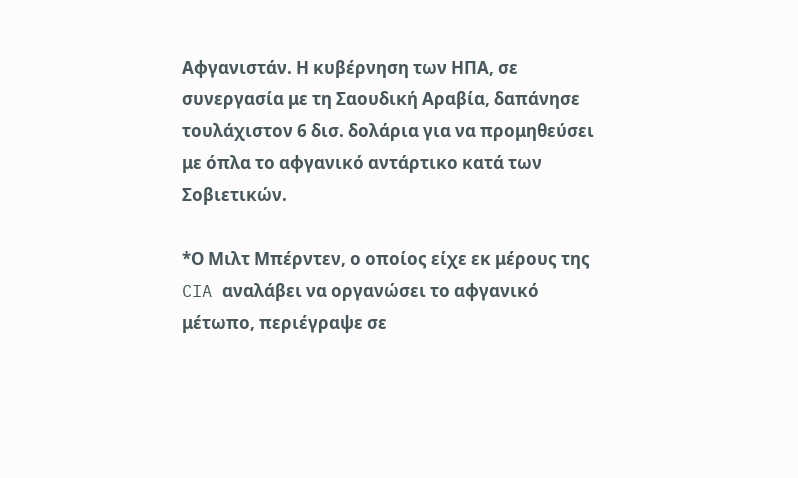Αφγανιστάν. Η κυβέρνηση των ΗΠΑ, σε συνεργασία με τη Σαουδική Αραβία, δαπάνησε τουλάχιστον 6 δισ. δολάρια για να προμηθεύσει με όπλα το αφγανικό αντάρτικο κατά των Σοβιετικών.

*Ο Μιλτ Μπέρντεν, ο οποίος είχε εκ μέρους της CIA αναλάβει να οργανώσει το αφγανικό μέτωπο, περιέγραψε σε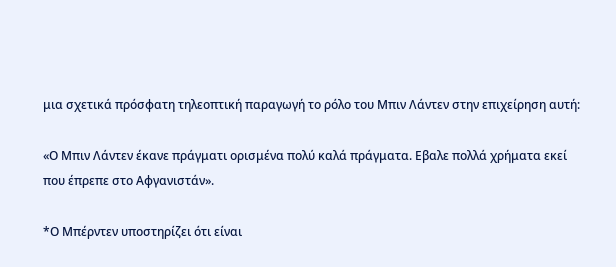μια σχετικά πρόσφατη τηλεοπτική παραγωγή το ρόλο του Μπιν Λάντεν στην επιχείρηση αυτή:

«Ο Μπιν Λάντεν έκανε πράγματι ορισμένα πολύ καλά πράγματα. Εβαλε πολλά χρήματα εκεί που έπρεπε στο Αφγανιστάν».

*Ο Μπέρντεν υποστηρίζει ότι είναι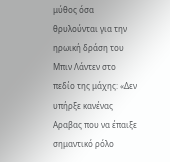μύθος όσα θρυλούνται για την ηρωική δράση του Μπιν Λάντεν στο πεδίο της μάχης: «Δεν υπήρξε κανένας Αραβας που να έπαιξε σημαντικό ρόλο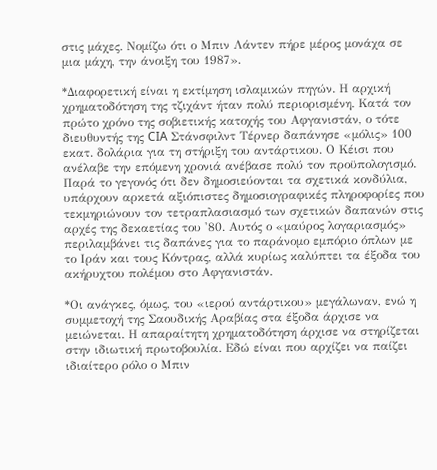στις μάχες. Νομίζω ότι ο Μπιν Λάντεν πήρε μέρος μονάχα σε μια μάχη, την άνοιξη του 1987».

*Διαφορετική είναι η εκτίμηση ισλαμικών πηγών. Η αρχική χρηματοδότηση της τζιχάντ ήταν πολύ περιορισμένη. Κατά τον πρώτο χρόνο της σοβιετικής κατοχής του Αφγανιστάν, ο τότε διευθυντής της CIA Στάνσφιλντ Τέρνερ δαπάνησε «μόλις» 100 εκατ. δολάρια για τη στήριξη του αντάρτικου. Ο Κέισι που ανέλαβε την επόμενη χρονιά ανέβασε πολύ τον προϋπολογισμό. Παρά το γεγονός ότι δεν δημοσιεύονται τα σχετικά κονδύλια, υπάρχουν αρκετά αξιόπιστες δημοσιογραφικές πληροφορίες που τεκμηριώνουν τον τετραπλασιασμό των σχετικών δαπανών στις αρχές της δεκαετίας του '80. Αυτός ο «μαύρος λογαριασμός» περιλαμβάνει τις δαπάνες για το παράνομο εμπόριο όπλων με το Ιράν και τους Κόντρας, αλλά κυρίως καλύπτει τα έξοδα του ακήρυχτου πολέμου στο Αφγανιστάν.

*Οι ανάγκες, όμως, του «ιερού αντάρτικου» μεγάλωναν, ενώ η συμμετοχή της Σαουδικής Αραβίας στα έξοδα άρχισε να μειώνεται. Η απαραίτητη χρηματοδότηση άρχισε να στηρίζεται στην ιδιωτική πρωτοβουλία. Εδώ είναι που αρχίζει να παίζει ιδιαίτερο ρόλο ο Μπιν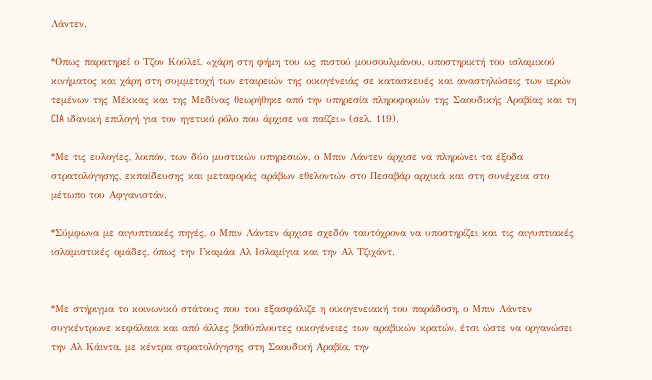Λάντεν.

*Οπως παρατηρεί ο Τζον Κούλεϊ, «χάρη στη φήμη του ως πιστού μουσουλμάνου, υποστηρικτή του ισλαμικού κινήματος και χάρη στη συμμετοχή των εταιρειών της οικογένειάς σε κατασκευές και αναστηλώσεις των ιερών τεμένων της Μέκκας και της Μεδίνας θεωρήθηκε από την υπηρεσία πληροφοριών της Σαουδικής Αραβίας και τη CIA ιδανική επιλογή για τον ηγετικό ρόλο που άρχισε να παίζει» (σελ. 119).

*Με τις ευλογίες, λοιπόν, των δύο μυστικών υπηρεσιών, ο Μπιν Λάντεν άρχισε να πληρώνει τα έξοδα στρατολόγησης, εκπαίδευσης και μεταφοράς αράβων εθελοντών στο Πεσαβάρ αρχικά και στη συνέχεια στο μέτωπο του Αφγανιστάν.

*Σύμφωνα με αιγυπτιακές πηγές, ο Μπιν Λάντεν άρχισε σχεδόν ταυτόχρονα να υποστηρίζει και τις αιγυπτιακές ισλαμιστικές ομάδες, όπως την Γκαμάα Αλ Ισλαμίγια και την Αλ Τζιχάντ.


*Με στήριγμα το κοινωνικό στάτους που του εξασφάλιζε η οικογενειακή του παράδοση, ο Μπιν Λάντεν συγκέντρωνε κεφάλαια και από άλλες βαθύπλουτες οικογένειες των αραβικών κρατών, έτσι ώστε να οργανώσει την Αλ Κάιντα, με κέντρα στρατολόγησης στη Σαουδική Αραβία, την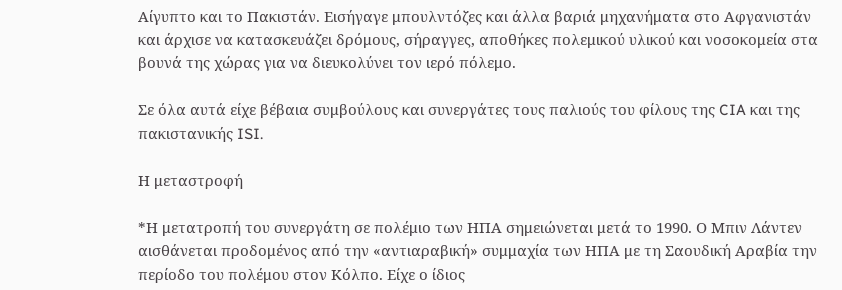Αίγυπτο και το Πακιστάν. Εισήγαγε μπουλντόζες και άλλα βαριά μηχανήματα στο Αφγανιστάν και άρχισε να κατασκευάζει δρόμους, σήραγγες, αποθήκες πολεμικού υλικού και νοσοκομεία στα βουνά της χώρας για να διευκολύνει τον ιερό πόλεμο.

Σε όλα αυτά είχε βέβαια συμβούλους και συνεργάτες τους παλιούς του φίλους της CIA και της πακιστανικής ISI.

Η μεταστροφή

*Η μετατροπή του συνεργάτη σε πολέμιο των ΗΠΑ σημειώνεται μετά το 1990. Ο Μπιν Λάντεν αισθάνεται προδομένος από την «αντιαραβική» συμμαχία των ΗΠΑ με τη Σαουδική Αραβία την περίοδο του πολέμου στον Κόλπο. Είχε ο ίδιος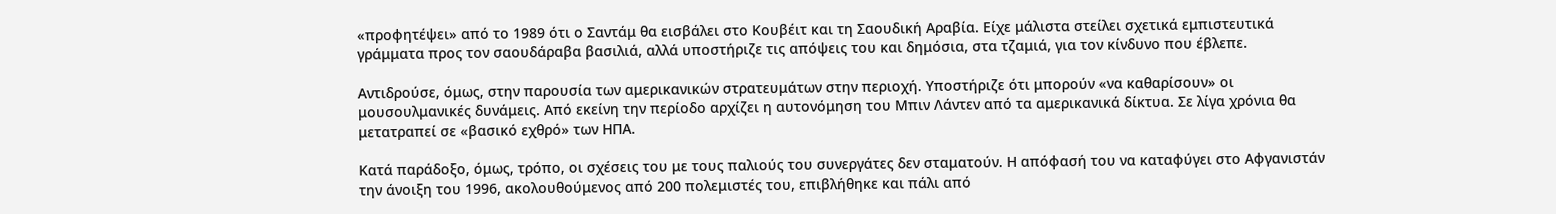«προφητέψει» από το 1989 ότι ο Σαντάμ θα εισβάλει στο Κουβέιτ και τη Σαουδική Αραβία. Είχε μάλιστα στείλει σχετικά εμπιστευτικά γράμματα προς τον σαουδάραβα βασιλιά, αλλά υποστήριζε τις απόψεις του και δημόσια, στα τζαμιά, για τον κίνδυνο που έβλεπε.

Αντιδρούσε, όμως, στην παρουσία των αμερικανικών στρατευμάτων στην περιοχή. Υποστήριζε ότι μπορούν «να καθαρίσουν» οι μουσουλμανικές δυνάμεις. Από εκείνη την περίοδο αρχίζει η αυτονόμηση του Μπιν Λάντεν από τα αμερικανικά δίκτυα. Σε λίγα χρόνια θα μετατραπεί σε «βασικό εχθρό» των ΗΠΑ.

Κατά παράδοξο, όμως, τρόπο, οι σχέσεις του με τους παλιούς του συνεργάτες δεν σταματούν. Η απόφασή του να καταφύγει στο Αφγανιστάν την άνοιξη του 1996, ακολουθούμενος από 200 πολεμιστές του, επιβλήθηκε και πάλι από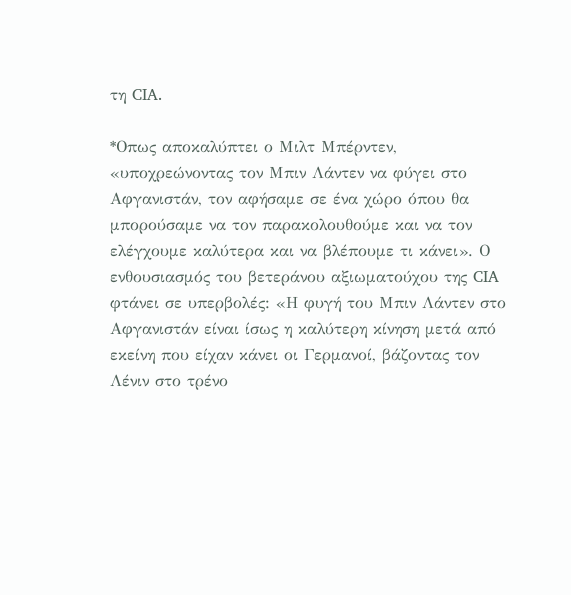τη CIA.

*Οπως αποκαλύπτει ο Μιλτ Μπέρντεν, «υποχρεώνοντας τον Μπιν Λάντεν να φύγει στο Αφγανιστάν, τον αφήσαμε σε ένα χώρο όπου θα μπορούσαμε να τον παρακολουθούμε και να τον ελέγχουμε καλύτερα και να βλέπουμε τι κάνει». Ο ενθουσιασμός του βετεράνου αξιωματούχου της CIA φτάνει σε υπερβολές: «Η φυγή του Μπιν Λάντεν στο Αφγανιστάν είναι ίσως η καλύτερη κίνηση μετά από εκείνη που είχαν κάνει οι Γερμανοί, βάζοντας τον Λένιν στο τρένο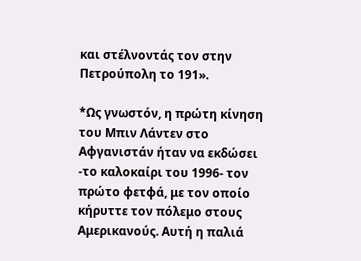και στέλνοντάς τον στην Πετρούπολη το 191».

*Ως γνωστόν, η πρώτη κίνηση του Μπιν Λάντεν στο Αφγανιστάν ήταν να εκδώσει -το καλοκαίρι του 1996- τον πρώτο φετφά, με τον οποίο κήρυττε τον πόλεμο στους Αμερικανούς. Αυτή η παλιά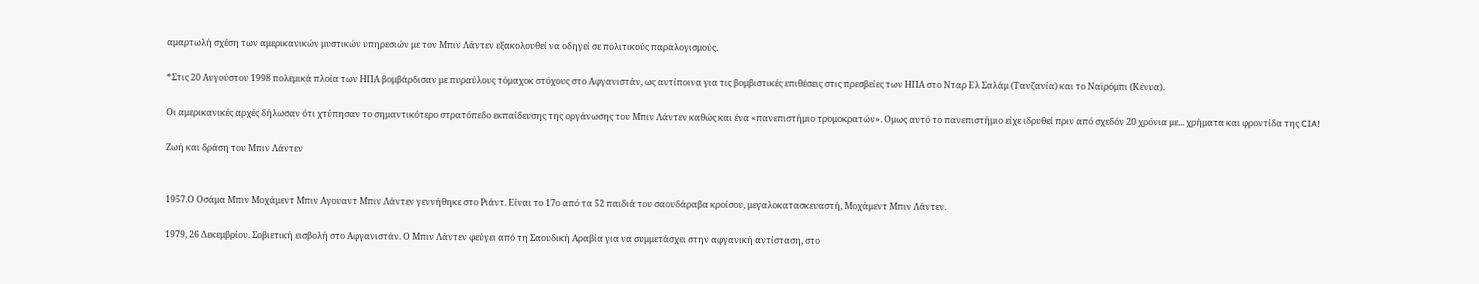αμαρτωλή σχέση των αμερικανικών μυστικών υπηρεσιών με τον Μπιν Λάντεν εξακολουθεί να οδηγεί σε πολιτικούς παραλογισμούς.

*Στις 20 Αυγούστου 1998 πολεμικά πλοία των ΗΠΑ βομβάρδισαν με πυραύλους τόμαχοκ στόχους στο Αφγανιστάν, ως αντίποινα για τις βομβιστικές επιθέσεις στις πρεσβείες των ΗΠΑ στο Νταρ Ελ Σαλάμ (Τανζανία) και το Ναϊρόμπι (Κένυα).

Οι αμερικανικές αρχές δήλωσαν ότι χτύπησαν το σημαντικότερο στρατόπεδο εκπαίδευσης της οργάνωσης του Μπιν Λάντεν καθώς και ένα «πανεπιστήμιο τρομοκρατών». Ομως αυτό το πανεπιστήμιο είχε ιδρυθεί πριν από σχεδόν 20 χρόνια με... χρήματα και φροντίδα της CIA!

Ζωή και δράση του Μπιν Λάντεν


1957.Ο Οσάμα Μπιν Μοχάμεντ Μπιν Αγουαντ Μπιν Λάντεν γεννήθηκε στο Ριάντ. Είναι το 17ο από τα 52 παιδιά του σαουδάραβα κροίσου, μεγαλοκατασκευαστή, Μοχάμεντ Μπιν Λάντεν.

1979, 26 Δεκεμβρίου. Σοβιετική εισβολή στο Αφγανιστάν. Ο Μπιν Λάντεν φεύγει από τη Σαουδική Αραβία για να συμμετάσχει στην αφγανική αντίσταση, στο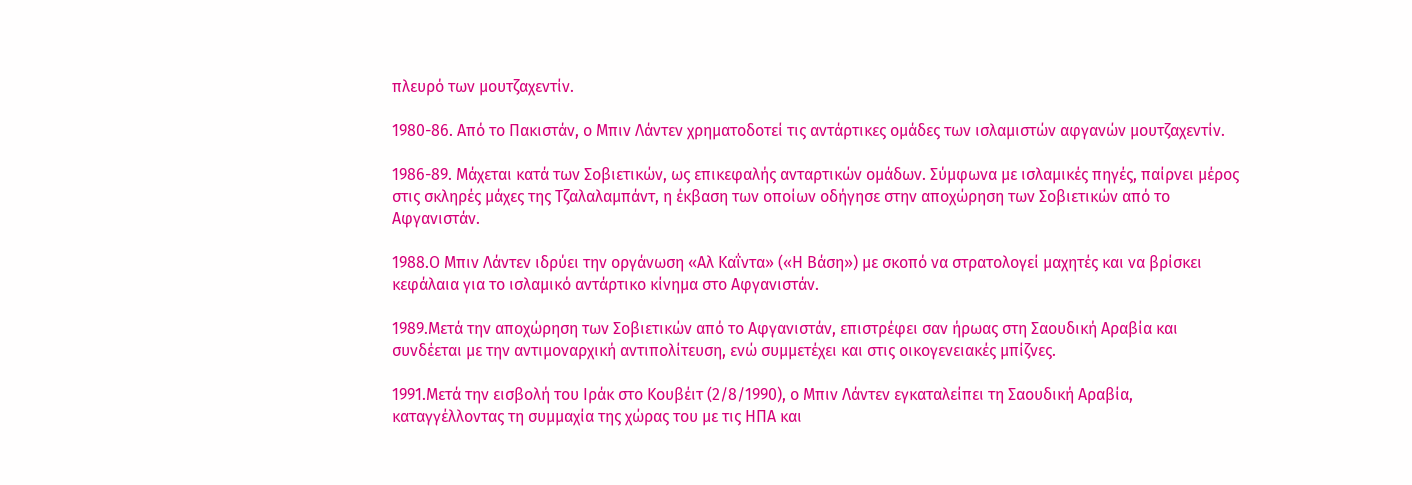πλευρό των μουτζαχεντίν.

1980-86. Από το Πακιστάν, ο Μπιν Λάντεν χρηματοδοτεί τις αντάρτικες ομάδες των ισλαμιστών αφγανών μουτζαχεντίν.

1986-89. Μάχεται κατά των Σοβιετικών, ως επικεφαλής ανταρτικών ομάδων. Σύμφωνα με ισλαμικές πηγές, παίρνει μέρος στις σκληρές μάχες της Τζαλαλαμπάντ, η έκβαση των οποίων οδήγησε στην αποχώρηση των Σοβιετικών από το Αφγανιστάν.

1988.Ο Μπιν Λάντεν ιδρύει την οργάνωση «Αλ Καΐντα» («Η Βάση») με σκοπό να στρατολογεί μαχητές και να βρίσκει κεφάλαια για το ισλαμικό αντάρτικο κίνημα στο Αφγανιστάν.

1989.Μετά την αποχώρηση των Σοβιετικών από το Αφγανιστάν, επιστρέφει σαν ήρωας στη Σαουδική Αραβία και συνδέεται με την αντιμοναρχική αντιπολίτευση, ενώ συμμετέχει και στις οικογενειακές μπίζνες.

1991.Μετά την εισβολή του Ιράκ στο Κουβέιτ (2/8/1990), ο Μπιν Λάντεν εγκαταλείπει τη Σαουδική Αραβία, καταγγέλλοντας τη συμμαχία της χώρας του με τις ΗΠΑ και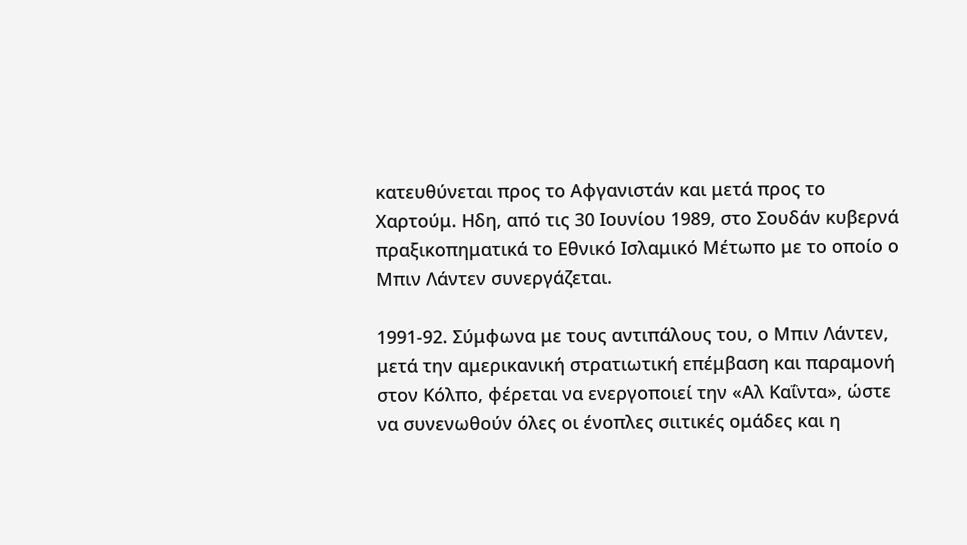κατευθύνεται προς το Αφγανιστάν και μετά προς το Χαρτούμ. Ηδη, από τις 30 Ιουνίου 1989, στο Σουδάν κυβερνά πραξικοπηματικά το Εθνικό Ισλαμικό Μέτωπο με το οποίο ο Μπιν Λάντεν συνεργάζεται.

1991-92. Σύμφωνα με τους αντιπάλους του, ο Μπιν Λάντεν, μετά την αμερικανική στρατιωτική επέμβαση και παραμονή στον Κόλπο, φέρεται να ενεργοποιεί την «Αλ Καΐντα», ώστε να συνενωθούν όλες οι ένοπλες σιιτικές ομάδες και η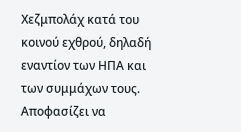Χεζμπολάχ κατά του κοινού εχθρού, δηλαδή εναντίον των ΗΠΑ και των συμμάχων τους. Αποφασίζει να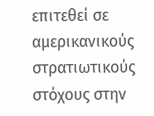επιτεθεί σε αμερικανικούς στρατιωτικούς στόχους στην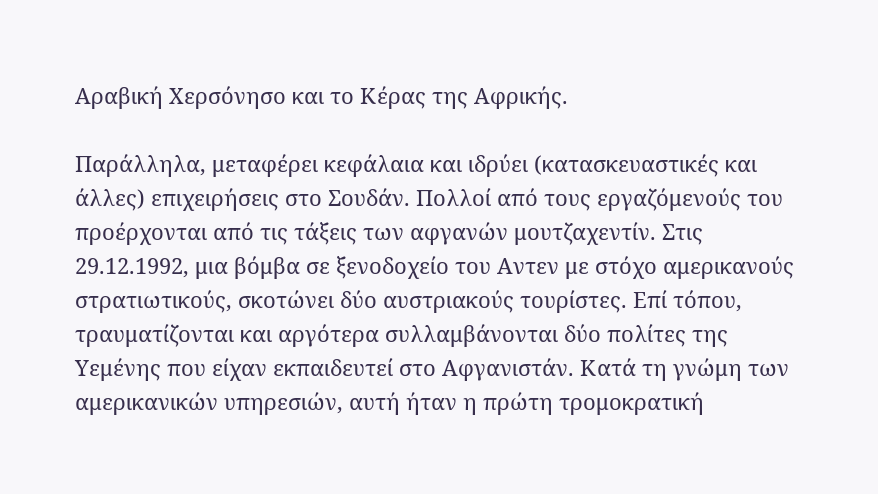Αραβική Χερσόνησο και το Κέρας της Αφρικής.

Παράλληλα, μεταφέρει κεφάλαια και ιδρύει (κατασκευαστικές και άλλες) επιχειρήσεις στο Σουδάν. Πολλοί από τους εργαζόμενούς του προέρχονται από τις τάξεις των αφγανών μουτζαχεντίν. Στις 29.12.1992, μια βόμβα σε ξενοδοχείο του Αντεν με στόχο αμερικανούς στρατιωτικούς, σκοτώνει δύο αυστριακούς τουρίστες. Επί τόπου, τραυματίζονται και αργότερα συλλαμβάνονται δύο πολίτες της Υεμένης που είχαν εκπαιδευτεί στο Αφγανιστάν. Κατά τη γνώμη των αμερικανικών υπηρεσιών, αυτή ήταν η πρώτη τρομοκρατική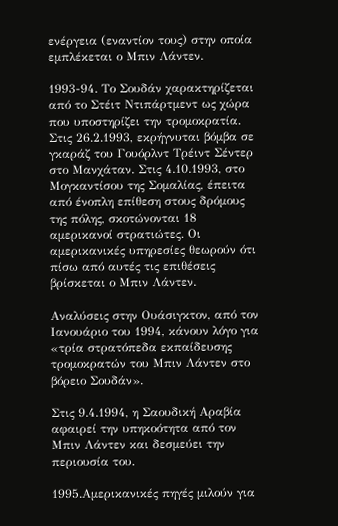ενέργεια (εναντίον τους) στην οποία εμπλέκεται ο Μπιν Λάντεν.

1993-94. Το Σουδάν χαρακτηρίζεται από το Στέιτ Ντιπάρτμεντ ως χώρα που υποστηρίζει την τρομοκρατία. Στις 26.2.1993, εκρήγνυται βόμβα σε γκαράζ του Γουόρλντ Τρέιντ Σέντερ στο Μανχάταν. Στις 4.10.1993, στο Μογκαντίσου της Σομαλίας, έπειτα από ένοπλη επίθεση στους δρόμους της πόλης, σκοτώνονται 18 αμερικανοί στρατιώτες. Οι αμερικανικές υπηρεσίες θεωρούν ότι πίσω από αυτές τις επιθέσεις βρίσκεται ο Μπιν Λάντεν.

Αναλύσεις στην Ουάσιγκτον, από τον Ιανουάριο του 1994, κάνουν λόγο για «τρία στρατόπεδα εκπαίδευσης τρομοκρατών του Μπιν Λάντεν στο βόρειο Σουδάν».

Στις 9.4.1994, η Σαουδική Αραβία αφαιρεί την υπηκοότητα από τον Μπιν Λάντεν και δεσμεύει την περιουσία του.

1995.Αμερικανικές πηγές μιλούν για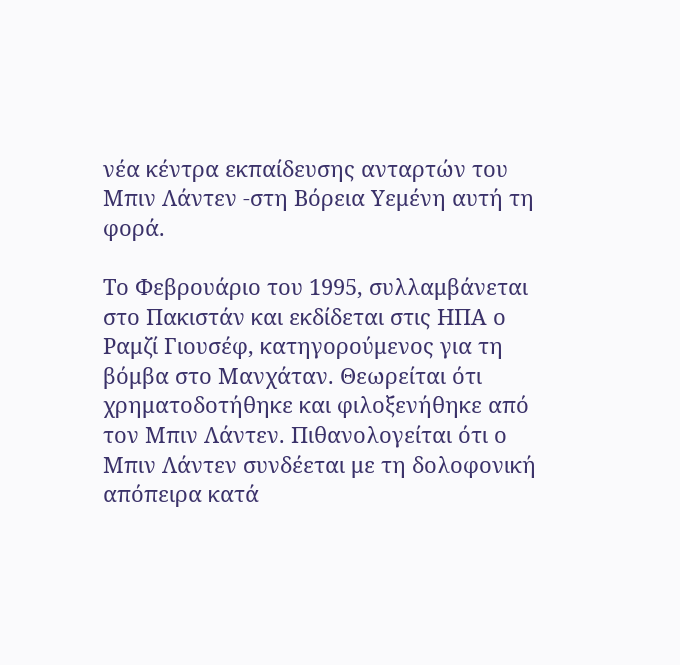νέα κέντρα εκπαίδευσης ανταρτών του Μπιν Λάντεν -στη Βόρεια Υεμένη αυτή τη φορά.

Το Φεβρουάριο του 1995, συλλαμβάνεται στο Πακιστάν και εκδίδεται στις ΗΠΑ ο Ραμζί Γιουσέφ, κατηγορούμενος για τη βόμβα στο Μανχάταν. Θεωρείται ότι χρηματοδοτήθηκε και φιλοξενήθηκε από τον Μπιν Λάντεν. Πιθανολογείται ότι ο Μπιν Λάντεν συνδέεται με τη δολοφονική απόπειρα κατά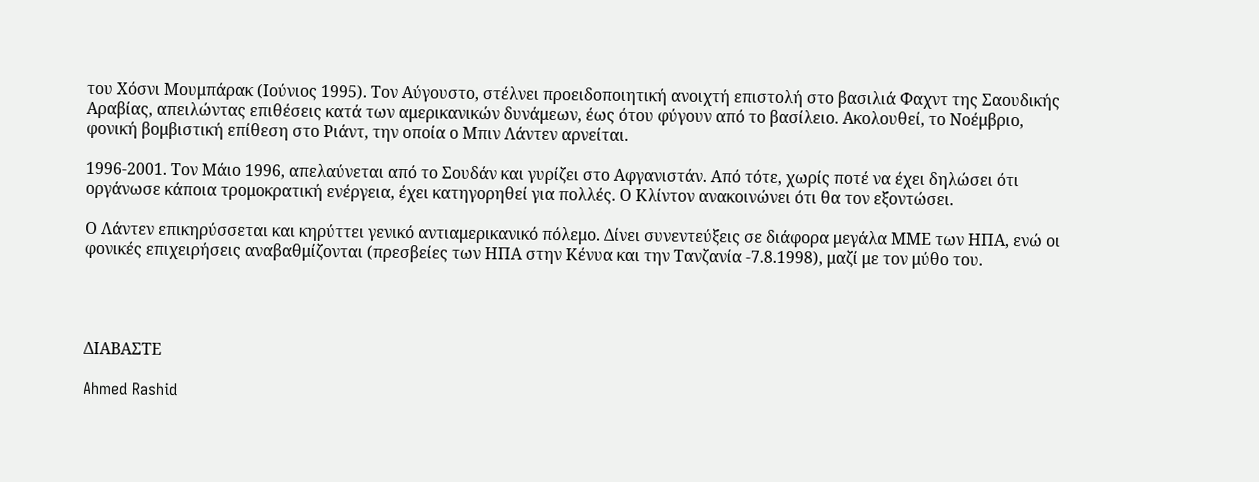του Χόσνι Μουμπάρακ (Ιούνιος 1995). Τον Αύγουστο, στέλνει προειδοποιητική ανοιχτή επιστολή στο βασιλιά Φαχντ της Σαουδικής Αραβίας, απειλώντας επιθέσεις κατά των αμερικανικών δυνάμεων, έως ότου φύγουν από το βασίλειο. Ακολουθεί, το Νοέμβριο, φονική βομβιστική επίθεση στο Ριάντ, την οποία ο Μπιν Λάντεν αρνείται.

1996-2001. Τον Μάιο 1996, απελαύνεται από το Σουδάν και γυρίζει στο Αφγανιστάν. Από τότε, χωρίς ποτέ να έχει δηλώσει ότι οργάνωσε κάποια τρομοκρατική ενέργεια, έχει κατηγορηθεί για πολλές. Ο Κλίντον ανακοινώνει ότι θα τον εξοντώσει.

Ο Λάντεν επικηρύσσεται και κηρύττει γενικό αντιαμερικανικό πόλεμο. Δίνει συνεντεύξεις σε διάφορα μεγάλα ΜΜΕ των ΗΠΑ, ενώ οι φονικές επιχειρήσεις αναβαθμίζονται (πρεσβείες των ΗΠΑ στην Κένυα και την Τανζανία -7.8.1998), μαζί με τον μύθο του.




ΔΙΑΒΑΣΤΕ

Ahmed Rashid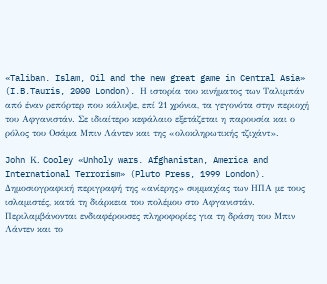«Taliban. Islam, Oil and the new great game in Central Asia»
(I.B.Tauris, 2000 London). Η ιστορία του κινήματος των Ταλιμπάν από έναν ρεπόρτερ που κάλυψε, επί 21 χρόνια, τα γεγονότα στην περιοχή του Αφγανιστάν. Σε ιδιαίτερο κεφάλαιο εξετάζεται η παρουσία και ο ρόλος του Οσάμα Μπιν Λάντεν και της «ολοκληρωτικής τζιχάντ».

John Κ. Cooley «Unholy wars. Afghanistan, America and International Terrorism» (Pluto Press, 1999 London). Δημοσιογραφική περιγραφή της «ανίερης» συμμαχίας των ΗΠΑ με τους ισλαμιστές, κατά τη διάρκεια του πολέμου στο Αφγανιστάν. Περιλαμβάνονται ενδιαφέρουσες πληροφορίες για τη δράση του Μπιν Λάντεν και το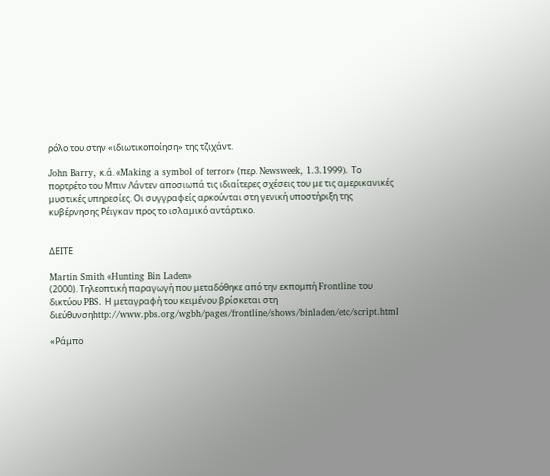ρόλο του στην «ιδιωτικοποίηση» της τζιχάντ.

John Barry, κ.ά. «Making a symbol of terror» (περ. Newsweek, 1.3.1999). Το πορτρέτο του Μπιν Λάντεν αποσιωπά τις ιδιαίτερες σχέσεις του με τις αμερικανικές μυστικές υπηρεσίες. Οι συγγραφείς αρκούνται στη γενική υποστήριξη της κυβέρνησης Ρέιγκαν προς το ισλαμικό αντάρτικο.


ΔΕΙΤΕ

Martin Smith «Hunting Bin Laden»
(2000). Τηλεοπτική παραγωγή που μεταδόθηκε από την εκπομπή Frontline του δικτύου PBS. Η μεταγραφή του κειμένου βρίσκεται στη διεύθυνσηhttp://www.pbs.org/wgbh/pages/frontline/shows/binladen/etc/script.html

«Ράμπο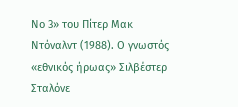Νο 3» του Πίτερ Μακ Ντόναλντ (1988). Ο γνωστός «εθνικός ήρωας» Σιλβέστερ Σταλόνε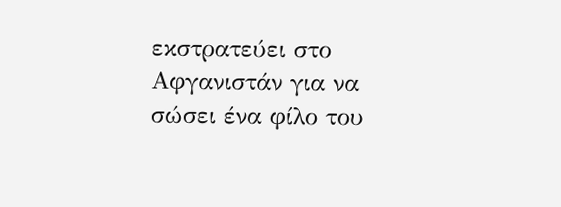εκστρατεύει στο Αφγανιστάν για να σώσει ένα φίλο του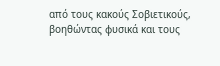από τους κακούς Σοβιετικούς, βοηθώντας φυσικά και τους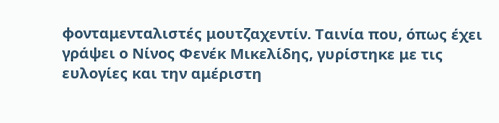φονταμενταλιστές μουτζαχεντίν. Ταινία που, όπως έχει γράψει ο Νίνος Φενέκ Μικελίδης, γυρίστηκε με τις ευλογίες και την αμέριστη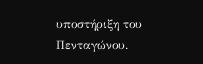υποστήριξη του Πενταγώνου.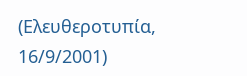(Ελευθεροτυπία, 16/9/2001)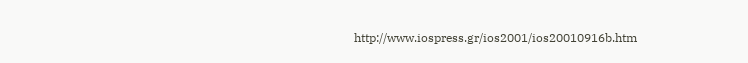http://www.iospress.gr/ios2001/ios20010916b.htm